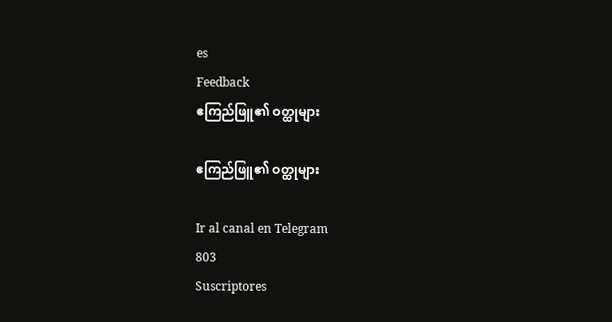es
Feedback
ဧကြည်ဖြူ၏ ဝတ္ထုများ

ဧကြည်ဖြူ၏ ဝတ္ထုများ

Ir al canal en Telegram
803
Suscriptores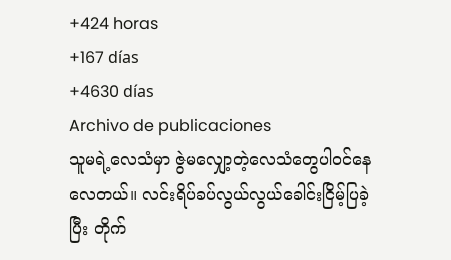+424 horas
+167 días
+4630 días
Archivo de publicaciones
သူမရဲ့လေသံမှာ ဇွဲမလျှော့တဲ့လေသံတွေပါဝင်နေလေတယ်။ လင်းရိပ်ခပ်လွယ်လွယ်ခေါင်းငြိမ့်ပြခဲ့ပြီး တိုက်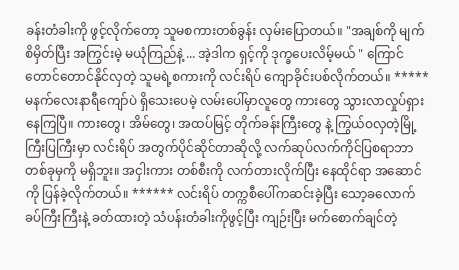ခန်းတံခါးကို ဖွင့်လိုက်တော့ သူမစကားတစ်ခွန်း လှမ်းပြောတယ်။ "အချစ်ကို မျက်စိမှိတ်ပြီး အကြွင်းမဲ့ မယုံကြည်နဲ့ ... အဲ့ဒါက ရှင့်ကို ဒုက္ခပေးလိမ့်မယ် " ကြောင်တောင်တောင်နိုင်လှတဲ့ သူမရဲ့စကားကို လင်းရိပ် ကျောခိုင်းပစ်လိုက်တယ်။ ***** မနက်လေးနာရီကျော်ပဲ ရှိသေးပေမဲ့ လမ်းပေါ်မှာလူတွေ ကားတွေ သွားလာလှုပ်ရှားနေကြပြီ။ ကားတွေ၊ အိမ်တွေ၊ အထပ်မြင့် တိုက်ခန်းကြီးတွေ နဲ့ ကြွယ်ဝလှတဲ့မြို့ကြီးပြကြီးမှာ လင်းရိပ် အတွက်ပိုင်ဆိုင်တာဆိုလို့ လက်ဆုပ်လက်ကိုင်ပြစရာဘာတစ်ခုမှကို မရှိဘူး။ အငှါးကား တစ်စီးကို လက်တားလိုက်ပြီး နေထိုင်ရာ အဆောင်ကို ပြန်ခဲ့လိုက်တယ်။ ****** လင်းရိပ် တက္ကစီပေါ်ကဆင်းခဲ့ပြီး သော့ခလောက်ခပ်ကြီးကြီးနဲ့ ခတ်ထားတဲ့ သံပန်းတံခါးကိုဖွင့်ပြီး ကျဉ်းပြီး မက်စောက်ချင်တဲ့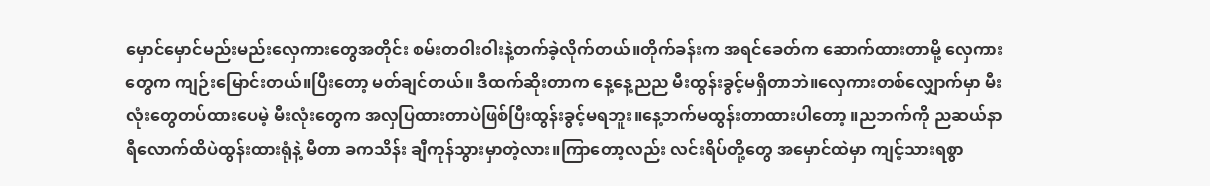မှောင်မှောင်မည်းမည်းလှေကားတွေအတိုင်း စမ်းတဝါးဝါးနဲ့တက်ခဲ့လိုက်တယ်။တိုက်ခန်းက အရင်ခေတ်က ဆောက်ထားတာမို့ လှေကားတွေက ကျဉ်းမြောင်းတယ်။ပြီးတော့ မတ်ချင်တယ်။ ဒီထက်ဆိုးတာက နေ့နေ့ညည မီးထွန်းခွင့်မရှိတာဘဲ။လှေကားတစ်လျှောက်မှာ မီးလုံးတွေတပ်ထားပေမဲ့ မီးလုံးတွေက အလှပြထားတာပဲဖြစ်ပြီးထွန်းခွင့်မရဘူး။နေ့ဘက်မထွန်းတာထားပါတော့ ။ညဘက်ကို ညဆယ်နာရီလောက်ထိပဲထွန်းထားရုံနဲ့ မီတာ ခကသိန်း ချီကုန်သွားမှာတဲ့လား။ကြာတော့လည်း လင်းရိပ်တို့တွေ အမှောင်ထဲမှာ ကျင့်သားရစွာ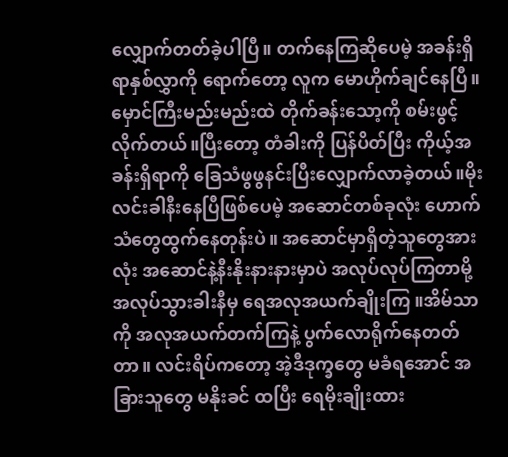လျှောက်တတ်ခဲ့ပါပြီ။ တက်နေကြဆိုပေမဲ့ အခန်းရှိရာနှစ်လွှာကို ရောက်တော့ လူက မောဟိုက်ချင်နေပြီ။မှောင်ကြီးမည်းမည်းထဲ တိုက်ခန်းသော့ကို စမ်းဖွင့်လိုက်တယ်။ပြီးတော့ တံခါးကို ပြန်ပိတ်ပြီး ကိုယ့်အခန်းရှိရာကို ခြေသံဖွဖွနင်းပြီးလျှောက်လာခဲ့တယ်။မိုးလင်းခါနီးနေပြီဖြစ်ပေမဲ့ အဆောင်တစ်ခုလုံး ဟောက်သံတွေထွက်နေတုန်းပဲ။ အဆောင်မှာရှိတဲ့သူတွေအားလုံး အဆောင်နဲ့နီးနိုးနားနားမှာပဲ အလုပ်လုပ်ကြတာမို့ အလုပ်သွားခါးနီမှ ရေအလုအယက်ချိုးကြ ။အိမ်သာကို အလုအယက်တက်ကြနဲ့ ပွက်လောရိုက်နေတတ်တာ။ လင်းရိပ်ကတော့ အဲ့ဒီဒုက္ခတွေ မခံရအောင် အခြားသူတွေ မနိုးခင် ထပြီး ရေမိုးချိုးထား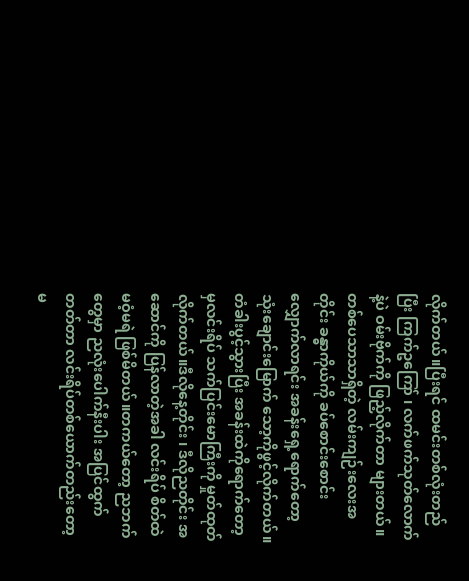လိုက်တယ်။ပြီးရင် ထမင်းတစ်လုံးတည်ပြီး ကြက်ဥကြော် ၊ လက်ဖက်သုတ်လောက်နဲ့ပဲ ဝမ်းဗိုက်ကို ဖြည့်လိုက်တာ များတယ်။ တစ်ပေသာသာရှိတဲ့ လမ်းကျဉ်းလေးအတိုင်း ခန္ဓာကိုယ်ကို ခပ်စောင်းစောင်းလျှောက်လာရင်း အခန်းရှေ့ရောက်တော့ သုံးချောင်းမြောက် သော့ကိုဖွင့်လိုက်တယ်။တံခါးပွင့်သွားပြီး အခန်းထဲကိုရောက်တော့မှလင်းရိပ် သက်ပြင်းမောကြီးကို မှုတ်ထုတ်လိုက်တယ်။ဒီလိုနေ့တိုင်း ၊ ဒီလိုညတိုင်း အဆောင်ကို ပြန်လာတဲ့အခါ လင်းရိပ် စိတ်ထဲမဝံ့မရဲ ဖြစ်မိတယ်။တကယ်တော့ ညဘက်တွေမှာ ညလုံးပေါက်နီးပါး အပြင်ထွက်တတ်တာ လင်းရိပ်တစ်ယောက်တည်းတော့ မ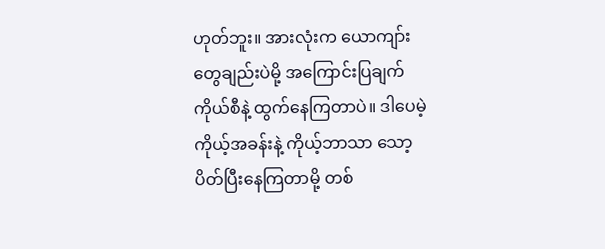ဟုတ်ဘူး။ အားလုံးက ယောကျာ်းတွေချည်းပဲမို့ အကြောင်းပြချက်ကိုယ်စီနဲ့ ထွက်နေကြတာပဲ။ ဒါပေမဲ့ ကိုယ့်အခန်းနဲ့ ကိုယ့်ဘာသာ သော့ပိတ်ပြီးနေကြတာမို့ တစ်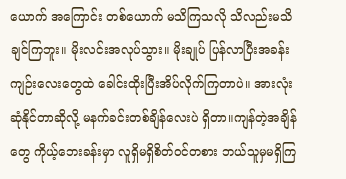ယောက် အကြောင်း တစ်ယောက် မသိကြသလို သိလည်းမသိချင်ကြဘူး။ မိုးလင်းအလုပ်သွား။ မိုးချုပ် ပြန်လာပြီးအခန်းကျဉ်းလေးတွေထဲ ခေါင်းထိုးပြီးအိပ်လိုက်ကြတာပဲ။ အားလုံး ဆုံနိုင်တာဆိုလို့ မနက်ခင်းတစ်ချိန်လေးပဲ ရှိတာ။ကျန်တဲ့အချိန်တွေ ကိုယ့်ဘေးခန်းမှာ လူရှိမရှိစိတ်ဝင်တစား ဘယ်သူမှမရှိကြ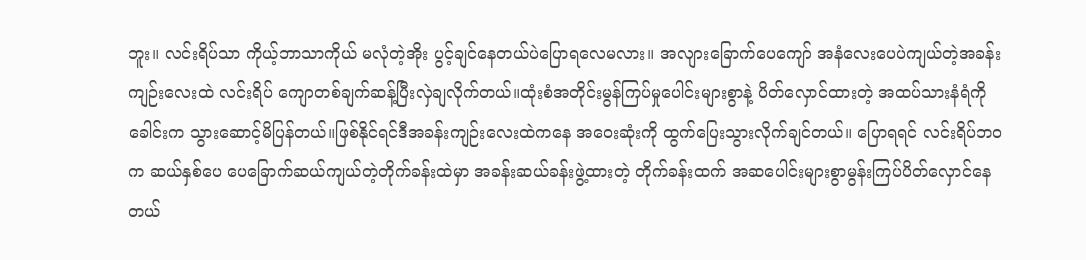ဘူး။ လင်းရိပ်သာ ကိုယ့်ဘာသာကိုယ် မလုံတဲ့အိုး ပွင့်ချင်နေတယ်ပဲပြောရလေမလား။ အလျားခြောက်ပေကျော် အနံလေးပေပဲကျယ်တဲ့အခန်းကျဉ်းလေးထဲ လင်းရိပ် ကျောတစ်ချက်ဆန့်ပြီးလှဲချလိုက်တယ်။ထုံးစံအတိုင်းမွန်ကြပ်မှုပေါင်းများစွာနဲ့ ပိတ်လှောင်ထားတဲ့ အထပ်သားနံရံကို ခေါင်းက သွားဆောင့်မိပြန်တယ်။ဖြစ်နိုင်ရင်ဒီအခန်းကျဉ်းလေးထဲကနေ အဝေးဆုံးကို ထွက်ပြေးသွားလိုက်ချင်တယ်။ ပြောရရင် လင်းရိပ်ဘ၀က ဆယ်နှစ်ပေ ပေခြောက်ဆယ်ကျယ်တဲ့တိုက်ခန်းထဲမှာ အခန်းဆယ်ခန်းဖွဲ့ထားတဲ့ တိုက်ခန်းထက် အဆပေါင်းများစွာမွန်းကြပ်ပိတ်လှောင်နေတယ်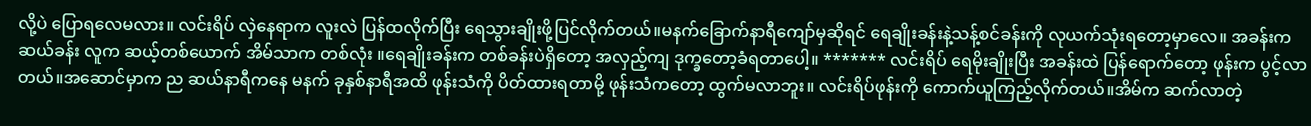လို့ပဲ ပြောရလေမလား။ လင်းရိပ် လှဲနေရာက လူးလဲ ပြန်ထလိုက်ပြီး ရေသွားချိုးဖို့ပြင်လိုက်တယ်။မနက်ခြောက်နာရီကျော်မှဆိုရင် ရေချိုးခန်းနဲ့သန့်စင်ခန်းကို လုယက်သုံးရတော့မှာလေ။ အခန်းက ဆယ်ခန်း လူက ဆယ့်တစ်ယောက် အိမ်သာက တစ်လုံး ။ရေချိုးခန်းက တစ်ခန်းပဲရှိတော့ အလှည့်ကျ ဒုက္ခတော့ခံရတာပေါ့။ ******* လင်းရိပ် ရေမိုးချိုးပြီး အခန်းထဲ ပြန်ရောက်တော့ ဖုန်းက ပွင့်လာတယ်။အဆောင်မှာက ည ဆယ်နာရီကနေ မနက် ခုနှစ်နာရီအထိ ဖုန်းသံကို ပိတ်ထားရတာမို့ ဖုန်းသံကတော့ ထွက်မလာဘူး။ လင်းရိပ်ဖုန်းကို ကောက်ယူကြည့်လိုက်တယ်။အိမ်က ဆက်လာတဲ့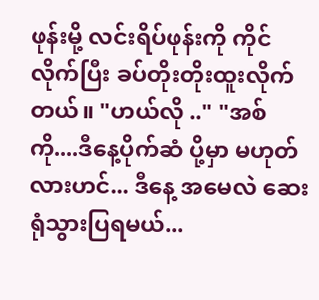ဖုန်းမို့ လင်းရိပ်ဖုန်းကို ကိုင်လိုက်ပြီး ခပ်တိုးတိုးထူးလိုက်တယ်။ "ဟယ်လို .." "အစ်ကို....ဒီနေ့ပိုက်ဆံ ပို့မှာ မဟုတ်လားဟင်... ဒီနေ့ အမေလဲ ဆေးရုံသွားပြရမယ်...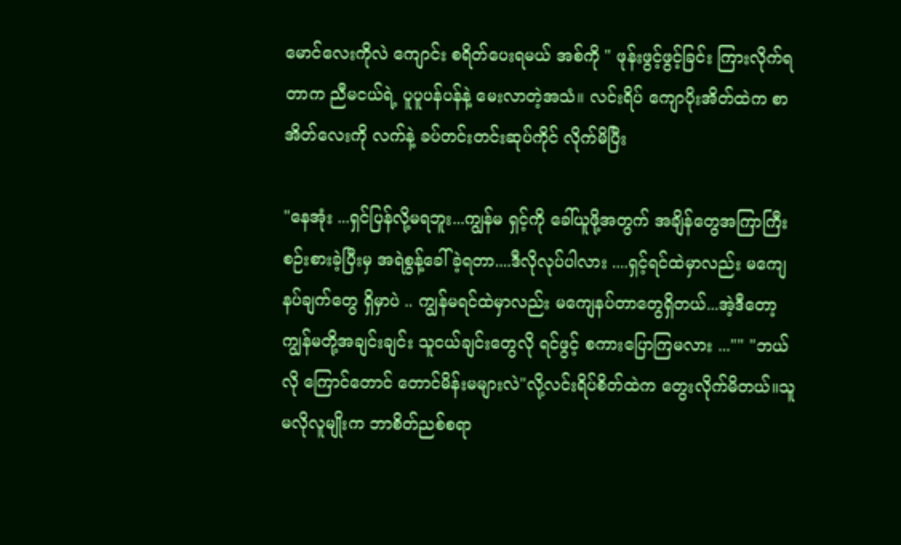မောင်လေးကိုလဲ ကျောင်း စရိတ်ပေးရမယ် အစ်ကို " ဖုန်းဖွင့်ဖွင့်ခြင်း ကြားလိုက်ရတာက ညီမငယ်ရဲ့ ပူပူပန်ပန်နဲ့ မေးလာတဲ့အသံ။ လင်းရိပ် ကျောပိုးအိတ်ထဲက စာအိတ်လေးကို လက်နဲ့ ခပ်တင်းတင်းဆုပ်ကိုင် လိုက်မိပြီး

"နေအုံး ...ရှင်ပြန်လို့မရဘူး...ကျွန်မ ရှင့်ကို ခေါ်ယူဖို့အတွက် အချိန်တွေအကြာကြီး စဉ်းစားခဲ့ပြီးမှ အရဲစွန့်ခေါ်ခဲ့ရတာ....ဒီလိုလုပ်ပါလား ....ရှင့်ရင်ထဲမှာလည်း မကျေနပ်ချက်တွေ ရှိမှာပဲ .. ကျွန်မရင်ထဲမှာလည်း မကျေနပ်တာတွေရှိတယ်...အဲ့ဒီတော့ ကျွန်မတို့အချင်းချင်း သူငယ်ချင်းတွေလို ရင်ဖွင့် စကားပြောကြမလား ..."" "ဘယ်လို ကြောင်တောင် တောင်မိန်းမများလဲ"လို့လင်းရိပ်စိတ်ထဲက တွေးလိုက်မိတယ်။သူမလိုလူမျိုးက ဘာစိတ်ညစ်စရာ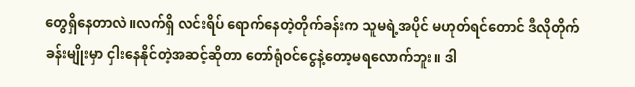တွေရှိနေတာလဲ။လက်ရှိ လင်းရိပ် ရောက်နေတဲ့တိုက်ခန်းက သူမရဲ့အပိုင် မဟုတ်ရင်တောင် ဒီလိုတိုက်ခန်းမျိုးမှာ ငှါးနေနိုင်တဲ့အဆင့်ဆိုတာ တော်ရုံဝင်ငွေနဲ့တော့မရလောက်ဘူး။ ဒါ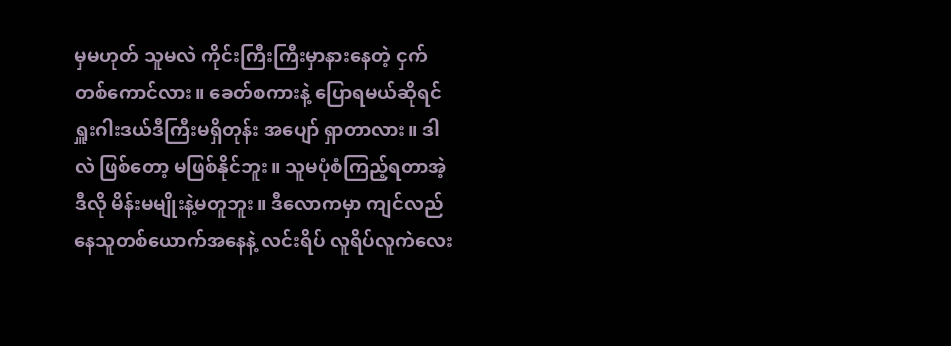မှမဟုတ် သူမလဲ ကိုင်းကြီးကြီးမှာနားနေတဲ့ ငှက်တစ်ကောင်လား။ ခေတ်စကားနဲ့ ပြောရမယ်ဆိုရင် ရှူးဂါးဒယ်ဒီကြီးမရှိတုန်း အပျော် ရှာတာလား။ ဒါလဲ ဖြစ်တော့ မဖြစ်နိုင်ဘူး။ သူမပုံစံကြည့်ရတာအဲ့ဒီလို မိန်းမမျိုးနဲ့မတူဘူး။ ဒီလောကမှာ ကျင်လည်နေသူတစ်ယောက်အနေနဲ့ လင်းရိပ် လူရိပ်လူကဲလေး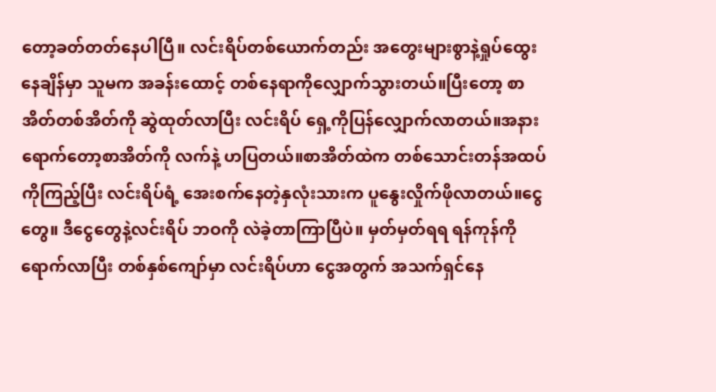တော့ခတ်တတ်နေပါပြီ။ လင်းရိပ်တစ်ယောက်တည်း အတွေးများစွာနဲ့ရှုပ်ထွေးနေချိန်မှာ သူမက အခန်းထောင့် တစ်နေရာကိုလျှောက်သွားတယ်။ပြီးတော့ စာအိတ်တစ်အိတ်ကို ဆွဲထုတ်လာပြီး လင်းရိပ် ရှေ့ကိုပြန်လျှောက်လာတယ်။အနားရောက်တော့စာအိတ်ကို လက်နဲ့ ဟပြတယ်။စာအိတ်ထဲက တစ်သောင်းတန်အထပ်ကိုကြည့်ပြီး လင်းရိပ်ရံ့ အေးစက်နေတဲ့နှလုံးသားက ပူနွေးလှိုက်ဖိုလာတယ်။ငွေတွေ။ ဒီငွေတွေနဲ့လင်းရိပ် ဘဝကို လဲခဲ့တာကြာပြီပဲ။ မှတ်မှတ်ရရ ရန်ကုန်ကိုရောက်လာပြီး တစ်နှစ်ကျော်မှာ လင်းရိပ်ဟာ ငွေအတွက် အသက်ရှင်နေ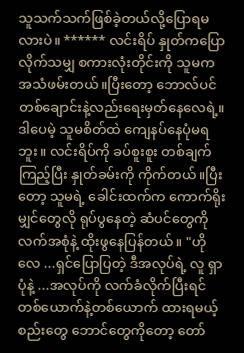သူသက်သက်ဖြစ်ခဲ့တယ်လို့ပြောရမလားပဲ။ ****** လင်းရိပ် နှုတ်ကပြောလိုက်သမျှ စကားလုံးတိုင်းကို သူမက အသံဖမ်းတယ်။ပြီးတော့ ဘောလ်ပင်တစ်ချောင်းနဲ့လည်းရေးမှတ်နေလေရဲ့။ ဒါပေမဲ့ သူမစိတ်ထဲ ကျေနပ်နေပုံမရဘူး။ လင်းရိပ်ကို ခပ်စူးစူး တစ်ချက်ကြည့်ပြီး နှုတ်ခမ်းကို ကိုက်တယ်။ပြီးတော့ သူမရဲ့ ခေါင်းထက်က ကောက်ရိုးမျှင်တွေလို ရုပ်ပွနေတဲ့ ဆံပင်တွေကို လက်အစုံနဲ့ ထိုးဖွနေပြန်တယ်။ "ဟိုလေ ...ရှင်ပြောပြတဲ့ ဒီအလုပ်ရဲ့ လူ ရှာပုံနဲ့ ...အလုပ်ကို လက်ခံလိုက်ပြီးရင် တစ်ယောက်နဲ့တစ်ယောက် ထားရမယ့် စည်းတွေ ဘောင်တွေကိုတော့ တော်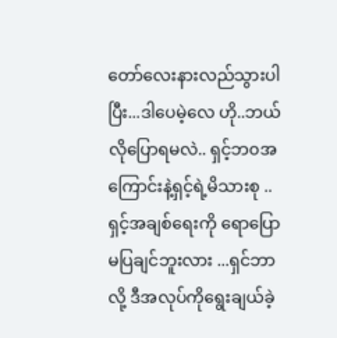တော်လေးနားလည်သွားပါပြီး...ဒါပေမဲ့လေ ဟို..ဘယ်လိုပြောရမလဲ.. ရှင့်ဘ၀အကြောင်းနဲ့ရှင့်ရဲ့မိသားစု ..ရှင့်အချစ်ရေးကို ရောပြောမပြချင်ဘူးလား ...ရှင်ဘာလို့ ဒီအလုပ်ကိုရွေးချယ်ခဲ့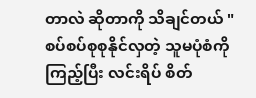တာလဲ ဆိုတာကို သိချင်တယ် " စပ်စပ်စုစုနိုင်လှတဲ့ သူမပုံစံကို ကြည့်ပြီး လင်းရိပ် စိတ်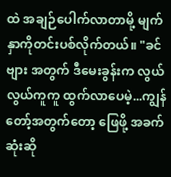ထဲ အချဉ်ပေါက်လာတာမို့ မျက်နှာကိုတင်းပစ်လိုက်တယ်။ "ခင်ဗျား အတွက် ဒီမေးခွန်းက လွယ်လွယ်ကူကူ ထွက်လာပေမဲ့...ကျွန်တော့်အတွက်တော့ ဖြေဖို့ အခက်ဆုံးဆို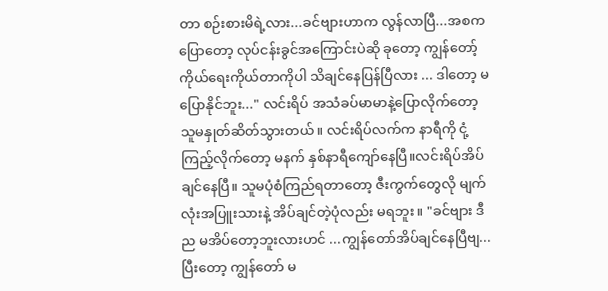တာ စဉ်းစားမိရဲ့လား...ခင်ဗျားဟာက လွန်လာပြီ...အစကပြောတော့ လုပ်ငန်းခွင်အကြောင်းပဲဆို ခုတော့ ကျွန်တော့် ကိုယ်ရေးကိုယ်တာကိုပါ သိချင်နေပြန်ပြီလား ... ဒါတော့ မပြောနိုင်ဘူး..." လင်းရိပ် အသံခပ်မာမာနဲ့ပြောလိုက်တော့ သူမနှုတ်ဆိတ်သွားတယ်။ လင်းရိပ်လက်က နာရီကို ငုံ့ကြည့်လိုက်တော့ မနက် နှစ်နာရီကျော်နေပြီ။လင်းရိပ်အိပ်ချင်နေပြီ။ သူမပုံစံကြည်ရတာတော့ ဇီးကွက်တွေလို မျက်လုံးအပြူးသားနဲ့ အိပ်ချင်တဲ့ပုံလည်း မရဘူး။ "ခင်ဗျား ဒီည မအိပ်တော့ဘူးလားဟင် ...ကျွန်တော်အိပ်ချင်နေပြီဗျ...ပြီးတော့ ကျွန်တော် မ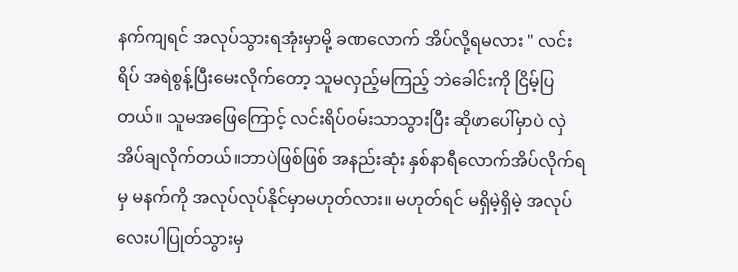နက်ကျရင် အလုပ်သွားရအုံးမှာမို့ ခဏလောက် အိပ်လို့ရမလား " လင်းရိပ် အရဲစွန့်ပြီးမေးလိုက်တော့ သူမလှည့်မကြည့် ဘဲခေါင်းကို ငြိမ့်ပြတယ်။ သူမအဖြေကြောင့် လင်းရိပ်ဝမ်းသာသွားပြီး ဆိုဖာပေါ်မှာပဲ လှဲအိပ်ချလိုက်တယ်။ဘာပဲဖြစ်ဖြစ် အနည်းဆုံး နှစ်နာရီလောက်အိပ်လိုက်ရမှ မနက်ကို အလုပ်လုပ်နိုင်မှာမဟုတ်လား။ မဟုတ်ရင် မရှိမဲ့ရှိမဲ့ အလုပ်လေးပါပြုတ်သွားမှ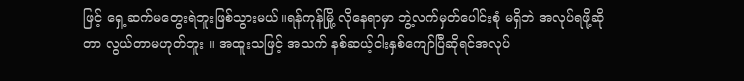ဖြင့် ရှေ့ဆက်မတွေးရဲဘူးဖြစ်သွားမယ်။ရန်ကုန်မြို့ လိုနေရာမှာ ဘွဲ့လက်မှတ်ပေါင်းစုံ မရှိဘဲ အလုပ်ရဖို့ဆိုတာ လွယ်တာမဟုတ်ဘူး ။ အထူးသဖြင့် အသက် နစ်ဆယ့်ငါးနှစ်ကျော်ပြီဆိုရင်အလုပ်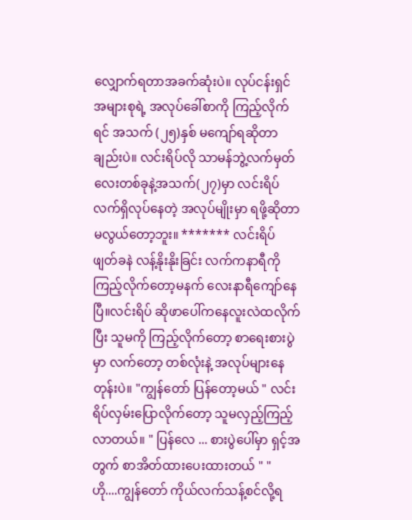လျှောက်ရတာအခက်ဆုံးပဲ။ လုပ်ငန်းရှင်အများစုရဲ့ အလုပ်ခေါ်စာကို ကြည့်လိုက်ရင် အသက် (၂၅)နှစ် မကျော်ရဆိုတာချည်းပဲ။ လင်းရိပ်လို သာမန်ဘွဲ့လက်မှတ်လေးတစ်ခုနဲ့အသက်(၂၇)မှာ လင်းရိပ်လက်ရှိလုပ်နေတဲ့ အလုပ်မျိုးမှာ ရဖို့ဆိုတာ မလွယ်တော့ဘူး။ ******* လင်းရိပ် ဖျတ်ခနဲ လန့်နိုးနိုးခြင်း လက်ကနာရီကိုကြည့်လိုက်တော့မနက် လေးနာရီကျော်နေပြီ။လင်းရိပ် ဆိုဖာပေါ်ကနေလူးလဲထလိုက်ပြီး သူမကို ကြည့်လိုက်တော့ စာရေးစားပွဲမှာ လက်တော့ တစ်လုံးနဲ့ အလုပ်များနေတုန်းပဲ။ "ကျွန်တော် ပြန်တော့မယ် " လင်းရိပ်လှမ်းပြောလိုက်တော့ သူမလှည့်ကြည့်လာတယ်။ " ပြန်လေ ... စားပွဲပေါ်မှာ ရှင့်အတွက် စာအိတ်ထားပေးထားတယ် " " ဟို....ကျွန်တော် ကိုယ်လက်သန့်စင်လို့ရ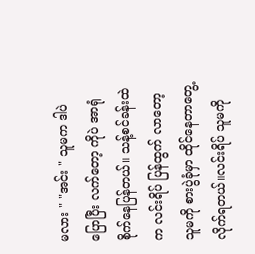မလား " "အင်း " သူမက ဒါပဲပြောပြီး လက်တော့ ကိုပဲ အာရုံစိုက်နေပြန်တယ်။ သန့်စင်ခန်းထဲက လင်းရိပ် ပြန်ထွက် လာတော့ သူမကို စားပွဲခုံမှာ ထိုင်နေတာတွေ့လိုက်ရတယ်။လင်းရိပ် သူမကို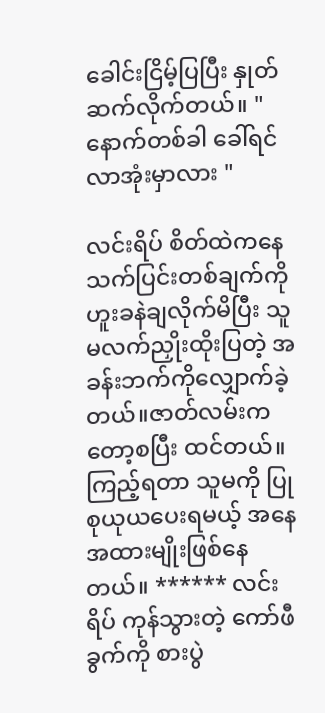ခေါင်းငြိမ့်ပြပြီး နှုတ်ဆက်လိုက်တယ်။ "နောက်တစ်ခါ ခေါ်ရင်လာအုံးမှာလား "

လင်းရိပ် စိတ်ထဲကနေ သက်ပြင်းတစ်ချက်ကို ဟူးခနဲချလိုက်မိပြီး သူမလက်ညှိုးထိုးပြတဲ့ အခန်းဘက်ကိုလျှောက်ခဲ့တယ်။ဇာတ်လမ်းကတော့စပြီး ထင်တယ်။ကြည့်ရတာ သူမကို ပြုစုယုယပေးရမယ့် အနေအထားမျိုးဖြစ်နေတယ်။ ****** လင်းရိပ် ကုန်သွားတဲ့ ကော်ဖီခွက်ကို စားပွဲ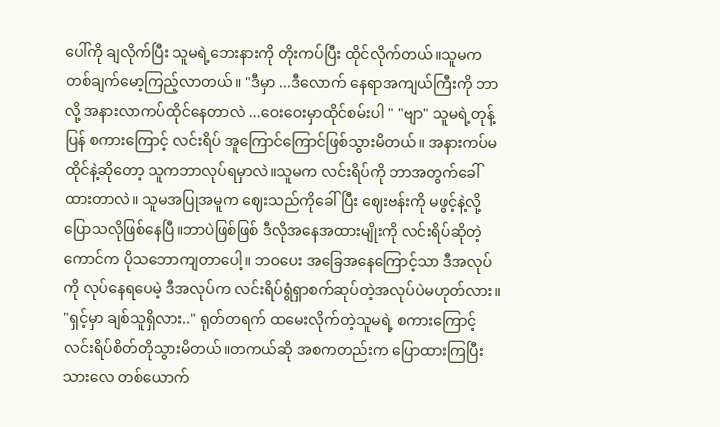ပေါ်ကို ချလိုက်ပြီး သူမရဲ့ဘေးနားကို တိုးကပ်ပြီး ထိုင်လိုက်တယ်။သူမက တစ်ချက်မော့ကြည့်လာတယ်။ "ဒီမှာ ...ဒီလောက် နေရာအကျယ်ကြီးကို ဘာလို့ အနားလာကပ်ထိုင်နေတာလဲ ...ဝေးဝေးမှာထိုင်စမ်းပါ " "ဗျာ" သူမရဲ့တုန့်ပြန် စကားကြောင့် လင်းရိပ် အူကြောင်ကြောင်ဖြစ်သွားမိတယ်။ အနားကပ်မထိုင်နဲ့ဆိုတော့ သူကဘာလုပ်ရမှာလဲ။သူမက လင်းရိပ်ကို ဘာအတွက်ခေါ်ထားတာလဲ။ သူမအပြုအမူက ဈေးသည်ကိုခေါ်ပြီး ဈေးဗန်းကို မဖွင့်နဲ့လို့ပြောသလိုဖြစ်နေပြီ။ဘာပဲဖြစ်ဖြစ် ဒီလိုအနေအထားမျိုးကို လင်းရိပ်ဆိုတဲ့ကောင်က ပိုသဘောကျတာပေါ့။ ဘဝပေး အခြေအနေကြောင့်သာ ဒီအလုပ်ကို လုပ်နေရပေမဲ့ ဒီအလုပ်က လင်းရိပ်ရွံရှာစက်ဆုပ်တဲ့အလုပ်ပဲမဟုတ်လား။ "ရှင့်မှာ ချစ်သူရှိလား.." ရုတ်တရက် ထမေးလိုက်တဲ့သူမရဲ့ စကားကြောင့် လင်းရိပ်စိတ်တိုသွားမိတယ်။တကယ်ဆို အစကတည်းက ပြောထားကြပြီးသားလေ တစ်ယောက်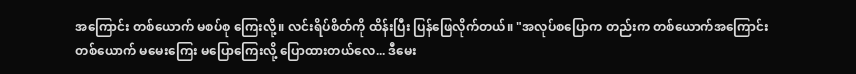အကြောင်း တစ်ယောက် မစပ်စု ကြေးလို့။ လင်းရိပ်စိတ်ကို ထိန်းပြီး ပြန်ဖြေလိုက်တယ်။ "အလုပ်စပြောက တည်းက တစ်ယောက်အကြောင်း တစ်ယောက် မမေးကြေး မပြောကြေးလို့ ပြောထားတယ်လေ... ဒီမေး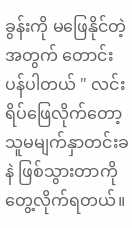ခွန်းကို မဖြေနိုင်တဲ့အတွက် တောင်းပန်ပါတယ် " လင်းရိပ်ဖြေလိုက်တော့ သူမမျက်နှာတင်းခနဲ ဖြစ်သွားတာကိုတွေ့လိုက်ရတယ်။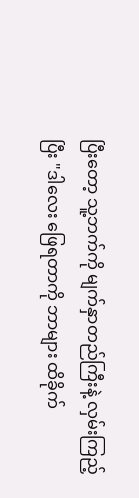ပြီးတော့ သူ့ဘက်ကို မျက်နှာတည်ကြီးနဲ့ လှမ်းကြည့်ပြီး "ဒါလေး ဖြေရတာကို ဘာများ ထိခိုက်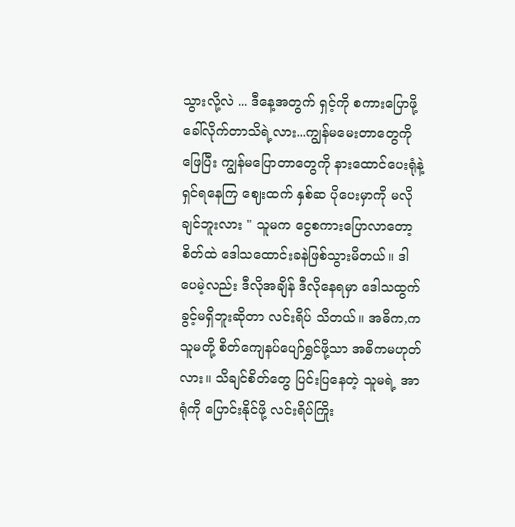သွားလို့လဲ ... ဒီနေ့အတွက် ရှင့်ကို စကားပြောဖို့ခေါ်လိုက်တာသိရဲ့လား...ကျွန်မမေးတာတွေကို ဖြေပြီး ကျွန်မပြောတာတွေကို နားထောင်ပေးရုံနဲ့ ရှင်ရနေကြ ဈေးထက် နှစ်ဆ ပိုပေးမှာကို မလိုချင်ဘူးလား " သူမက ငွေစကားပြောလာတော့ စိတ်ထဲ ဒေါသထောင်းခနဲဖြစ်သွားမိတယ်။ ဒါပေမဲ့လည်း ဒီလိုအချိန် ဒီလိုနေရမှာ ဒေါသထွက်ခွင့်မရှိဘူးဆိုတာ လင်းရိပ် သိတယ်။ အဓိက,က သူမတို့ စိတ်ကျေနပ်ပျော်ရွှင်ဖို့သာ အဓိကမဟုတ်လား။ သိချင်စိတ်တွေ ပြင်းပြနေတဲ့ သူမရဲ့ အာရုံကို ပြောင်းနိုင်ဖို့ လင်းရိပ်ကြိုး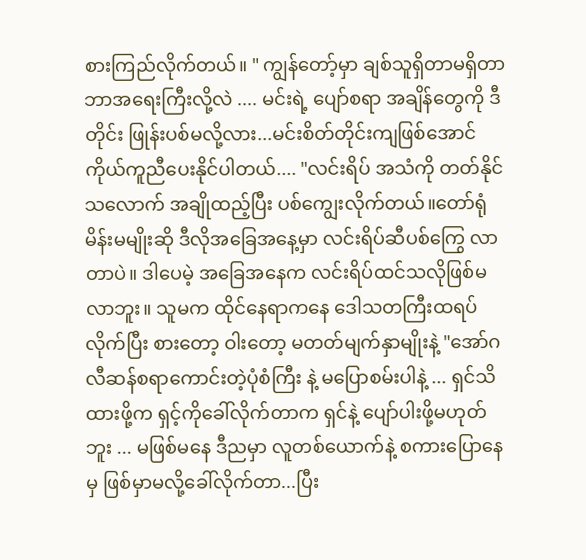စားကြည်လိုက်တယ်။ " ကျွန်တော့်မှာ ချစ်သူရှိတာမရှိတာ ဘာအရေးကြီးလို့လဲ .... မင်းရဲ့ ပျော်စရာ အချိန်တွေကို ဒီတိုင်း ဖြုန်းပစ်မလို့လား...မင်းစိတ်တိုင်းကျဖြစ်အောင် ကိုယ်ကူညီပေးနိုင်ပါတယ်.... "လင်းရိပ် အသံကို တတ်နိုင်သလောက် အချိုထည့်ပြီး ပစ်ကျွေးလိုက်တယ်။တော်ရုံမိန်းမမျိုးဆို ဒီလိုအခြေအနေ့မှာ လင်းရိပ်ဆီပစ်ကြွေ လာတာပဲ။ ဒါပေမဲ့ အခြေအနေက လင်းရိပ်ထင်သလိုဖြစ်မလာဘူး။ သူမက ထိုင်နေရာကနေ ဒေါသတကြီးထရပ်လိုက်ပြီး စားတော့ ဝါးတော့ မတတ်မျက်နှာမျိုးနဲ့ "အော်ဂလီဆန်စရာကောင်းတဲ့ပုံစံကြီး နဲ့ မပြောစမ်းပါနဲ့ ... ရှင်သိထားဖို့က ရှင့်ကိုခေါ်လိုက်တာက ရှင်နဲ့ ပျော်ပါးဖို့မဟုတ်ဘူး ... မဖြစ်မနေ ဒီညမှာ လူတစ်ယောက်နဲ့ စကားပြောနေမှ ဖြစ်မှာမလို့ခေါ်လိုက်တာ...ပြီး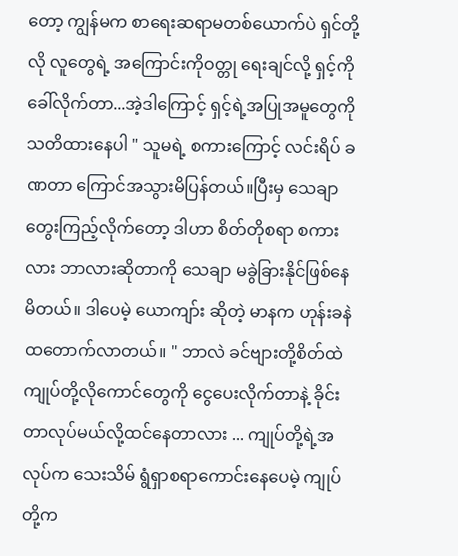တော့ ကျွန်မက စာရေးဆရာမတစ်ယောက်ပဲ ရှင်တို့လို လူတွေရဲ့ အကြောင်းကိုဝတ္တု ရေးချင်လို့ ရှင့်ကို ခေါ်လိုက်တာ...အဲ့ဒါကြောင့် ရှင့်ရဲ့အပြုအမူတွေကို သတိထားနေပါ " သူမရဲ့ စကားကြောင့် လင်းရိပ် ခဏတာ ကြောင်အသွားမိပြန်တယ်။ပြီးမှ သေချာတွေးကြည့်လိုက်တော့ ဒါဟာ စိတ်တိုစရာ စကားလား ဘာလားဆိုတာကို သေချာ မခွဲခြားနိုင်ဖြစ်နေမိတယ်။ ဒါပေမဲ့ ယောကျာ်း ဆိုတဲ့ မာနက ဟုန်းခနဲ ထတောက်လာတယ်။ " ဘာလဲ ခင်ဗျားတို့စိတ်ထဲ ကျုပ်တို့လိုကောင်တွေကို ငွေပေးလိုက်တာနဲ့ ခိုင်းတာလုပ်မယ်လို့ထင်နေတာလား ... ကျုပ်တို့ရဲ့အလုပ်က သေးသိမ် ရွံရှာစရာကောင်းနေပေမဲ့ ကျုပ်တို့က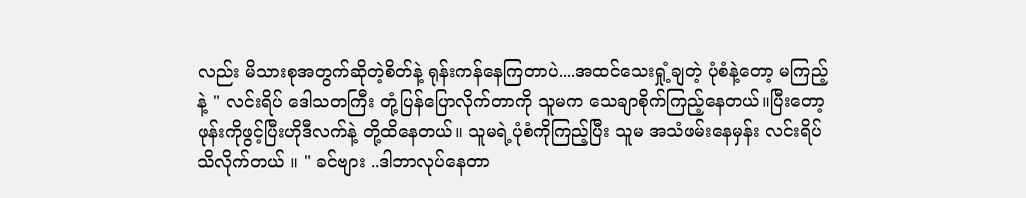လည်း မိသားစုအတွက်ဆိုတဲ့စိတ်နဲ့ ရုန်းကန်နေကြတာပဲ....အထင်သေးရှုံ့ချတဲ့ ပုံစံနဲ့တော့ မကြည့်နဲ့ " လင်းရိပ် ဒေါသတကြီး တုံ့ပြန်ပြောလိုက်တာကို သူမက သေချာစိုက်ကြည့်နေတယ်။ပြီးတော့ ဖုန်းကိုဖွင့်ပြီးဟိုဒီလက်နဲ့ တို့ထိနေတယ်။ သူမရဲ့ပုံစံကိုကြည့်ပြီး သူမ အသံဖမ်းနေမှန်း လင်းရိပ် သိလိုက်တယ် ။ " ခင်ဗျား ..ဒါဘာလုပ်နေတာ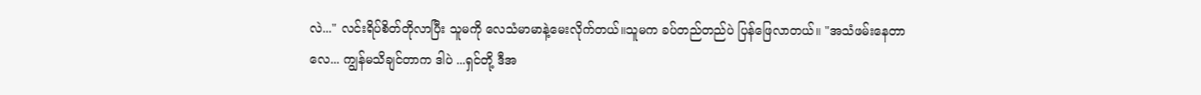လဲ..." လင်းရိပ်စိတ်တိုလာပြီး သူမကို လေသံမာမာနဲ့မေးလိုက်တယ်။သူမက ခပ်တည်တည်ပဲ ပြန်ဖြေလာတယ်။ "အသံဖမ်းနေတာလေ... ကျွန်မသိချင်တာက ဒါပဲ ...ရှင်တို့ ဒီအ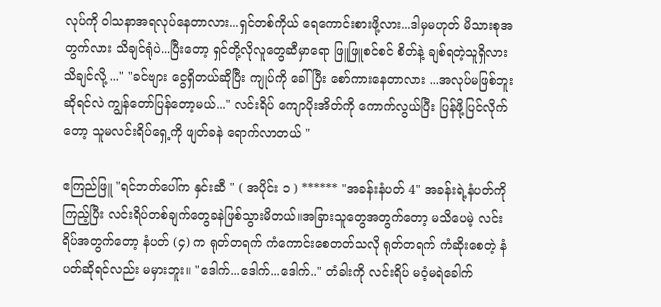လုပ်ကို ဝါသနာအရလုပ်နေတာလား...ရှင်တစ်ကိုယ် ရေကောင်းစားဖို့လား...ဒါမှမဟုတ် မိသားစုအတွက်လား သိချင်ရုံပဲ...ပြီးတော့ ရှင်တို့လိုလူတွေဆီမှာရော ဖြူဖြူစင်စင် စိတ်နဲ့ ချစ်ရတဲ့သူရှိလားသိချင်လို့ ..." "ခင်ဗျား ငွေရှိတယ်ဆိုပြီး ကျုပ်ကို ခေါ်ပြီး စော်ကားနေတာလား ...အလုပ်မဖြစ်ဘူးဆိုရင်လဲ ကျွန်တော်ပြန်တော့မယ်..." လင်းရိပ် ကျောပိုးအိတ်ကို ကောက်လွယ်ပြီး ပြန်ဖို့ပြင်လိုက်တော့ သူမလင်းရိပ်ရှေ့ကို ဖျတ်ခနဲ ရောက်လာတယ် "

ဧကြည်ဖြူ "ရင်ဘတ်ပေါ်က နှင်းဆီ " ( အပိုင်း ၁ ) ****** "အခန်းနံပတ် 4" အခန်းရဲ့နံပတ်ကို ကြည့်ပြီး လင်းရိပ်တစ်ချက်တွေခနဲဖြစ်သွားမိတယ်။အခြားသူတွေအတွက်တော့ မသိပေမဲ့ လင်းရိပ်အတွက်တော့ နံပတ် (၄) က ရုတ်တရက် ကံကောင်းစေတတ်သလို ရုတ်တရက် ကံဆိုးစေတဲ့ နံပတ်ဆိုရင်လည်း မမှားဘူး။ "ဒေါက်...ဒေါက်...ဒေါက်.." တံခါးကို လင်းရိပ် မဝံ့မရဲခေါက်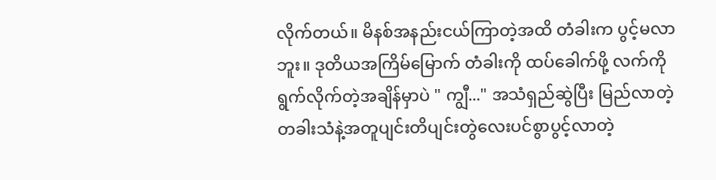လိုက်တယ်။ မိနစ်အနည်းငယ်ကြာတဲ့အထိ တံခါးက ပွင့်မလာဘူး။ ဒုတိယအကြိမ်မြောက် တံခါးကို ထပ်ခေါက်ဖို့ လက်ကို ရွက်လိုက်တဲ့အချိန်မှာပဲ " ကျွီ..." အသံရှည်ဆွဲပြီး မြည်လာတဲ့ တခါးသံနဲ့အတူပျင်းတိပျင်းတွဲလေးပင်စွာပွင့်လာတဲ့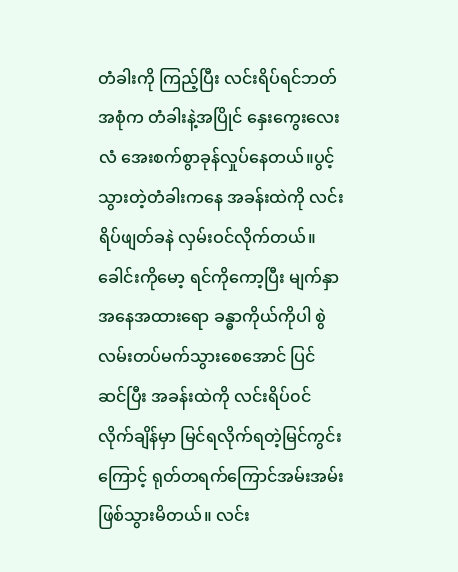တံခါးကို ကြည့်ပြီး လင်းရိပ်ရင်ဘတ်အစုံက တံခါးနဲ့အပြိုင် နှေးကွေးလေးလံ အေးစက်စွာခုန်လှုပ်နေတယ်။ပွင့်သွားတဲ့တံခါးကနေ အခန်းထဲကို လင်းရိပ်ဖျတ်ခနဲ လှမ်းဝင်လိုက်တယ်။ခေါင်းကိုမော့ ရင်ကိုကော့ပြီး မျက်နှာအနေအထားရော ခန္ဓာကိုယ်ကိုပါ စွဲလမ်းတပ်မက်သွားစေအောင် ပြင်ဆင်ပြီး အခန်းထဲကို လင်းရိပ်၀င်လိုက်ချိန်မှာ မြင်ရလိုက်ရတဲ့မြင်ကွင်းကြောင့် ရုတ်တရက်ကြောင်အမ်းအမ်းဖြစ်သွားမိတယ်။ လင်း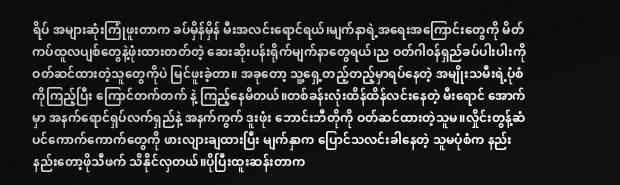ရိပ် အများဆုံးကြုံဖူးတာက ခပ်မှိန်မှိန် မီးအလင်းရောင်ရယ်၊မျက်နာရဲ့အရေးအကြောင်းတွေကို မိတ်ကပ်ထူလပျစ်တွေနဲ့ဖုံးထားတတ်တဲ့ ဆေးဆိုးပန်းရိုက်မျက်နာတွေရယ်၊ည ဝတ်ဂါ၀န်ရှည်ခပ်ပါးပါးကို ဝတ်ဆင်ထားတဲ့သူတွေကိုပဲ မြင်ဖူးခဲ့တာ။ အခုတော့ သူ့ရှေ့တည့်တည့်မှာရပ်နေတဲ့ အမျိုးသမီးရဲ့ပုံစံကိုကြည့်ပြီး ကြောင်တက်တက် နဲ့ ကြည့်နေမိတယ်။တစ်ခန်းလုံးထိန်ထိန်လင်းနေတဲ့ မီးရောင် အောက်မှာ အနက်ရောင်ရှပ်လက်ရှည်နဲ့ အနက်ကွက် ဒူးဖုံး ဘောင်းဘီတိုကို ဝတ်ဆင်ထားတဲ့သူမ။လှိုင်းတွန့်ဆံပင်ကောက်ကောက်တွေကို ဖားလျားချထားပြီး မျက်နှာက ပြောင်သလင်းခါနေတဲ့ သူမပုံစံက နည်းနည်းတော့ဖိုသီဖက် သိနိုင်လှတယ်။ပိုပြီးထူးဆန်းတာက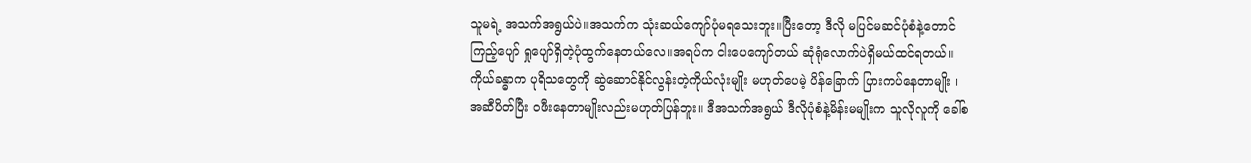သူမရဲ့ အသက်အရွယ်ပဲ။အသက်က သုံးဆယ်ကျော်ပုံမရသေးဘူး။ပြီးတော့ ဒီလို မပြင်မဆင်ပုံစံနဲ့တောင် ကြည့်ပျော် ရှုပျော်ရှိတဲ့ပုံထွက်နေတယ်လေ။အရပ်က ငါးပေကျော်တယ် ဆုံရုံလောက်ပဲရှိမယ်ထင်ရတယ်။ကိုယ်ခန္ဓာက ပုရိသတွေကို ဆွဲဆောင်နိုင်လွန်းတဲ့ကိုယ်လုံးမျိုး မဟုတ်ပေမဲ့ ပိန်ခြောက် ပြားကပ်နေတာမျိုး ၊ အဆီပိတ်ပြီး ၀ဖီးနေတာမျိုးလည်းမဟုတ်ပြန်ဘူး။ ဒီအသက်အရွယ် ဒီလိုပုံစံနဲ့မိန်းမမျိုးက သူလိုလူကို ခေါ်စ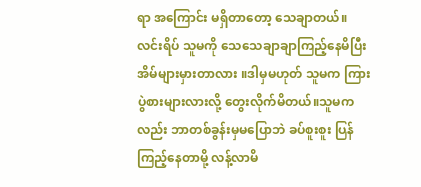ရာ အကြောင်း မရှိတာတော့ သေချာတယ်။ လင်းရိပ် သူမကို သေသေချာချာကြည့်နေမိပြီး အိမ်များမှားတာလား ။ဒါမှမဟုတ် သူမက ကြားပွဲစားများလားလို့ တွေးလိုက်မိတယ်။သူမကလည်း ဘာတစ်ခွန်းမှမပြောဘဲ ခပ်စူးစူး ပြန်ကြည့်နေတာမို့ လန့်လာမိ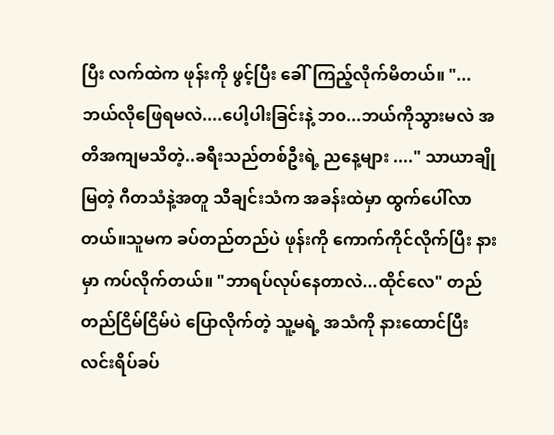ပြီး လက်ထဲက ဖုန်းကို ဖွင့်ပြီး ခေါ်ကြည့်လိုက်မိတယ်။ "...ဘယ်လိုဖြေရမလဲ....ပေါ့ပါးခြင်းနဲ့ ဘ၀...ဘယ်ကိုသွားမလဲ အတိအကျမသိတဲ့..ခရီးသည်တစ်ဦးရဲ့ ညနေ့များ ...." သာယာချိုမြတဲ့ ဂီတသံနဲ့အတူ သီချင်းသံက အခန်းထဲမှာ ထွက်ပေါ်လာတယ်။သူမက ခပ်တည်တည်ပဲ ဖုန်းကို ကောက်ကိုင်လိုက်ပြီး နားမှာ ကပ်လိုက်တယ်။ "ဘာရပ်လုပ်နေတာလဲ...ထိုင်လေ" တည်တည်ငြိမ်ငြိမ်ပဲ ပြောလိုက်တဲ့ သူ့မရဲ့ အသံကို နားထောင်ပြီး လင်းရိပ်ခပ်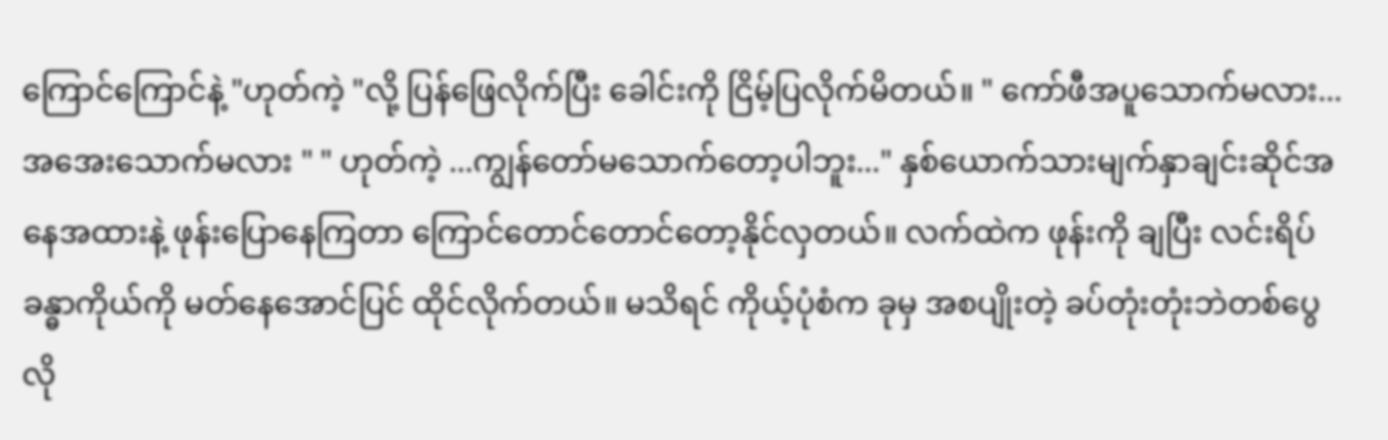ကြောင်ကြောင်နဲ့ "ဟုတ်ကဲ့ "လို့ ပြန်ဖြေလိုက်ပြီး ခေါင်းကို ငြိမ့်ပြလိုက်မိတယ်။ " ကော်ဖီအပူသောက်မလား...အအေးသောက်မလား " " ဟုတ်ကဲ့ ...ကျွန်တော်မသောက်တော့ပါဘူး..." နှစ်ယောက်သားမျက်နှာချင်းဆိုင်အနေအထားနဲ့ ဖုန်းပြောနေကြတာ ကြောင်တောင်တောင်တော့နိုင်လှတယ်။ လက်ထဲက ဖုန်းကို ချပြီး လင်းရိပ်ခန္ဓာကိုယ်ကို မတ်နေအောင်ပြင် ထိုင်လိုက်တယ်။ မသိရင် ကိုယ့်ပုံစံက ခုမှ အစပျိုးတဲ့ ခပ်တုံးတုံးဘဲတစ်ပွေလို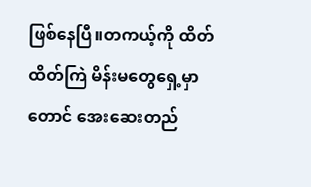ဖြစ်နေပြီ။တကယ့်ကို ထိတ်ထိတ်ကြဲ မိန်းမတွေရှေ့မှာတောင် အေးဆေးတည်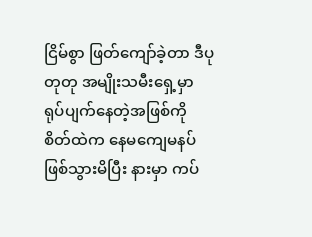ငြိမ်စွာ ဖြတ်ကျော်ခဲ့တာ ဒီပုတုတု အမျိုးသမီးရှေ့မှာ ရုပ်ပျက်နေတဲ့အဖြစ်ကို စိတ်ထဲက နေမကျေမနပ်ဖြစ်သွားမိပြီး နားမှာ ကပ်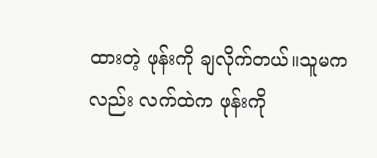ထားတဲ့ ဖုန်းကို ချလိုက်တယ်။သူမကလည်း လက်ထဲက ဖုန်းကို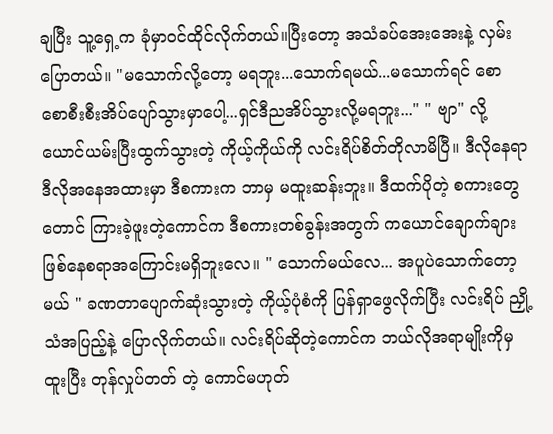ချပြီး သူ့ရှေ့က ခုံမှာဝင်ထိုင်လိုက်တယ်။ပြီးတော့ အသံခပ်အေးအေးနဲ့ လှမ်းပြောတယ်။ "မသောက်လို့တော့ မရဘူး...သောက်ရမယ်...မသောက်ရင် စောစောစီးစီးအိပ်ပျော်သွားမှာပေါ့...ရှင်ဒီညအိပ်သွားလို့မရဘူး..." " ဗျာ" လို့ ယောင်ယမ်းပြီးထွက်သွားတဲ့ ကိုယ့်ကိုယ်ကို လင်းရိပ်စိတ်တိုလာမိပြီ။ ဒီလိုနေရာ ဒီလိုအနေအထားမှာ ဒီစကားက ဘာမှ မထူးဆန်းဘူး။ ဒီထက်ပိုတဲ့ စကားတွေတောင် ကြားခဲ့ဖူးတဲ့ကောင်က ဒီစကားတစ်ခွန်းအတွက် ကယောင်ချောက်ချား ဖြစ်နေစရာအကြောင်းမရှိဘူးလေ။ " သောက်မယ်လေ... အပူပဲသောက်တော့မယ် " ခဏတာပျောက်ဆုံးသွားတဲ့ ကိုယ့်ပုံစံကို ပြန်ရှာဖွေလိုက်ပြီး လင်းရိပ် ညှို့သံအပြည့်နဲ့ ပြောလိုက်တယ်။ လင်းရိပ်ဆိုတဲ့ကောင်က ဘယ်လိုအရာမျိုးကိုမှ ထူးပြီး တုန်လှုပ်တတ် တဲ့ ကောင်မဟုတ်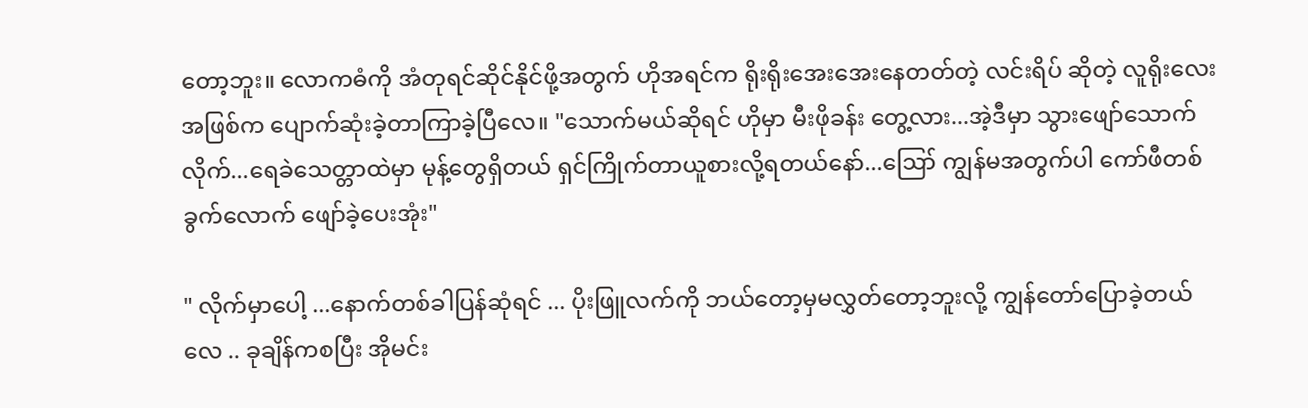တော့ဘူး။ လောကဓံကို အံတုရင်ဆိုင်နိုင်ဖို့အတွက် ဟိုအရင်က ရိုးရိုးအေးအေးနေတတ်တဲ့ လင်းရိပ် ဆိုတဲ့ လူရိုးလေး အဖြစ်က ပျောက်ဆုံးခဲ့တာကြာခဲ့ပြီလေ။ "သောက်မယ်ဆိုရင် ဟိုမှာ မီးဖိုခန်း တွေ့လား...အဲ့ဒီမှာ သွားဖျော်သောက်လိုက်...ရေခဲသေတ္တာထဲမှာ မုန့်တွေရှိတယ် ရှင်ကြိုက်တာယူစားလို့ရတယ်နော်...ဪ ကျွန်မအတွက်ပါ ကော်ဖီတစ်ခွက်လောက် ဖျော်ခဲ့ပေးအုံး"

" လိုက်မှာပေါ့ ...နောက်တစ်ခါပြန်ဆုံရင် ... ပိုးဖြူလက်ကို ဘယ်တော့မှမလွှတ်တော့ဘူးလို့ ကျွန်တော်ပြောခဲ့တယ်လေ .. ခုချိန်ကစပြီး အိုမင်း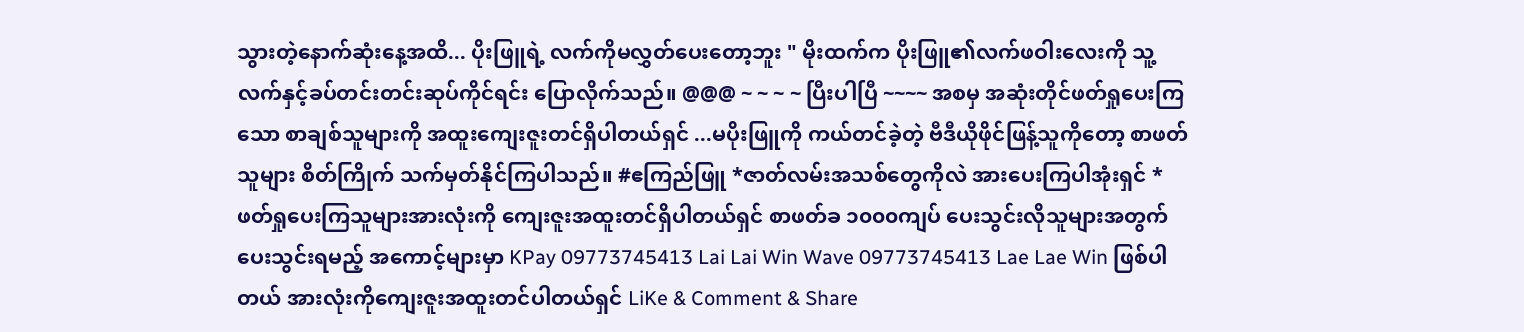သွားတဲ့နောက်ဆုံးနေ့အထိ... ပိုးဖြူရဲ့ လက်ကိုမလွှတ်ပေးတော့ဘူး " မိုးထက်က ပိုးဖြူ၏လက်ဖဝါးလေးကို သူ့လက်နှင့်ခပ်တင်းတင်းဆုပ်ကိုင်ရင်း ပြောလိုက်သည်။ @@@ ~ ~ ~ ~ ပြီးပါပြီ ~~~~ အစမှ အဆုံးတိုင်ဖတ်ရှုပေးကြသော စာချစ်သူများကို အထူးကျေးဇူးတင်ရှိပါတယ်ရှင် ...မပိုးဖြူကို ကယ်တင်ခဲ့တဲ့ ဗီဒီယိုဖိုင်ဖြန့်သူကိုတော့ စာဖတ်သူများ စိတ်ကြိုက် သက်မှတ်နိုင်ကြပါသည်။ #ဧကြည်ဖြူ *ဇာတ်လမ်းအသစ်တွေကိုလဲ အားပေးကြပါအုံးရှင် * ဖတ်ရှုပေးကြသူများအားလုံးကို ကျေးဇူးအထူးတင်ရှိပါတယ်ရှင် စာဖတ်ခ ၁၀၀၀ကျပ် ပေးသွင်းလိုသူများအတွက် ပေးသွင်းရမည့် အကောင့်များမှာ KPay 09773745413 Lai Lai Win Wave 09773745413 Lae Lae Win ဖြစ်ပါတယ် အားလုံးကိုကျေးဇူးအထူးတင်ပါတယ်ရှင် LiKe & Comment & Share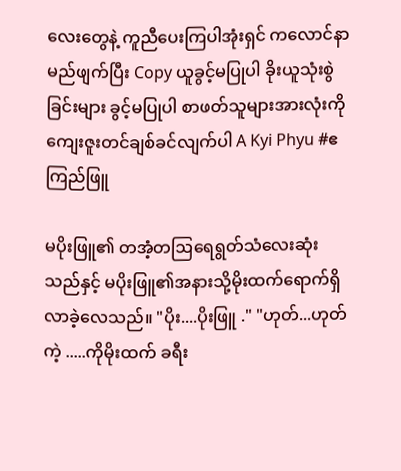လေးတွေနဲ့ ကူညီပေးကြပါအုံးရှင် ကလောင်နာမည်ဖျက်ပြီး Copy ယူခွင့်မပြုပါ ခိုးယူသုံးစွဲခြင်းများ ခွင့်မပြုပါ စာဖတ်သူများအားလုံးကို ကျေးဇူးတင်ချစ်ခင်လျက်ပါ A Kyi Phyu #ဧကြည်ဖြူ

မပိုးဖြူ၏ တအံ့တဩရေရွတ်သံလေးဆုံးသည်နှင့် မပိုးဖြူ၏အနားသို့မိုးထက်ရောက်ရှိလာခဲ့လေသည်။ "ပိုး....ပိုးဖြူ ." "ဟုတ်...ဟုတ်ကဲ့ .....ကိုမိုးထက် ခရီး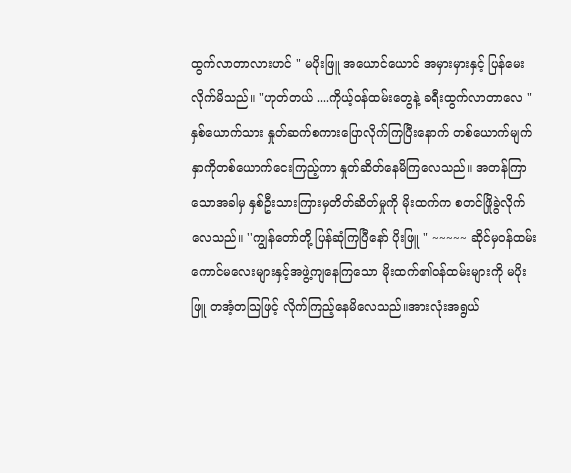ထွက်လာတာလားဟင် " မပိုးဖြူ အယောင်ယောင် အမှားမှားနှင့် ပြန်မေးလိုက်မိသည်။ "ဟုတ်တယ် ....ကိုယ့်ဝန်ထမ်းတွေနဲ့ ခရီးထွက်လာတာလေ " နှစ်ယောက်သား နှုတ်ဆက်စကားပြောလိုက်ကြပြီးနောက် တစ်ယောက်မျက်နှာကိုတစ်ယောက်ငေးကြည့်ကာ နှုတ်ဆိတ်နေမိကြလေသည်။ အတန်ကြာသောအခါမှ နှစ်ဦးသားကြားမှတိတ်ဆိတ်မှုကို မိုးထက်က စတင်ဖြိုခွဲလိုက်လေသည်။ ''ကျွန်တော်တို့ ပြန်ဆုံကြပြီနော် ပိုးဖြူ " ~~~~~ ဆိုင်မှ၀န်ထမ်းကောင်မလေးများနှင့်အဖွဲ့ကျနေကြသော မိုးထက်၏ဝန်ထမ်းများကို မပိုးဖြူ တအံ့တသြဖြင့် လိုက်ကြည့်နေမိလေသည်။အားလုံးအရွယ်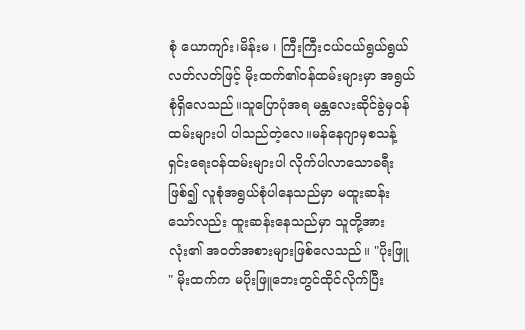စုံ ယောကျာ်း၊မိန်းမ ၊ ကြီးကြီးငယ်ငယ်ရွယ်ရွယ်လတ်လတ်ဖြင့် မိုးထက်၏ဝန်ထမ်းများမှာ အရွယ်စုံရှိလေသည်။သူပြောပုံအရ မန္တလေးဆိုင်ခွဲမှ၀န်ထမ်းများပါ ပါသည်တဲ့လေ။မန်နေဂျာမှစသန့်ရှင်းရေးဝန်ထမ်းများပါ လိုက်ပါလာသောခရီးဖြစ်၍ လူစုံအရွယ်စုံပါနေသည်မှာ မထူးဆန်းသော်လည်း ထူးဆန်းနေသည်မှာ သူတို့အားလုံး၏ အဝတ်အစားများဖြစ်လေသည်။ "ပိုးဖြူ " မိုးထက်က မပိုးဖြူဘေးတွင်ထိုင်လိုက်ပြီး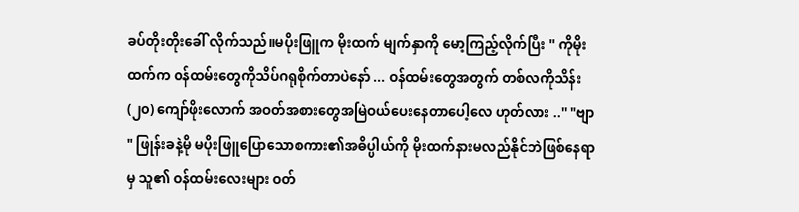ခပ်တိုးတိုးခေါ် လိုက်သည်။မပိုးဖြူက မိုးထက် မျက်နှာကို မော့ကြည့်လိုက်ပြီး '' ကိုမိုးထက်က ၀န်ထမ်းတွေကိုသိပ်ဂရုစိုက်တာပဲနော် ... ဝန်ထမ်းတွေအတွက် တစ်လကိုသိန်း (၂၀) ကျော်ဖိုးလောက် အဝတ်အစားတွေအမြဲဝယ်ပေးနေတာပေါ့လေ ဟုတ်လား ..'' "ဗျာ " ဖြုန်းခနဲ့မို မပိုးဖြူပြောသောစကား၏အဓိပ္ပါယ်ကို မိုးထက်နားမလည်နိုင်ဘဲဖြစ်နေရာမှ သူ၏ ဝန်ထမ်းလေးများ ဝတ်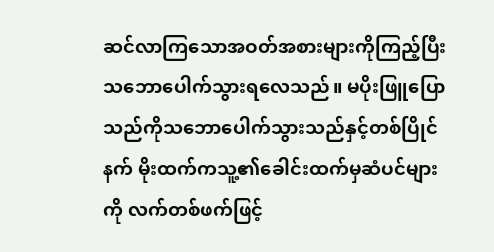ဆင်လာကြသောအဝတ်အစားများကိုကြည့်ပြီးသဘောပေါက်သွားရလေသည်။ မပိုးဖြူပြောသည်ကိုသဘောပေါက်သွားသည်နှင့်တစ်ပြိုင်နက် မိုးထက်ကသူ့၏ခေါင်းထက်မှဆံပင်များကို လက်တစ်ဖက်ဖြင့်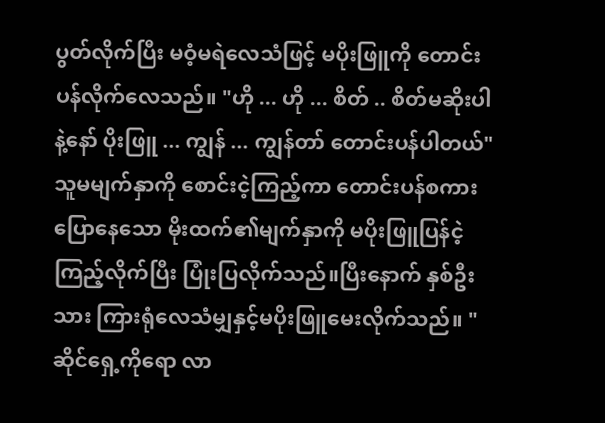ပွတ်လိုက်ပြီး မဝံ့မရဲလေသံဖြင့် မပိုးဖြူကို တောင်းပန်လိုက်လေသည်။ "ဟို ... ဟို ... စိတ် .. စိတ်မဆိုးပါနဲ့နော် ပိုးဖြူ ... ကျွန် ... ကျွန်တာ် တောင်းပန်ပါတယ်" သူမမျက်နှာကို စောင်းငဲ့ကြည့်ကာ တောင်းပန်စကားပြောနေသော မိုးထက်၏မျက်နှာကို မပိုးဖြူပြန်ငဲ့ကြည့်လိုက်ပြီး ပြုံးပြလိုက်သည်။ပြီးနောက် နှစ်ဦးသား ကြားရုံလေသံမျှနှင့်မပိုးဖြူမေးလိုက်သည်။ "ဆိုင်ရှေ့ကိုရော လာ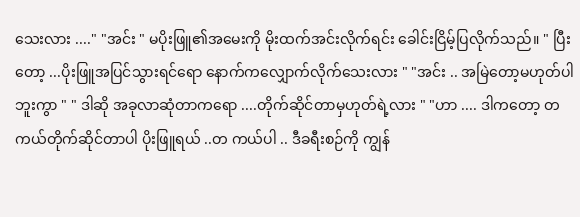သေးလား ...." "အင်း " မပိုးဖြူ၏အမေးကို မိုးထက်အင်းလိုက်ရင်း ခေါင်းငြိမ့်ပြလိုက်သည်။ " ပြီးတော့ ...ပိုးဖြူအပြင်သွားရင်ရော နောက်ကလျှောက်လိုက်သေးလား " "အင်း .. အမြဲတော့မဟုတ်ပါဘူးကွာ " " ဒါဆို အခုလာဆုံတာကရော ....တိုက်ဆိုင်တာမှဟုတ်ရဲ့လား " "ဟာ .... ဒါကတော့ တကယ်တိုက်ဆိုင်တာပါ ပိုးဖြူရယ် ..တ ကယ်ပါ .. ဒီခရီးစဉ်ကို ကျွန်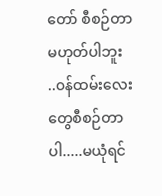တော် စီစဉ်တာမဟုတ်ပါဘူး ..၀န်ထမ်းလေးတွေစီစဉ်တာပါ.....မယုံရင်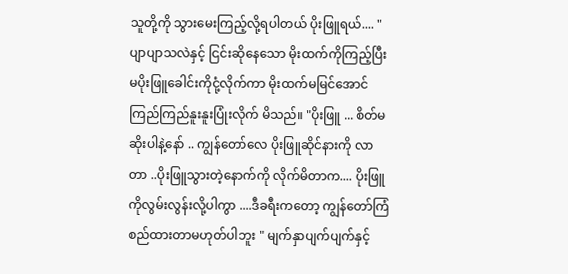သူတို့ကို သွားမေးကြည့်လို့ရပါတယ် ပိုးဖြူရယ်.... " ပျာပျာသလဲနှင့် ငြင်းဆိုနေသော မိုးထက်ကိုကြည့်ပြီး မပိုးဖြူခေါင်းကိုငုံ့လိုက်ကာ မိုးထက်မမြင်အောင်ကြည်ကြည်နူးနူးပြုံးလိုက် မိသည်။ "ပိုးဖြူ ... စိတ်မဆိုးပါနဲ့နော် .. ကျွန်တော်လေ ပိုးဖြူဆိုင်နားကို လာတာ ..ပိုးဖြူသွားတဲ့နောက်ကို လိုက်မိတာက.... ပိုးဖြူကိုလွမ်းလွန်းလို့ပါကွာ ....ဒီခရီးကတော့ ကျွန်တော်ကြံစည်ထားတာမဟုတ်ပါဘူး " မျက်နှာပျက်ပျက်နှင့်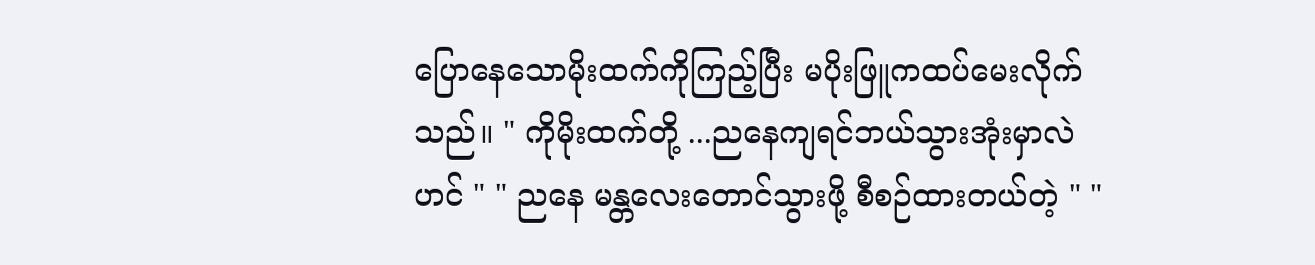ပြောနေသောမိုးထက်ကိုကြည့်ပြီး မပိုးဖြူကထပ်မေးလိုက်သည်။ " ကိုမိုးထက်တို့ ...ညနေကျရင်ဘယ်သွားအုံးမှာလဲဟင် " " ညနေ မန္တလေးတောင်သွားဖို့ စီစဉ်ထားတယ်တဲ့ " "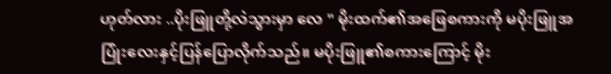ဟုတ်လား ..ပိုးဖြူတို့လဲသွားမှာ လေ " မိုးထက်၏အဖြေစကားကို မပိုးဖြူအပြုံးလေးနှင့်ပြန်ပြောလိုက်သည်။ မပိုးဖြူ၏စကားကြောင့် မိုး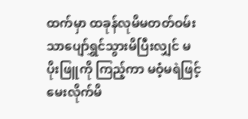ထက်မှာ ထခုန်လုမိမတတ်ဝမ်းသာပျော်ရွှင်သွားမိပြီးလျှင် မပိုးဖြူကို ကြည့်ကာ မဝံ့မရဲဖြင့် မေးလိုက်မိ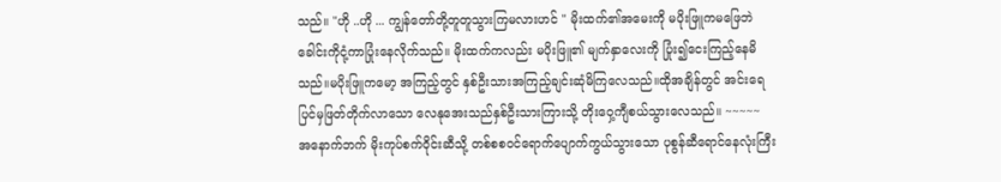သည်။ "ဟို ..ဟို ... ကျွန်တော်တို့တူတူသွားကြမလားဟင် " မိုးထက်၏အမေးကို မပိုးဖြူကမဖြေဘဲ ခေါင်းကိုငုံ့ကာပြုံးနေလိုက်သည်။ မိုးထက်ကလည်း မပိုးဖြူ၏ မျက်နှာလေးကို ပြုံး၍ငေးကြည့်နေမိသည်။မပိုးဖြူကမော့ အကြည့်တွင် နှစ်ဦးသားအကြည့်ချင်းဆုံမိကြလေသည်။ထိုအချိန်တွင် အင်းရေပြင်မှဖြတ်တိုက်လာသော လေနုအေးသည်နှစ်ဦးသားကြားသို့ တိုးဝှေ့ကျီစယ်သွားလေသည်။ ~~~~~ အနောက်ဘက် မိုးကုပ်စက်ဝိုင်းဆီသို့ တစ်စစဝင်ရောက်ပျောက်ကွယ်သွားသော ပုစွန်ဆီရောင်နေလုံးကြီး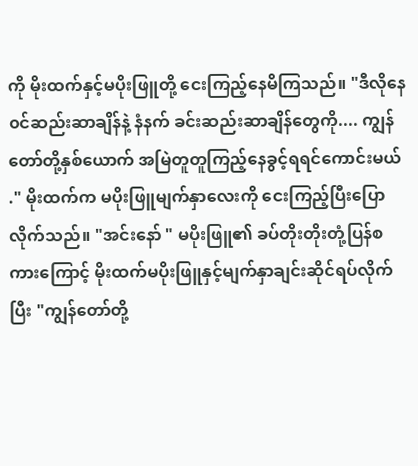ကို မိုးထက်နှင့်မပိုးဖြူတို့ ငေးကြည့်နေမိကြသည်။ "ဒီလိုနေ၀င်ဆည်းဆာချိန်နဲ့ နံနက် ခင်းဆည်းဆာချိန်တွေကို.... ကျွန်တော်တို့နှစ်ယောက် အမြဲတူတူကြည့်နေခွင့်ရရင်ကောင်းမယ် ." မိုးထက်က မပိုးဖြူမျက်နှာလေးကို ငေးကြည့်ပြီးပြောလိုက်သည်။ "အင်းနော် " မပိုးဖြူ၏ ခပ်တိုးတိုးတုံ့ပြန်စကားကြောင့် မိုးထက်မပိုးဖြူနှင့်မျက်နှာချင်းဆိုင်ရပ်လိုက်ပြီး "ကျွန်တော်တို့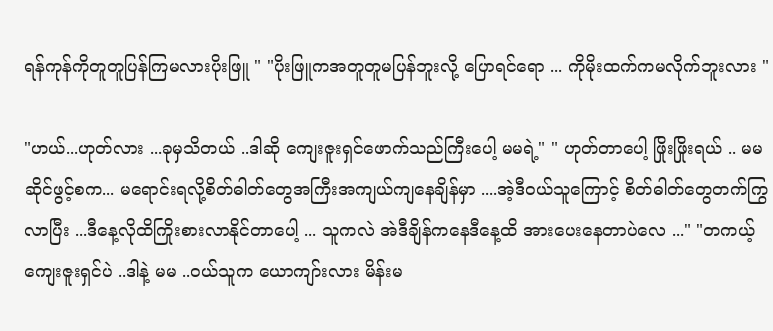ရန်ကုန်ကိုတူတူပြန်ကြမလားပိုးဖြူ " "ပိုးဖြူကအတူတူမပြန်ဘူးလို့ ပြောရင်ရော ... ကိုမိုးထက်ကမလိုက်ဘူးလား "

"ဟယ်...ဟုတ်လား ...ခုမှသိတယ် ..ဒါဆို ကျေးဇူးရှင်ဖောက်သည်ကြီးပေါ့ မမရဲ့" " ဟုတ်တာပေါ့ ဖြိုးဖြိုးရယ် .. မမ ဆိုင်ဖွင့်စက... မရောင်းရလို့စိတ်ဓါတ်တွေအကြီးအကျယ်ကျနေချိန်မှာ ....အဲ့ဒီဝယ်သူကြောင့် စိတ်ဓါတ်တွေတက်ကြွလာပြီး ...ဒီနေ့လိုထိကြိုးစားလာနိုင်တာပေါ့ ... သူကလဲ အဲဒီချိန်ကနေဒီနေ့ထိ အားပေးနေတာပဲလေ ..." "တကယ့် ကျေးဇူးရှင်ပဲ ..ဒါနဲ့ မမ ..ဝယ်သူက ယောကျာ်းလား မိန်းမ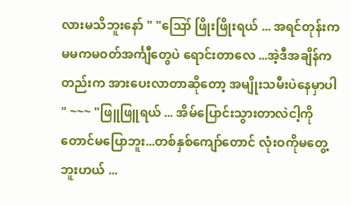လားမသိဘူးနော် " "ဪ ဖြိုးဖြိုးရယ် ... အရင်တုန်းက မမကမဝတ်အင်္ကျီတွေပဲ ရောင်းတာလေ ...အဲ့ဒီအချိန်ကတည်းက အားပေးလာတာဆိုတော့ အမျိုးသမီးပဲနေမှာပါ " ~~~ "ဖြူဖြူရယ် ... အိမ်ပြောင်းသွားတာလဲငါ့ကိုတောင်မပြောဘူး...တစ်နှစ်ကျော်တောင် လုံးဝကိုမတွေ့ဘူးဟယ် ...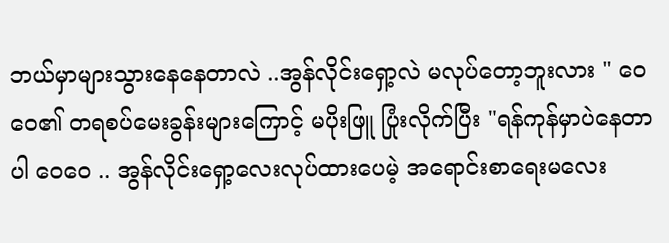ဘယ်မှာများသွားနေနေတာလဲ ..အွန်လိုင်းရှော့လဲ မလုပ်တော့ဘူးလား " ဝေဝေ၏ တရစပ်မေးခွန်းများကြောင့် မပိုးဖြူ ပြုံးလိုက်ပြီး "ရန်ကုန်မှာပဲနေတာပါ ဝေဝေ .. အွန်လိုင်းရှော့လေးလုပ်ထားပေမဲ့ အရောင်းစာရေးမလေး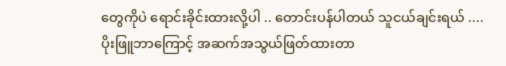တွေကိုပဲ ရောင်းခိုင်းထားလို့ပါ .. တောင်းပန်ပါတယ် သူငယ်ချင်းရယ် ....ပိုးဖြူဘာကြောင့် အဆက်အသွယ်ဖြတ်ထားတာ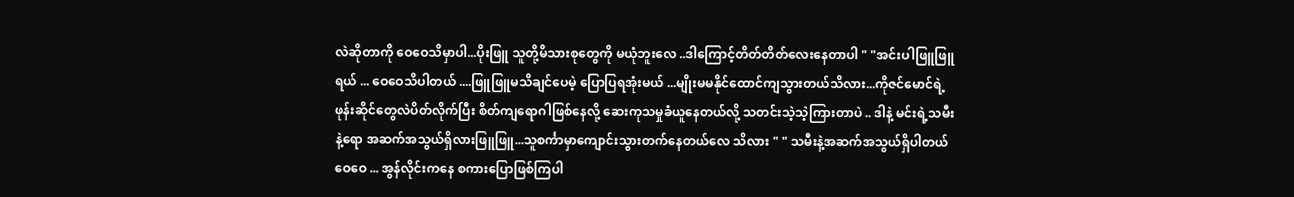လဲဆိုတာကို ဝေဝေသိမှာပါ...ပိုးဖြူ သူတို့မိသားစုတွေကို မယုံဘူးလေ ..ဒါကြောင့်တိတ်တိတ်လေးနေတာပါ " "အင်းပါဖြူဖြူရယ် ... ဝေဝေသိပါတယ် ....ဖြူဖြူမသိချင်ပေမဲ့ ပြောပြရအုံးမယ် ...မျိုးမမနိုင်ထောင်ကျသွားတယ်သိလား...ကိုဇင်မောင်ရဲ့ဖုန်းဆိုင်တွေလဲပိတ်လိုက်ပြီး စိတ်ကျရောဂါဖြစ်နေလို့ ဆေးကုသမှုခံယူနေတယ်လို့ သတင်းသဲ့သဲ့ကြားတာပဲ .. ဒါနဲ့ မင်းရဲ့သမီးနဲ့ရော အဆက်အသွယ်ရှိလားဖြူဖြူ...သူစင်္ကာမှာကျောင်းသွားတက်နေတယ်လေ သိလား " " သမီးနဲ့အဆက်အသွယ်ရှိပါတယ် ဝေဝေ ... အွန်လိုင်းကနေ စကားပြောဖြစ်ကြပါ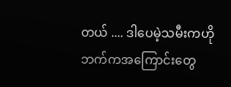တယ် .... ဒါပေမဲ့သမီးကဟိုဘက်ကအကြောင်းတွေ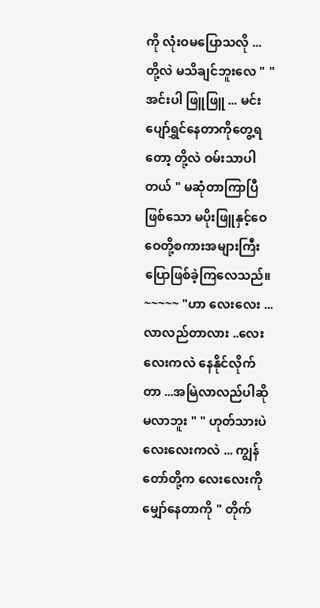ကို လုံးဝမပြောသလို ... တို့လဲ မသိချင်ဘူးလေ " " အင်းပါ ဖြူဖြူ ... မင်းပျော်ရွှင်နေတာကိုတွေ့ရတော့ တို့လဲ ဝမ်းသာပါတယ် " မဆုံတာကြာပြီဖြစ်သော မပိုးဖြူနှင့်ဝေဝေတို့စကားအများကြီးပြောဖြစ်ခဲ့ကြလေသည်။ ~~~~~ "ဟာ လေးလေး ...လာလည်တာလား ..လေးလေးကလဲ နေနိုင်လိုက်တာ ...အမြဲလာလည်ပါဆို မလာဘူး " " ဟုတ်သားပဲ လေးလေးကလဲ ... ကျွန်တော်တို့က လေးလေးကို မျှော်နေတာကို " တိုက်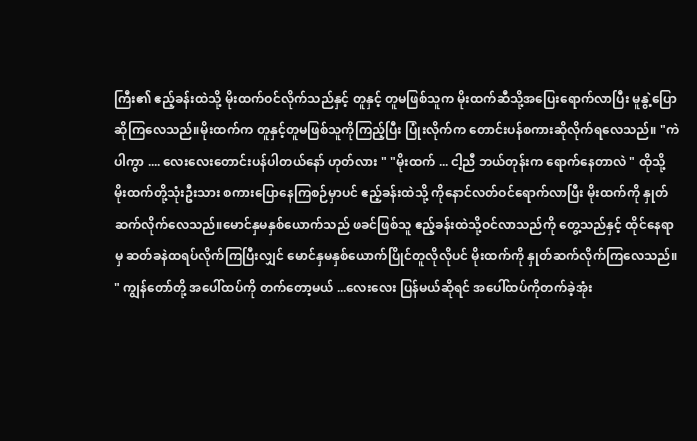ကြီး၏ ဧည့်ခန်းထဲသို့ မိုးထက်ဝင်လိုက်သည်နှင့် တူနှင့် တူမဖြစ်သူက မိုးထက်ဆီသို့အပြေးရောက်လာပြီး မူနွဲ့ပြောဆိုကြလေသည်။မိုးထက်က တူနှင့်တူမဖြစ်သူကိုကြည့်ပြီး ပြုံးလိုက်က တောင်းပန်စကားဆိုလိုက်ရလေသည်။ "ကဲပါကွာ .... လေးလေးတောင်းပန်ပါတယ်နော် ဟုတ်လား " "မိုးထက် ... ငါ့ညီ ဘယ်တုန်းက ရောက်နေတာလဲ " ထိုသို့ မိုးထက်တို့သုံးဦးသား စကားပြောနေကြစဉ်မှာပင် ဧည့်ခန်းထဲသို့ ကိုနောင်လတ်ဝင်ရောက်လာပြီး မိုးထက်ကို နှုတ် ဆက်လိုက်လေသည်။မောင်နှမနှစ်ယောက်သည် ဖခင်ဖြစ်သူ ဧည့်ခန်းထဲသို့ဝင်လာသည်ကို တွေ့သည်နှင့် ထိုင်နေရာမှ ဆတ်ခနဲထရပ်လိုက်ကြပြီးလျှင် မောင်နှမနှစ်ယောက်ပြိုင်တူလိုလိုပင် မိုးထက်ကို နှုတ်ဆက်လိုက်ကြလေသည်။ " ကျွန်တော်တို့ အပေါ်ထပ်ကို တက်တော့မယ် ...လေးလေး ပြန်မယ်ဆိုရင် အပေါ်ထပ်ကိုတက်ခဲ့အုံး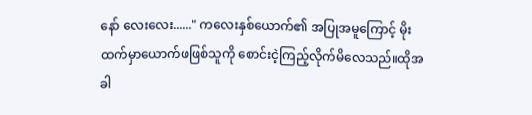နော် လေးလေး......" ကလေးနှစ်ယောက်၏ အပြုအမူကြောင့် မိုးထက်မှာယောက်ဖဖြစ်သူကို စောင်းငဲ့ကြည့်လိုက်မိလေသည်။ထိုအခါ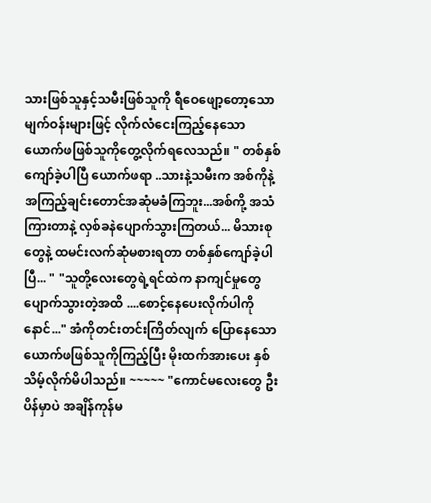သားဖြစ်သူနှင့်သမီးဖြစ်သူကို ရီဝေဖျော့တော့သော မျက်ဝန်းများဖြင့် လိုက်လံငေးကြည့်နေသော ယောက်ဖဖြစ်သူကိုတွေ့လိုက်ရလေသည်။ " တစ်နှစ်ကျော်ခဲ့ပါပြီ ယောက်ဖရာ ..သားနဲ့သမီးက အစ်ကိုနဲ့အကြည့်ချင်းတောင်အဆုံမခံကြဘူး...အစ်ကို့ အသံကြားတာနဲ့ လှစ်ခနဲပျောက်သွားကြတယ်... မိသားစုတွေနဲ့ ထမင်းလက်ဆုံမစားရတာ တစ်နှစ်ကျော်ခဲ့ပါပြီ... " "သူတို့လေးတွေရဲ့ရင်ထဲက နာကျင်မှုတွေပျောက်သွားတဲ့အထိ ....စောင့်နေပေးလိုက်ပါကိုနောင်..." အံကိုတင်းတင်းကြိတ်လျက် ပြောနေသောယောက်ဖဖြစ်သူကိုကြည့်ပြီး မိုးထက်အားပေး နှစ်သိမ့်လိုက်မိပါသည်။ ~~~~~ "ကောင်မလေးတွေ ဦးပိန်မှာပဲ အချိန်ကုန်မ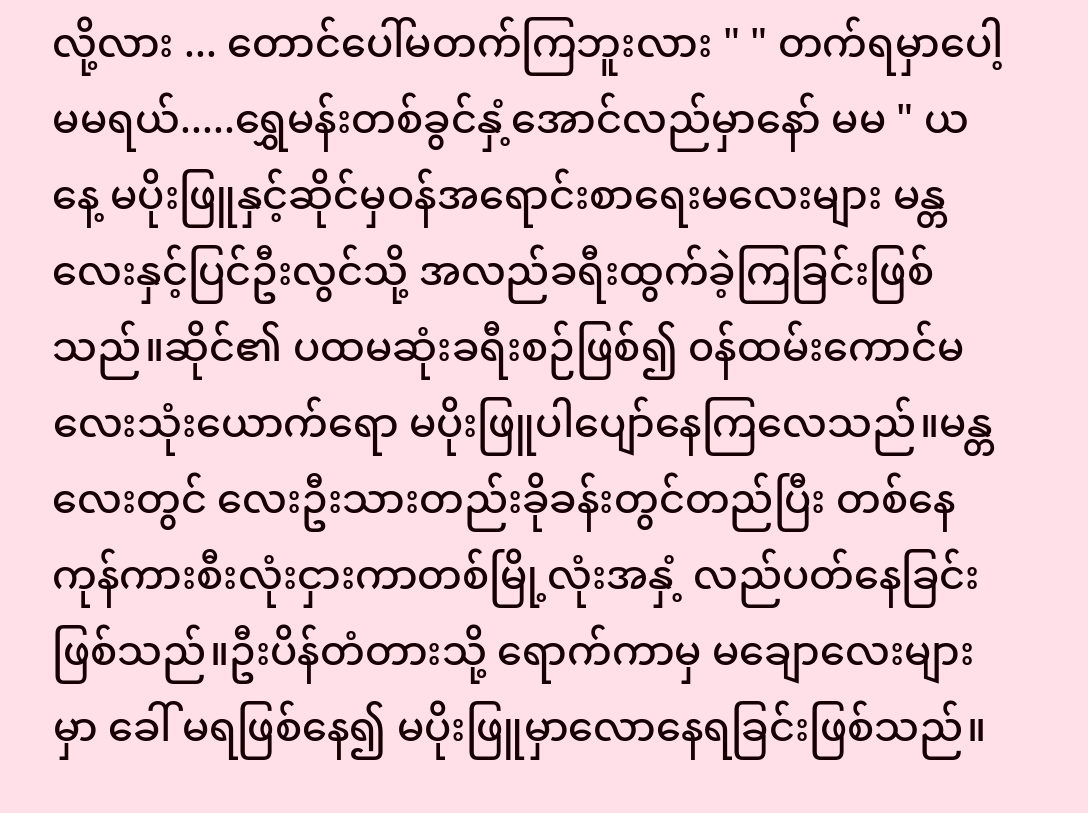လို့လား ... တောင်ပေါ်မတက်ကြဘူးလား " " တက်ရမှာပေါ့ မမရယ်.....ရွှေမန်းတစ်ခွင်နှံ့အောင်လည်မှာနော် မမ " ယနေ့ မပိုးဖြူနှင့်ဆိုင်မှဝန်အရောင်းစာရေးမလေးများ မန္တလေးနှင့်ပြင်ဦးလွင်သို့ အလည်ခရီးထွက်ခဲ့ကြခြင်းဖြစ်သည်။ဆိုင်၏ ပထမဆုံးခရီးစဉ်ဖြစ်၍ ၀န်ထမ်းကောင်မလေးသုံးယောက်ရော မပိုးဖြူပါပျော်နေကြလေသည်။မန္တလေးတွင် လေးဦးသားတည်းခိုခန်းတွင်တည်ပြီး တစ်နေကုန်ကားစီးလုံးငှားကာတစ်မြို့လုံးအနှံ့ လည်ပတ်နေခြင်းဖြစ်သည်။ဦးပိန်တံတားသို့ ရောက်ကာမှ မချောလေးများမှာ ခေါ် မရဖြစ်နေ၍ မပိုးဖြူမှာလောနေရခြင်းဖြစ်သည်။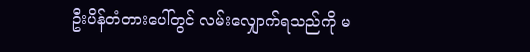ဦးပိန်တံတားပေါ်တွင် လမ်းလျှောက်ရသည်ကို မ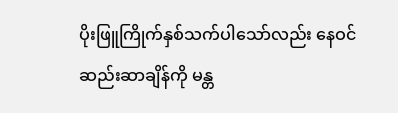ပိုးဖြူကြိုက်နှစ်သက်ပါသော်လည်း နေဝင်ဆည်းဆာချိန်ကို မန္တ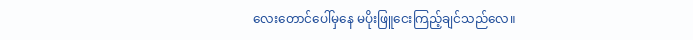လေးတောင်ပေါ်မှနေ မပိုးဖြူငေးကြည့်ချင်သည်လေ။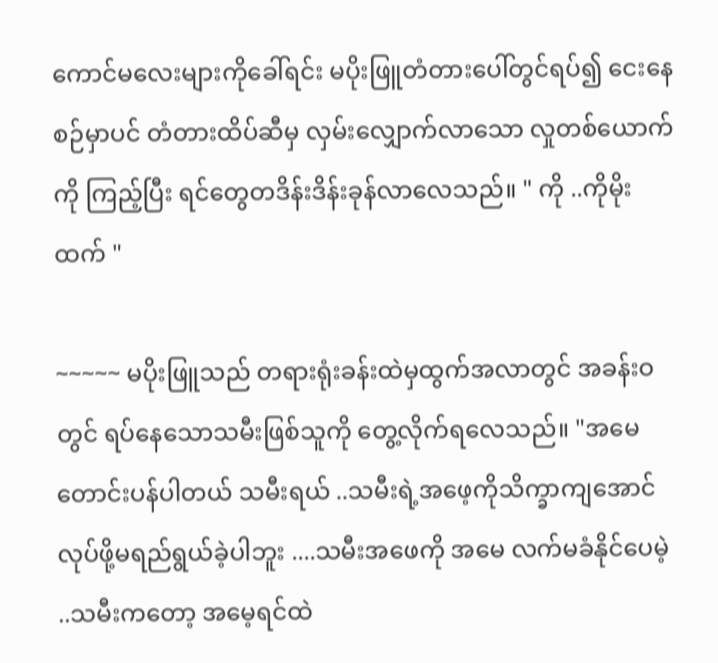ကောင်မလေးများကိုခေါ်ရင်း မပိုးဖြူတံတားပေါ်တွင်ရပ်၍ ငေးနေစဉ်မှာပင် တံတားထိပ်ဆီမှ လှမ်းလျှောက်လာသော လှုတစ်ယောက်ကို ကြည့်ပြီး ရင်တွေတဒိန်းဒိန်းခုန်လာလေသည်။ " ကို ..ကိုမိုးထက် "

~~~~~ မပိုးဖြူသည် တရားရုံးခန်းထဲမှထွက်အလာတွင် အခန်းဝတွင် ရပ်နေသောသမီးဖြစ်သူကို တွေ့လိုက်ရလေသည်။ "အမေတောင်းပန်ပါတယ် သမီးရယ် ..သမီးရဲ့အဖေ့ကိုသိက္ခာကျအောင်လုပ်ဖို့မရည်ရွယ်ခဲ့ပါဘူး ....သမီးအဖေကို အမေ လက်မခံနိုင်ပေမဲ့ ..သမီးကတော့ အမေ့ရင်ထဲ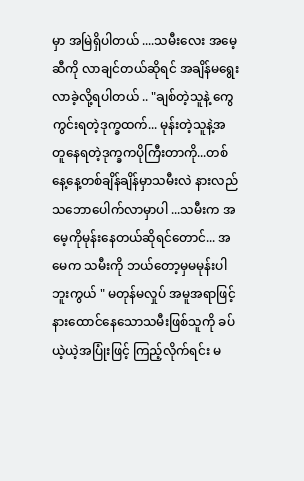မှာ အမြဲရှိပါတယ် ....သမီးလေး အမေ့ဆီကို လာချင်တယ်ဆိုရင် အချိန်မရွေး လာခဲ့လို့ရပါတယ် .. "ချစ်တဲ့သူနဲ့ ကွေကွင်းရတဲ့ဒုက္ခထက်... မုန်းတဲ့သူနဲ့အတူနေရတဲ့ဒုက္ခကပိုကြီးတာကို...တစ်နေ့နေ့တစ်ချိန်ချိန်မှာသမီးလဲ နားလည်သဘောပေါက်လာမှာပါ ...သမီးက အမေ့ကိုမုန်းနေတယ်ဆိုရင်တောင်... အမေက သမီးကို ဘယ်တော့မှမမုန်းပါဘူးကွယ် " မတုန်မလှုပ် အမူအရာဖြင့်နားထောင်နေသောသမီးဖြစ်သူကို ခပ်ယဲ့ယဲ့အပြုံးဖြင့် ကြည့်လိုက်ရင်း မ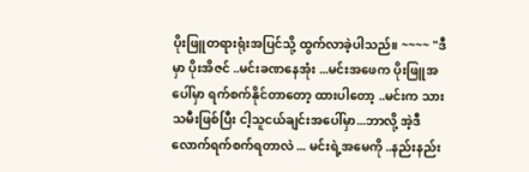ပိုးဖြူတရားရုံးအပြင်သို့ ထွက်လာခဲ့ပါသည်။ ~~~~ "ဒီမှာ ပိုးအိဇင် ..မင်းခဏနေအုံး ...မင်းအဖေက ပိုးဖြူအပေါ်မှာ ရက်စက်နိုင်တာတော့ ထားပါတော့ ..မင်းက သားသမီးဖြစ်ပြီး ငါ့သူငယ်ချင်းအပေါ်မှာ...ဘာလို့ အဲ့ဒီလောက်ရက်စက်ရတာလဲ ... မင်းရဲ့အမေကို ..နည်းနည်း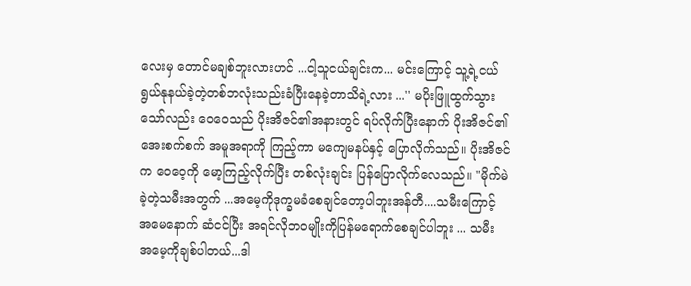လေးမှ တောင်မချစ်ဘူးလားဟင် ...ငါ့သူငယ်ချင်းက... မင်းကြောင့် သူ့ရဲ့ငယ်ရွယ်နုနယ်ခဲ့တဲ့တစ်ဘလုံးသည်းခံပြီးနေခဲ့တာသိရဲ့လား ...'' မပိုးဖြူထွက်သွားသော်လည်း ဝေဝေသည် ပိုးအိဇင်၏အနားတွင် ရပ်လိုက်ပြီးနောက် ပိုးအိဇင်၏ အေးစက်စက် အမူအရာကို ကြည့်ကာ မကျေမနပ်နှင့် ပြောလိုက်သည်။ ပိုးအိဇင်က ဝေဝေ့ကို မော့ကြည့်လိုက်ပြီး တစ်လုံးချင်း ပြန်ပြောလိုက်လေသည်။ "မိုက်မဲခဲ့တဲ့သမီးအတွက် ...အမေ့ကိုဒုက္ခမခံစေချင်တော့ပါဘူးအန်တီ....သမီးကြောင့် အမေနောက် ဆံငင်ပြီး အရင်လိုဘ၀မျိုးကိုပြန်မရောက်စေချင်ပါဘူး ... သမီး အမေ့ကိုချစ်ပါတယ်...ဒါ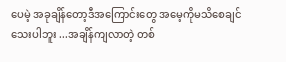ပေမဲ့ အခုချိန်တော့ဒီအကြောင်းတွေ အမေ့ကိုမသိစေချင်သေးပါဘူး ...အချိန်ကျလာတဲ့ တစ်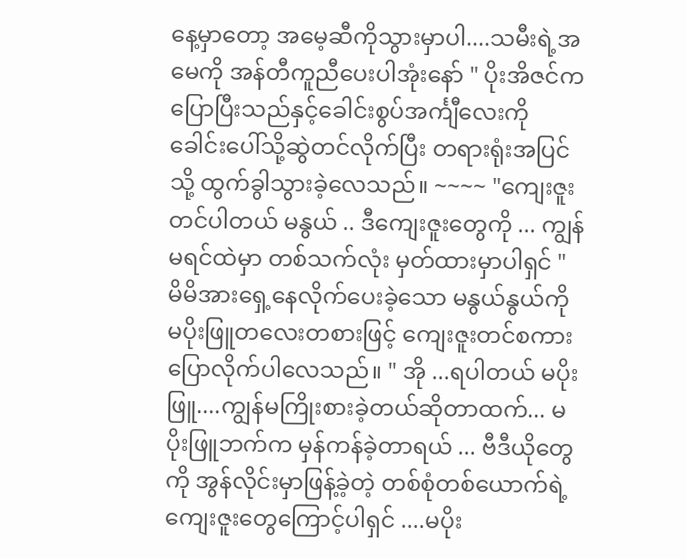နေ့မှာတော့ အမေ့ဆီကိုသွားမှာပါ....သမီးရဲ့အ မေကို အန်တီကူညီပေးပါအုံးနော် " ပိုးအိဇင်က ပြောပြီးသည်နှင့်ခေါင်းစွပ်အင်္ကျီလေးကို ခေါင်းပေါ်သို့ဆွဲတင်လိုက်ပြီး တရားရုံးအပြင်သို့ ထွက်ခွါသွားခဲ့လေသည်။ ~~~~ "ကျေးဇူးတင်ပါတယ် မနွယ် .. ဒီကျေးဇူးတွေကို ... ကျွန်မရင်ထဲမှာ တစ်သက်လုံး မှတ်ထားမှာပါရှင် " မိမိအားရှေ့နေလိုက်ပေးခဲ့သော မနွယ်နွယ်ကို မပိုးဖြူတလေးတစားဖြင့် ကျေးဇူးတင်စကားပြောလိုက်ပါလေသည်။ " အို ...ရပါတယ် မပိုးဖြူ....ကျွန်မကြိုးစားခဲ့တယ်ဆိုတာထက်... မပိုးဖြူဘက်က မှန်ကန်ခဲ့တာရယ် ... ဗီဒီယိုတွေကို အွန်လိုင်းမှာဖြန့်ခဲ့တဲ့ တစ်စုံတစ်ယောက်ရဲ့ ကျေးဇူးတွေကြောင့်ပါရှင် ....မပိုး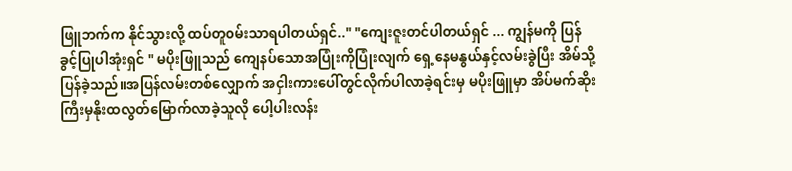ဖြူဘက်က နိုင်သွားလို့ ထပ်တူ၀မ်းသာရပါတယ်ရှင်.." "ကျေးဇူးတင်ပါတယ်ရှင် ... ကျွန်မကို ပြန်ခွင့်ပြုပါအုံးရှင် " မပိုးဖြူသည် ကျေနပ်သောအပြုံးကိုပြုံးလျက် ရှေ့နေမနွယ်နှင့်လမ်းခွဲပြီး အိမ်သို့ ပြန်ခဲ့သည်။အပြန်လမ်းတစ်လျှောက် အငှါးကားပေါ်တွင်လိုက်ပါလာခဲ့ရင်းမှ မပိုးဖြူမှာ အိပ်မက်ဆိုးကြီးမှနိုးထလွတ်မြောက်လာခဲ့သူလို ပေါ့ပါးလန်း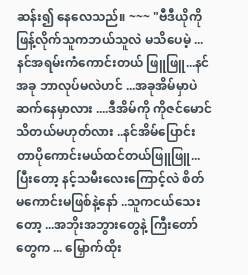ဆန်း၍ နေလေသည်။ ~~~ "ဗီဒီယိုကို ဖြန့်လိုက်သူကဘယ်သူလဲ မသိပေမဲ့ ...နင်အရမ်းကံကောင်းတယ် ဖြူဖြူ...နင် အခု ဘာလုပ်မလဲဟင် ...အခုအိမ်မှာပဲ ဆက်နေမှာလား ....ဒီအိမ်ကို ကိုဇင်မောင်သိတယ်မဟုတ်လား ..နင်အိမ်ပြောင်းတာပိုကောင်းမယ်ထင်တယ်ဖြူဖြူ...ပြီးတော့ နင့်သမီးလေးကြောင့်လဲ စိတ်မကောင်းမဖြစ်နဲ့နော် ..သူကငယ်သေးတော့ ...အဘိုးအဘွားတွေနဲ့ ကြီးတော်တွေက ... မြှောက်ထိုး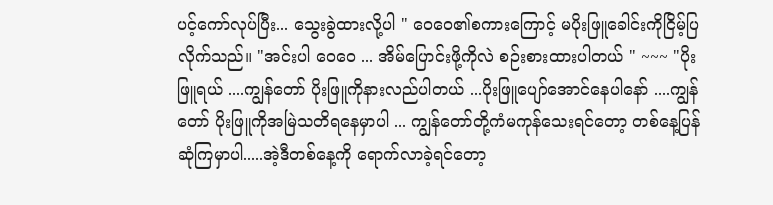ပင့်ကော်လုပ်ပြီး... သွေးခွဲထားလို့ပါ " ဝေဝေ၏စကားကြောင့် မပိုးဖြူခေါင်းကိုငြိမ့်ပြလိုက်သည်။ "အင်းပါ ဝေဝေ ... အိမ်ပြောင်းဖို့ကိုလဲ စဉ်းစားထားပါတယ် " ~~~ "ပိုးဖြူရယ် ....ကျွန်တော် ပိုးဖြူကိုနားလည်ပါတယ် ...ပိုးဖြူပျော်အောင်နေပါနော် ....ကျွန်တော် ပိုးဖြူကိုအမြဲသတိရနေမှာပါ ... ကျွန်တော်တို့ကံမကုန်သေးရင်တော့ တစ်နေ့ပြန်ဆုံကြမှာပါ.....အဲ့ဒီတစ်နေ့ကို ရောက်လာခဲ့ရင်တော့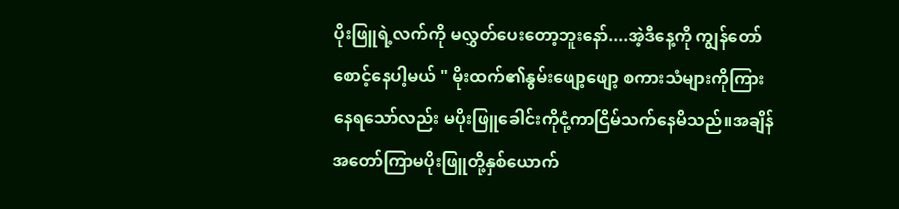ပိုးဖြူရဲ့လက်ကို မလွှတ်ပေးတော့ဘူးနော်....အဲ့ဒီနေ့ကို ကျွန်တော်စောင့်နေပါ့မယ် " မိုးထက်၏နွမ်းဖျော့ဖျော့ စကားသံများကိုကြားနေရသော်လည်း မပိုးဖြူခေါင်းကိုငုံ့ကာငြိမ်သက်နေမိသည်။အချိန် အတော်ကြာမပိုးဖြူတို့နှစ်ယောက်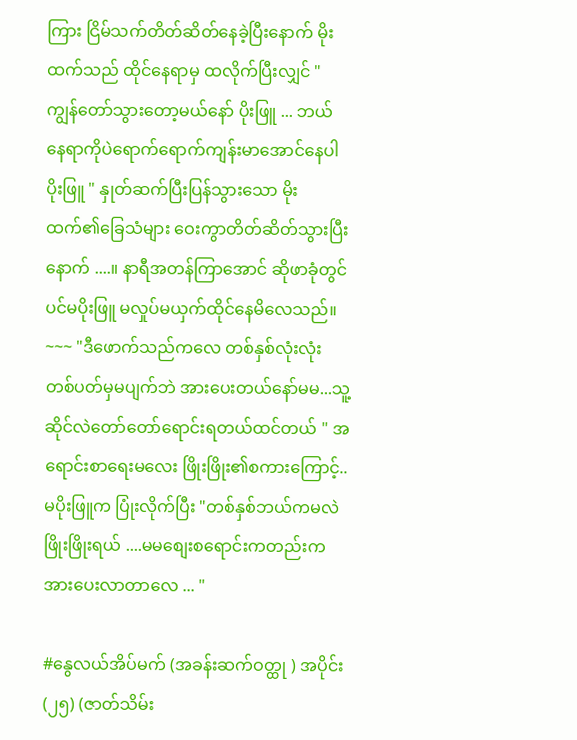ကြား ငြိမ်သက်တိတ်ဆိတ်နေခဲ့ပြီးနောက် မိုးထက်သည် ထိုင်နေရာမှ ထလိုက်ပြီးလျှင် "ကျွန်တော်သွားတော့မယ်နော် ပိုးဖြူ ... ဘယ်နေရာကိုပဲရောက်ရောက်ကျန်းမာအောင်နေပါပိုးဖြူ " နှုတ်ဆက်ပြီးပြန်သွားသော မိုးထက်၏ခြေသံများ ဝေးကွာတိတ်ဆိတ်သွားပြီးနောက် ....။ နာရီအတန်ကြာအောင် ဆိုဖာခုံတွင်ပင်မပိုးဖြူ မလှုပ်မယှက်ထိုင်နေမိလေသည်။ ~~~ "ဒီဖောက်သည်ကလေ တစ်နှစ်လုံးလုံး တစ်ပတ်မှမပျက်ဘဲ အားပေးတယ်နော်မမ...သူ့ဆိုင်လဲတော်တော်ရောင်းရတယ်ထင်တယ် " အရောင်းစာရေးမလေး ဖြိုးဖြိုး၏စကားကြောင့်.. မပိုးဖြူက ပြုံးလိုက်ပြီး "တစ်နှစ်ဘယ်ကမလဲ ဖြိုးဖြိုးရယ် ....မမစျေးစရောင်းကတည်းက အားပေးလာတာလေ ... "

#နွေလယ်အိပ်မက် (အခန်းဆက်ဝတ္ထု ) အပိုင်း (၂၅) (ဇာတ်သိမ်း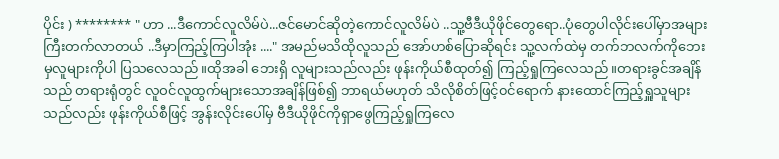ပိုင်း ) ******** " ဟာ ...ဒီကောင်လူလိမ်ပဲ...ဇင်မောင်ဆိုတဲ့ကောင်လူလိမ်ပဲ ..သူ့ဗီဒီယိုဖိုင်တွေရော..ပုံတွေပါလိုင်းပေါ်မှာအများကြီးတက်လာတယ် ..ဒီမှာကြည့်ကြပါအုံး ...." အမည်မသိထိုလူသည် အော်ဟစ်ပြောဆိုရင်း သူ့လက်ထဲမှ တက်ဘလက်ကိုဘေးမှလူများကိုပါ ပြသလေသည်။ထိုအခါ ဘေးရှိ လူများသည်လည်း ဖုန်းကိုယ်စီထုတ်၍ ကြည့်ရှုကြလေသည်။တရားခွင်အချိန်သည် တရားရုံတွင် လူဝင်လူထွက်များသောအချိန်ဖြစ်၍ ဘာရယ်မဟုတ် သိလိုစိတ်ဖြင့်၀င်ရောက် နားထောင်ကြည့်ရှူသူများသည်လည်း ဖုန်းကိုယ်စီဖြင့် အွန်းလိုင်းပေါ်မှ ဗီဒီယိုဖိုင်ကိုရှာဖွေကြည့်ရှုကြလေ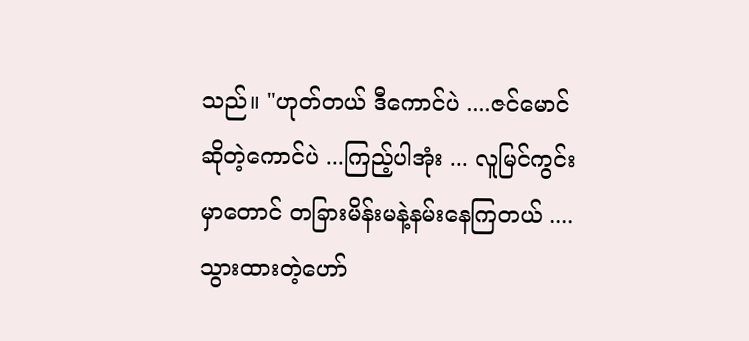သည်။ "ဟုတ်တယ် ဒီကောင်ပဲ ....ဇင်မောင်ဆိုတဲ့ကောင်ပဲ ...ကြည့်ပါအုံး ... လူမြင်ကွင်းမှာတောင် တခြားမိန်းမနဲ့နမ်းနေကြတယ် ....သွားထားတဲ့ဟော်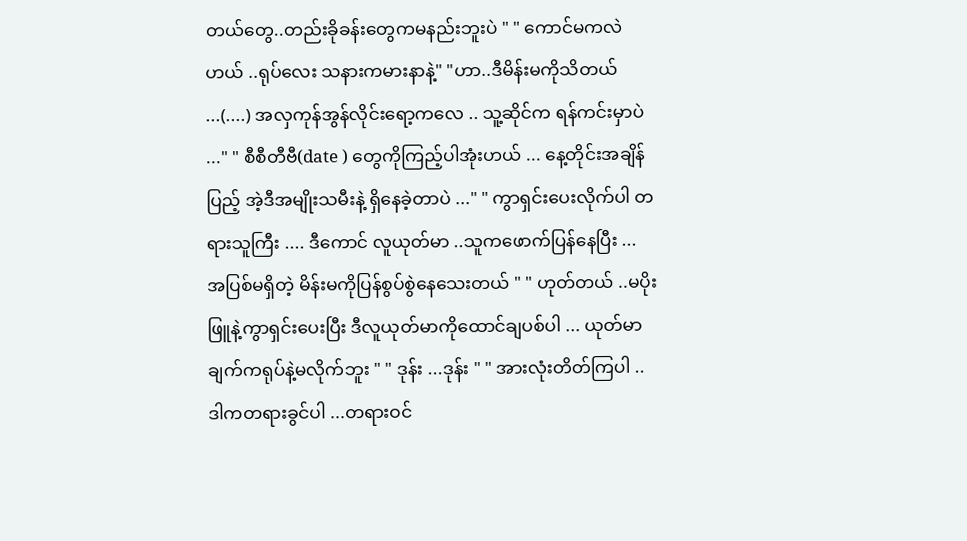တယ်တွေ..တည်းခိုခန်းတွေကမနည်းဘူးပဲ " " ကောင်မကလဲဟယ် ..ရုပ်လေး သနားကမားနာနဲ့" "ဟာ..ဒီမိန်းမကိုသိတယ် ...(....) အလှကုန်အွန်လိုင်းရော့ကလေ .. သူ့ဆိုင်က ရန်ကင်းမှာပဲ ..." " စီစီတီဗီ(date ) တွေကိုကြည့်ပါအုံးဟယ် ... နေ့တိုင်းအချိန်ပြည့် အဲ့ဒီအမျိုးသမီးနဲ့ ရှိနေခဲ့တာပဲ ..." " ကွာရှင်းပေးလိုက်ပါ တရားသူကြီး .... ဒီကောင် လူယုတ်မာ ..သူကဖောက်ပြန်နေပြီး ... အပြစ်မရှိတဲ့ မိန်းမကိုပြန်စွပ်စွဲနေသေးတယ် " " ဟုတ်တယ် ..မပိုးဖြူနဲ့ကွာရှင်းပေးပြီး ဒီလူယုတ်မာကိုထောင်ချပစ်ပါ ... ယုတ်မာချက်ကရုပ်နဲ့မလိုက်ဘူး " " ဒုန်း ...ဒုန်း " " အားလုံးတိတ်ကြပါ ..ဒါကတရားခွင်ပါ ...တရားဝင်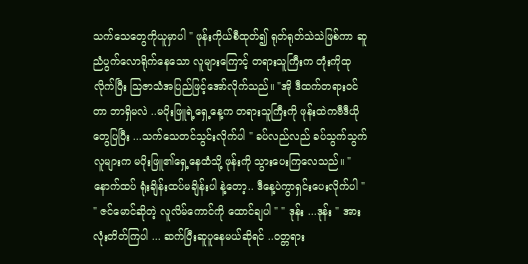သက်သေတွေကိုယူမှာပါ " ဖုန်းကိုယ်စီထုတ်၍ ရုတ်ရုတ်သဲသဲဖြစ်ကာ ဆူညံပွက်လောရိုက်နေသော လူများကြောင့် တရားသူကြီးက တုံးကိုထုလိုက်ပြီး သြဇာသံအပြည်ဖြင့်အော်လိုက်သည်။ "အို ဒီထက်တရားဝင်တာ ဘာရှိမလဲ ..မပိုးဖြူရဲ့ရှေ့နေ့က တရားသူကြီးကို ဖုန်းထဲကဗီဒီယိုတွေပြပြီး ...သက်သေတင်သွင်းလိုက်ပါ " ခပ်လည်လည် ခပ်သွက်သွက်လူများက မပိုးဖြူ၏ရှေ့နေထံသို့ ဖုန်းကို သွားပေးကြလေသည်။ "နောက်ထပ် ရုံးချိန်းထပ်မချိန်းပါ နဲ့တော့.. ဒီနေ့ပဲကွာရှင်းပေးလိုက်ပါ " " ဇင်မောင်ဆိုတဲ့ လူလိမ်ကောင်ကို ထောင်ချပါ " " ဒုန်း ...ဒုန်း " အားလုံးတိတ်ကြပါ ... ဆက်ပြီးဆူပူနေမယ်ဆိုရင် ..၀တ္တရား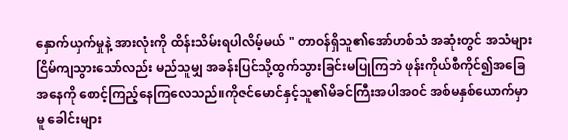နှောက်ယှက်မှုနဲ့ အားလုံးကို ထိန်းသိမ်းရပါလိမ့်မယ် " တာဝန်ရှိသူ၏အော်ဟစ်သံ အဆုံးတွင် အသံများငြိမ်ကျသွားသော်လည်း မည်သူမျှ အခန်းပြင်သို့ထွက်သွားခြင်းမပြုကြဘဲ ဖုန်းကိုယ်စီကိုင်၍အခြေအနေကို စောင့်ကြည့်နေကြလေသည်။ကိုဇင်မောင်နှင့်သူ၏မိခင်ကြီးအပါအ၀င် အစ်မနှစ်ယောက်မှာမူ ခေါင်းများ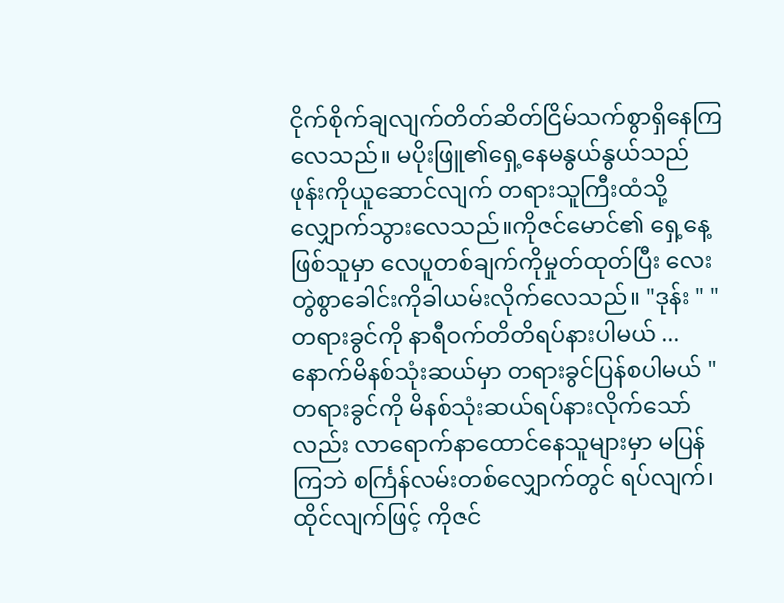ငိုက်စိုက်ချလျက်တိတ်ဆိတ်ငြိမ်သက်စွာရှိနေကြလေသည်။ မပိုးဖြူ၏ရှေ့နေမနွယ်နွယ်သည် ဖုန်းကိုယူဆောင်လျက် တရားသူကြီးထံသို့ လျှောက်သွားလေသည်။ကိုဇင်မောင်၏ ရှေ့နေ့ ဖြစ်သူမှာ လေပူတစ်ချက်ကိုမှုတ်ထုတ်ပြီး လေးတွဲစွာခေါင်းကိုခါယမ်းလိုက်လေသည်။ "ဒုန်း " "တရားခွင်ကို နာရီဝက်တိတိရပ်နားပါမယ် ... နောက်မိနစ်သုံးဆယ်မှာ တရားခွင်ပြန်စပါမယ် " တရားခွင်ကို မိနစ်သုံးဆယ်ရပ်နားလိုက်သော်လည်း လာရောက်နာထောင်နေသူများမှာ မပြန်ကြဘဲ စင်္ကြန်လမ်းတစ်လျှောက်တွင် ရပ်လျက်၊ ထိုင်လျက်ဖြင့် ကိုဇင်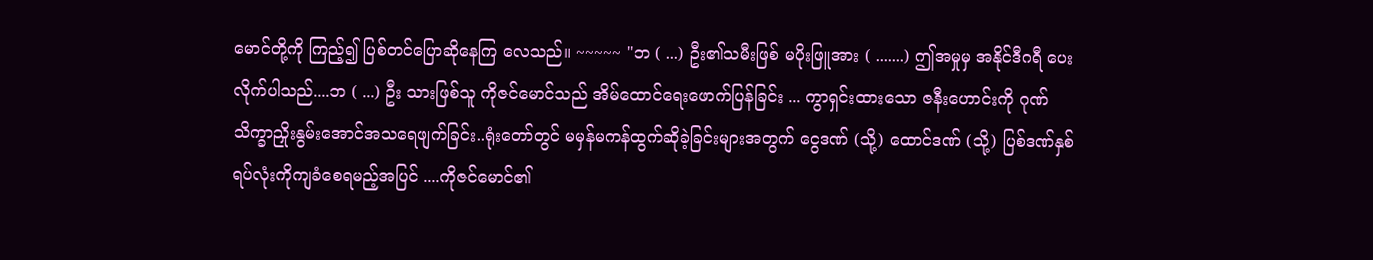မောင်တို့ကို ကြည့်၍ ပြစ်တင်ပြောဆိုနေကြ လေသည်။ ~~~~~ "ဘ ( ...) ဦး၏သမီးဖြစ် မပိုးဖြူအား ( .......) ဤအမှုမှ အနိုင်ဒီဂရီ ပေးလိုက်ပါသည်....ဘ ( ...) ဦး သားဖြစ်သူ ကိုဇင်မောင်သည် အိမ်ထောင်ရေးဖောက်ပြန်ခြင်း ... ကွာရှင်းထားသော ဇနီးဟောင်းကို ဂုဏ်သိက္ခာညှိုးနွမ်းအောင်အသရေဖျက်ခြင်း..ရုံးတော်တွင် မမှန်မကန်ထွက်ဆိုခဲ့ခြင်းများအတွက် ငွေဒဏ် (သို့) ထောင်ဒဏ် (သို့) ပြစ်ဒဏ်နှစ်ရပ်လုံးကိုကျခံစေရမည့်အပြင် ....ကိုဇင်မောင်၏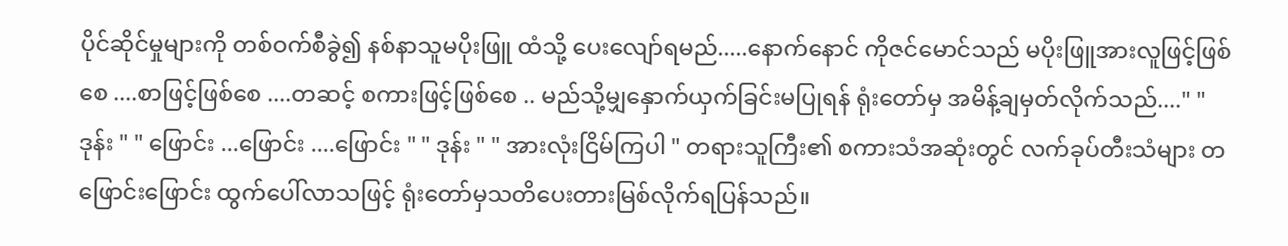ပိုင်ဆိုင်မှုများကို တစ်ဝက်စီခွဲ၍ နစ်နာသူမပိုးဖြူ ထံသို့ ပေးလျော်ရမည်.....နောက်နောင် ကိုဇင်မောင်သည် မပိုးဖြူအားလူဖြင့်ဖြစ်စေ ....စာဖြင့်ဖြစ်စေ ....တဆင့် စကားဖြင့်ဖြစ်စေ .. မည်သို့မျှနှောက်ယှက်ခြင်းမပြုရန် ရုံးတော်မှ အမိန့်ချမှတ်လိုက်သည်...." "ဒုန်း " " ဖြောင်း ...ဖြောင်း ....ဖြောင်း " " ဒုန်း " " အားလုံးငြိမ်ကြပါ " တရားသူကြီး၏ စကားသံအဆုံးတွင် လက်ခုပ်တီးသံများ တဖြောင်းဖြောင်း ထွက်ပေါ်လာသဖြင့် ရုံးတော်မှသတိပေးတားမြစ်လိုက်ရပြန်သည်။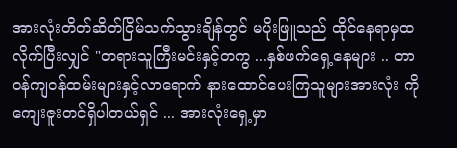အားလုံးတိတ်ဆိတ်ငြိမ်သက်သွားချိန်တွင် မပိုးဖြူသည် ထိုင်နေရာမှထလိုက်ပြီးလျှင် "တရားသူကြီးမင်းနှင့်တကွ ...နှစ်ဖက်ရှေ့နေများ .. တာဝန်ကျ၀န်ထမ်းများနှင့်လာရောက် နားထောင်ပေးကြသူများအားလုံး ကို ကျေးဇူးတင်ရှိပါတယ်ရှင် ... အားလုံးရှေ့မှာ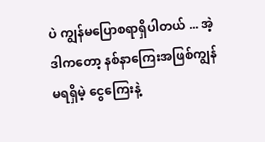ပဲ ကျွန်မပြောစရာရှိပါတယ် ... အဲ့ဒါကတော့ နစ်နာကြေးအဖြစ်ကျွန်မရရှိမဲ့ ငွေကြေးနဲ့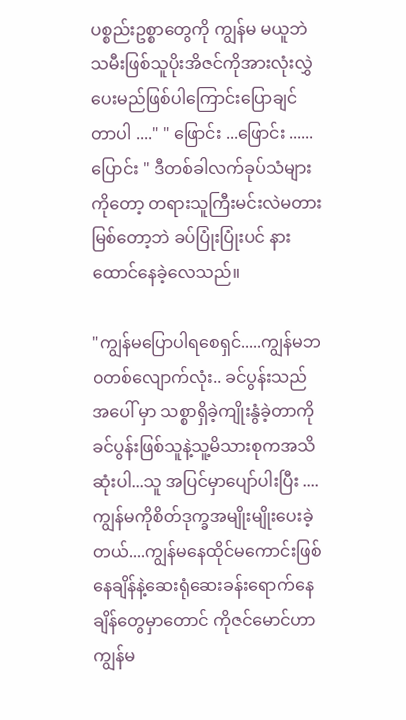ပစ္စည်းဥစ္စာတွေကို ကျွန်မ မယူဘဲသမီးဖြစ်သူပိုးအိဇင်ကိုအားလုံးလွှဲပေးမည်ဖြစ်ပါကြောင်းပြောချင်တာပါ ...." " ဖြောင်း ...ဖြောင်း ......ပြောင်း " ဒီတစ်ခါလက်ခုပ်သံများကိုတော့ တရားသူကြီးမင်းလဲမတား မြစ်တော့ဘဲ ခပ်ပြုံးပြုံးပင် နားထောင်နေခဲ့လေသည်။

"ကျွန်မပြောပါရစေရှင်.....ကျွန်မဘ၀တစ်လျောက်လုံး.. ခင်ပွန်းသည်အပေါ် မှာ သစ္စာရှိခဲ့ကျိုးနွံခဲ့တာကို ခင်ပွန်းဖြစ်သူနဲ့သူ့မိသားစုကအသိဆုံးပါ...သူ အပြင်မှာပျော်ပါးပြီး ....ကျွန်မကိုစိတ်ဒုက္ခအမျိုးမျိုးပေးခဲ့တယ်....ကျွန်မနေထိုင်မကောင်းဖြစ်နေချိန်နဲ့ဆေးရုံဆေးခန်းရောက်နေချိန်တွေမှာတောင် ကိုဇင်မောင်ဟာကျွန်မ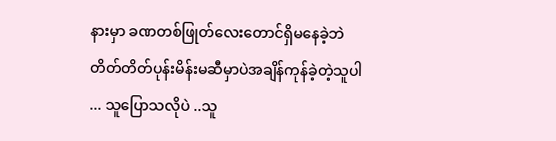နားမှာ ခဏတစ်ဖြုတ်လေးတောင်ရှိမနေခဲ့ဘဲ တိတ်တိတ်ပုန်းမိန်းမဆီမှာပဲအချိန်ကုန်ခဲ့တဲ့သူပါ ... သူပြောသလိုပဲ ..သူ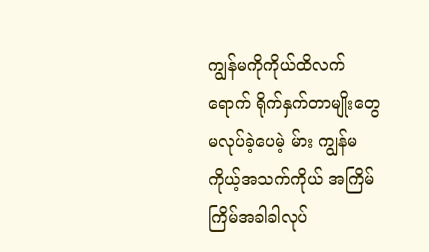ကျွန်မကိုကိုယ်ထိလက်ရောက် ရိုက်နှက်တာမျိုးတွေမလုပ်ခဲ့ပေမဲ့ မ်ား ကျွန်မ ကိုယ့်အသက်ကိုယ် အကြိမ်ကြိမ်အခါခါလုပ်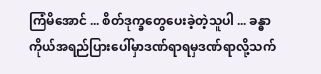ကြံမိအောင် ... စိတ်ဒုက္ခတွေပေးခဲ့တဲ့သူပါ ... ခန္ဓာကိုယ်အရည်ပြားပေါ်မှာဒဏ်ရာရမှဒဏ်ရာလို့သက်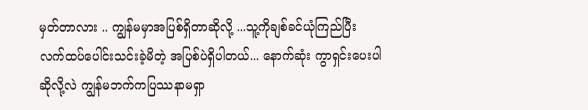မှတ်တာလား .. ကျွန်မမှာအပြစ်ရှိတာဆိုလို့ ...သူ့ကိုချစ်ခင်ယုံကြည်ပြီး လက်ထပ်ပေါင်းသင်းခဲ့မိတဲ့ အပြစ်ပဲရှိပါတယ်... နောက်ဆုံး ကွာရှင်းပေးပါဆိုလို့လဲ ကျွန်မဘက်ကပြဿနာမရှာ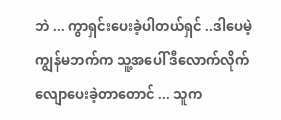ဘဲ ... ကွာရှင်းပေးခဲ့ပါတယ်ရှင် ..ဒါပေမဲ့ကျွန်မဘက်က သူ့အပေါ် ဒီလောက်လိုက်လျောပေးခဲ့တာတောင် ... သူက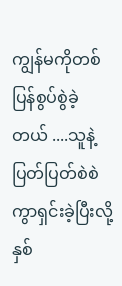ကျွန်မကိုတစ်ပြန်စွပ်စွဲခဲ့တယ် ....သူနဲ့ပြတ်ပြတ်စဲစဲကွာရှင်းခဲ့ပြီးလို့ နှစ်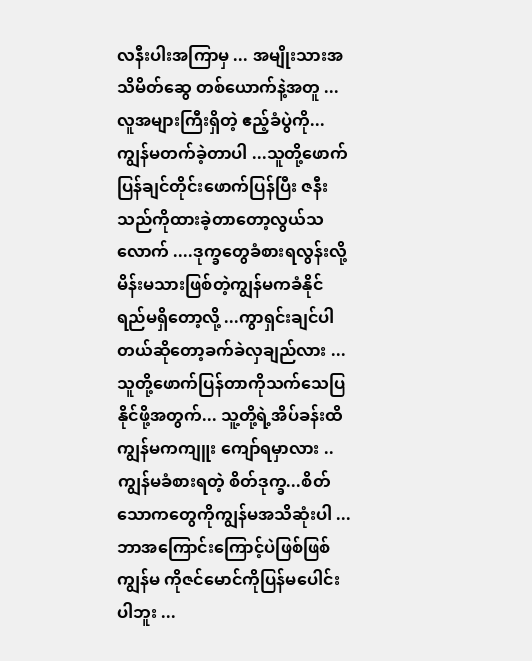လနီးပါးအကြာမှ ... အမျိုးသားအသိမိတ်ဆွေ တစ်ယောက်နဲ့အတူ ...လူအများကြီးရှိတဲ့ ဧည့်ခံပွဲကို... ကျွန်မတက်ခဲ့တာပါ ...သူတို့ဖောက်ပြန်ချင်တိုင်းဖောက်ပြန်ပြီး ဇနီးသည်ကိုထားခဲ့တာတော့လွယ်သလောက် ....ဒုက္ခတွေခံစားရလွန်းလို့ မိန်းမသားဖြစ်တဲ့ကျွန်မကခံနိုင်ရည်မရှိတော့လို့ ...ကွာရှင်းချင်ပါတယ်ဆိုတော့ခက်ခဲလှချည်လား ...သူတို့ဖောက်ပြန်တာကိုသက်သေပြနိုင်ဖို့အတွက်... သူ့တို့ရဲ့အိပ်ခန်းထိကျွန်မကကျူး ကျော်ရမှာလား ..ကျွန်မခံစားရတဲ့ စိတ်ဒုက္ခ...စိတ်သောကတွေကိုကျွန်မအသိဆုံးပါ ... ဘာအကြောင်းကြောင့်ပဲဖြစ်ဖြစ် ကျွန်မ ကိုဇင်မောင်ကိုပြန်မပေါင်းပါဘူး ...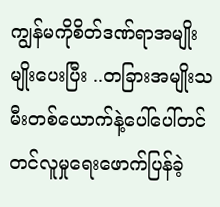ကျွန်မကိုစိတ်ဒဏ်ရာအမျိုးမျိုးပေးပြီး ..တခြားအမျိုးသမီးတစ်ယောက်နဲ့ပေါ်ပေါ်တင်တင်လူမှုရေးဖောက်ပြန်ခဲ့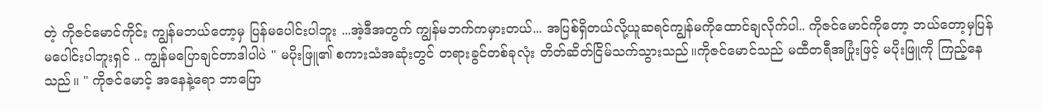တဲ့ ကိုဇင်မောင်ကိုင်း ကျွန်မဘယ်တော့မှ ပြန်မပေါင်းပါဘူး ...အဲ့ဒီအတွက် ကျွန်မဘက်ကမှားတယ်... အပြစ်ရှိတယ်လို့ယူဆရင်ကျွန်မကိုထောင်ချလိုက်ပါ.. ကိုဇင်မောင်ကိုတော့ ဘယ်တော့မှပြန်မပေါင်းပါဘူးရှင် .. ကျွန်မပြောချင်တာဒါပါပဲ " မပိုးဖြူ၏ စကားသံအဆုံးတွင် တရားခွင်တစ်ခုလုံး တိတ်ဆိတ်ငြိမ်သက်သွားသည်။ကိုဇင်မောင်သည် မထီတရီအပြုံးဖြင့် မပိုးဖြူကို ကြည့်နေသည်။ " ကိုဇင်မောင့် အနေနဲ့ရော ဘာပြော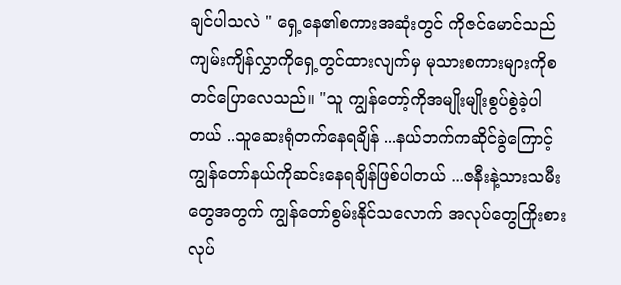ချင်ပါသလဲ " ရှေ့နေ၏စကားအဆုံးတွင် ကိုဇင်မောင်သည် ကျမ်းကျိန်လွှာကိုရှေ့တွင်ထားလျက်မှ မုသားစကားများကိုစတင်ပြောလေသည်။ "သူ ကျွန်တော့်ကိုအမျိုးမျိုးစွပ်စွဲခဲ့ပါတယ် ..သူဆေးရုံတက်နေရချိန် ...နယ်ဘက်ကဆိုင်ခွဲကြောင့် ကျွန်တော်နယ်ကိုဆင်းနေရချိန်ဖြစ်ပါတယ် ...ဇနီးနဲ့သားသမီးတွေအတွက် ကျွန်တော်စွမ်းနိုင်သလောက် အလုပ်တွေကြိုးစားလုပ်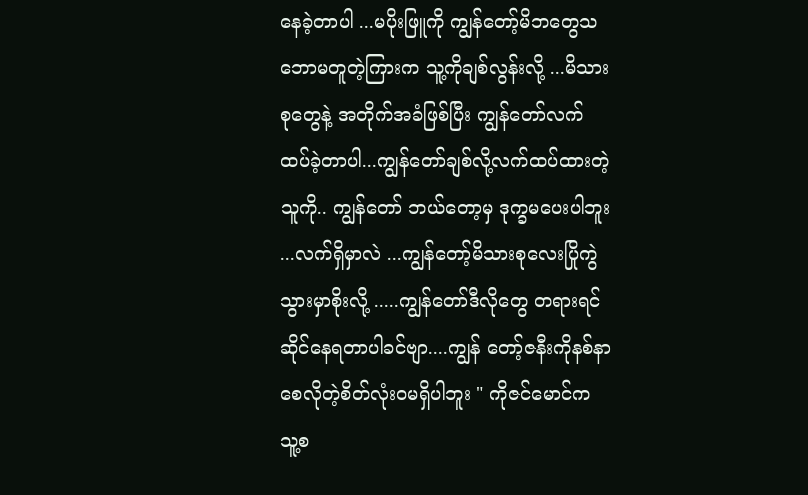နေခဲ့တာပါ ...မပိုးဖြူကို ကျွန်တော့်မိဘတွေသဘောမတူတဲ့ကြားက သူ့ကိုချစ်လွန်းလို့ ...မိသားစုတွေနဲ့ အတိုက်အခံဖြစ်ပြီး ကျွန်တော်လက်ထပ်ခဲ့တာပါ...ကျွန်တော်ချစ်လို့လက်ထပ်ထားတဲ့သူကို.. ကျွန်တော် ဘယ်တော့မှ ဒုက္ခမပေးပါဘူး ...လက်ရှိမှာလဲ ...ကျွန်တော့်မိသားစုလေးပြိုကွဲသွားမှာစိုးလို့ .....ကျွန်တော်ဒီလိုတွေ တရားရင်ဆိုင်နေရတာပါခင်ဗျာ....ကျွန် တော့်ဇနီးကိုနစ်နာစေလိုတဲ့စိတ်လုံးဝမရှိပါဘူး " ကိုဇင်မောင်က သူ့စ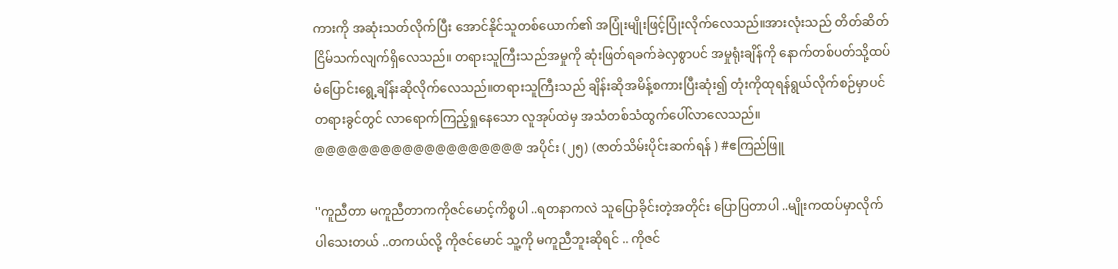ကားကို အဆုံးသတ်လိုက်ပြီး အောင်နိုင်သူတစ်ယောက်၏ အပြုံးမျိုးဖြင့်ပြုံးလိုက်လေသည်။အားလုံးသည် တိတ်ဆိတ်ငြိမ်သက်လျက်ရှိလေသည်။ တရားသူကြီးသည်အမှုကို ဆုံးဖြတ်ရခက်ခဲလှစွာပင် အမှုရုံးချိန်ကို နောက်တစ်ပတ်သို့ထပ်မံပြောင်းရွေ့ချိန်းဆိုလိုက်လေသည်။တရားသူကြီးသည် ချိန်းဆိုအမိန့်စကားပြီးဆုံး၍ တုံးကိုထုရန်ရွယ်လိုက်စဉ်မှာပင် တရားခွင်တွင် လာရောက်ကြည့်ရှုနေသော လူအုပ်ထဲမှ အသံတစ်သံထွက်ပေါ်လာလေသည်။ @@@@@@@@@@@@@@@@@@@ အပိုင်း (၂၅) (ဇာတ်သိမ်းပိုင်းဆက်ရန် ) #ဧကြည်ဖြူ

''ကူညီတာ မကူညီတာကကိုဇင်မောင့်ကိစ္စပါ ..ရတနာကလဲ သူပြောခိုင်းတဲ့အတိုင်း ပြောပြတာပါ ..မျိုးကထပ်မှာလိုက်ပါသေးတယ် ..တကယ်လို့ ကိုဇင်မောင် သူ့ကို မကူညီဘူးဆိုရင် .. ကိုဇင်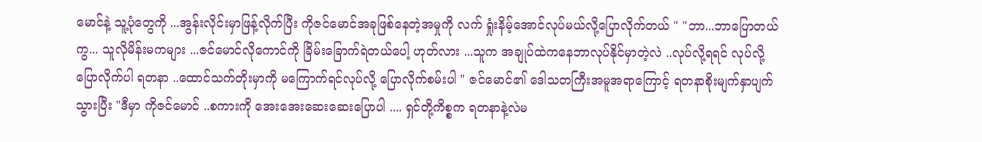မောင်နဲ့ သူ့ပုံတွေကို ...အွန်းလိုင်းမှာဖြန့်လိုက်ပြီး ကိုဇင်မောင်အခုဖြစ်နေတဲ့အမှုကို လက် ရှုံးနိမ့်အောင်လုပ်မယ်လို့ပြောလိုက်တယ် " "ဘာ...ဘာပြောတယ်ကွ... သူလိုမိန်းမကများ ...ဇင်မောင်လိုကောင်ကို ခြိမ်းခြောက်ရဲတယ်ပေါ့ ဟုတ်လား ...သူက အချုပ်ထဲကနေဘာလုပ်နိုင်မှာတဲ့လဲ ..လုပ်လို့ရရင် လုပ်လို့ပြောလိုက်ပါ ရတနာ ..ထောင်သက်တိုးမှာကို မကြောက်ရင်လုပ်လို့ ပြောလိုက်စမ်းပါ " ဇင်မောင်၏ ဒေါသတကြီးအမူအရာကြောင့် ရတနာစိုးမျက်နှာပျက်သွားပြီး "ဒီမှာ ကိုဇင်မောင် ..စကားကို အေးအေးဆေးဆေးပြောပါ .... ရှင်တို့ကိစ္စက ရတနာနဲ့လဲမ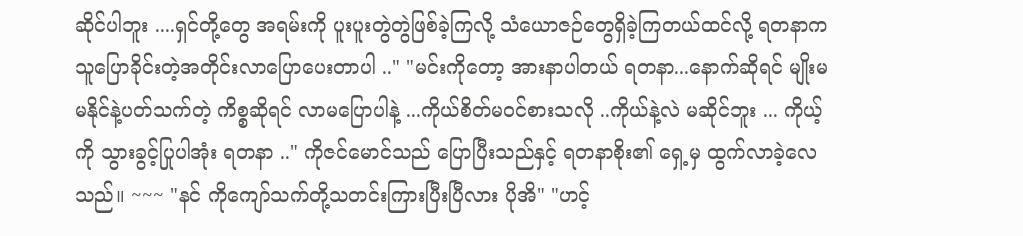ဆိုင်ပါဘူး ....ရှင်တို့တွေ အရမ်းကို ပူးပူးတွဲတွဲဖြစ်ခဲ့ကြလို့ သံယောဇဉ်တွေရှိခဲ့ကြတယ်ထင်လို့ ရတနာက သူပြောခိုင်းတဲ့အတိုင်းလာပြောပေးတာပါ .." "မင်းကိုတော့ အားနာပါတယ် ရတနာ...နောက်ဆိုရင် မျိုးမမနိုင်နဲ့ပတ်သက်တဲ့ ကိစ္စဆိုရင် လာမပြောပါနဲ့ ...ကိုယ်စိတ်မဝင်စားသလို ..ကိုယ်နဲ့လဲ မဆိုင်ဘူး ... ကိုယ့်ကို သွားခွင့်ပြုပါအုံး ရတနာ .." ကိုဇင်မောင်သည် ပြောပြီးသည်နှင့် ရတနာစိုး၏ ရှေ့မှ ထွက်လာခဲ့လေသည်။ ~~~ "နင် ကိုကျော်သက်တို့သတင်းကြားပြီးပြီလား ပိုအိ" "ဟင့်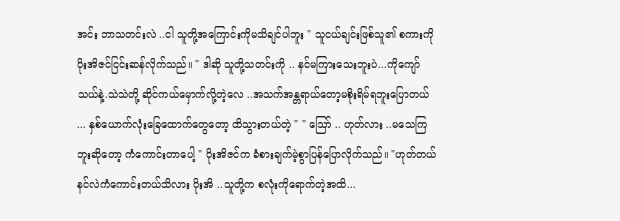အင်း ဘာသတင်းလဲ ..ငါ သူတို့အကြောင်းကိုမသိချင်ပါဘူး " သူငယ်ချင်းဖြစ်သူ၏ စကားကို ပိုးအိဇင်ငြင်းဆန်လိုက်သည်။ " ဒါဆို သူတို့သတင်းကို .. နင်မကြားသေးဘူးပဲ...ကိုကျော်သယ်နဲ့.သဲသဲတို့ ဆိုင်ကယ်မှောက်လို့တဲ့လေ ..အသက်အန္တရာယ်တော့မစိုးရိမ်ရဘူးပြောတယ် ... နှစ်ယောက်လုံးခြေထောက်တွေတော့ ထိသွားတယ်တဲ့ " " ဪ .. ဟုတ်လား ..မသေကြဘူးဆိုတော့ ကံကောင်းတာပေါ့ " ပိုးအိဇင်က ခံစားချက်မဲ့စွာပြန်ပြောလိုက်သည်။ "ဟုတ်တယ် နင်လဲကံကောင်းတယ်သိလား ပိုးအိ ..သူတို့က စလုံးကိုရောက်တဲ့အထိ...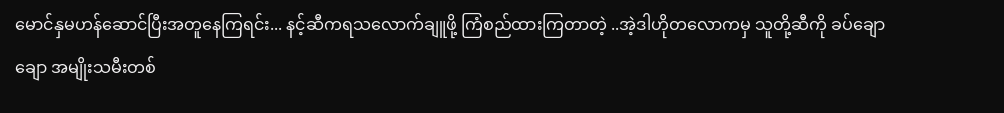မောင်နှမဟန်ဆောင်ပြီးအတူနေကြရင်း... နင့်ဆီကရသလောက်ချူဖို့ ကြံစည်ထားကြတာတဲ့ ..အဲ့ဒါဟိုတလောကမှ သူတို့ဆီကို ခပ်ချောချော အမျိုးသမီးတစ်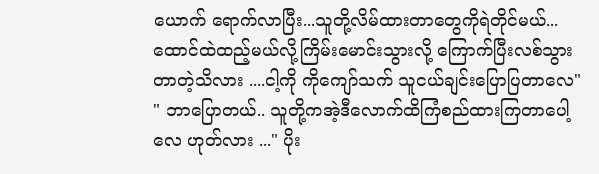ယောက် ရောက်လာပြီး...သူတို့လိမ်ထားတာတွေကိုရဲတိုင်မယ်...ထောင်ထဲထည့်မယ်လို့ကြိမ်းမောင်းသွားလို့ ကြောက်ပြီးလစ်သွားတာတဲ့သိလား ....ငါ့ကို ကိုကျော်သက် သူငယ်ချင်းပြောပြတာလေ" " ဘာပြောတယ်.. သူတို့ကအဲ့ဒီလောက်ထိကြံစည်ထားကြတာပေါ့လေ ဟုတ်လား ..." ပိုး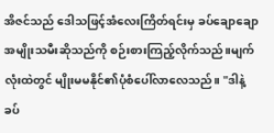အိဇင်သည် ဒေါသဖြင့်အံလေးကြိတ်ရင်းမှ ခပ်ချောချော အမျိုးသမီးဆိုသည်ကို စဉ်းစားကြည့်လိုက်သည်။မျက်လုံးထဲတွင် မျိုးမမနိုင်၏ပုံစံပေါ်လာလေသည်။ "ဒါနဲ့ ခပ်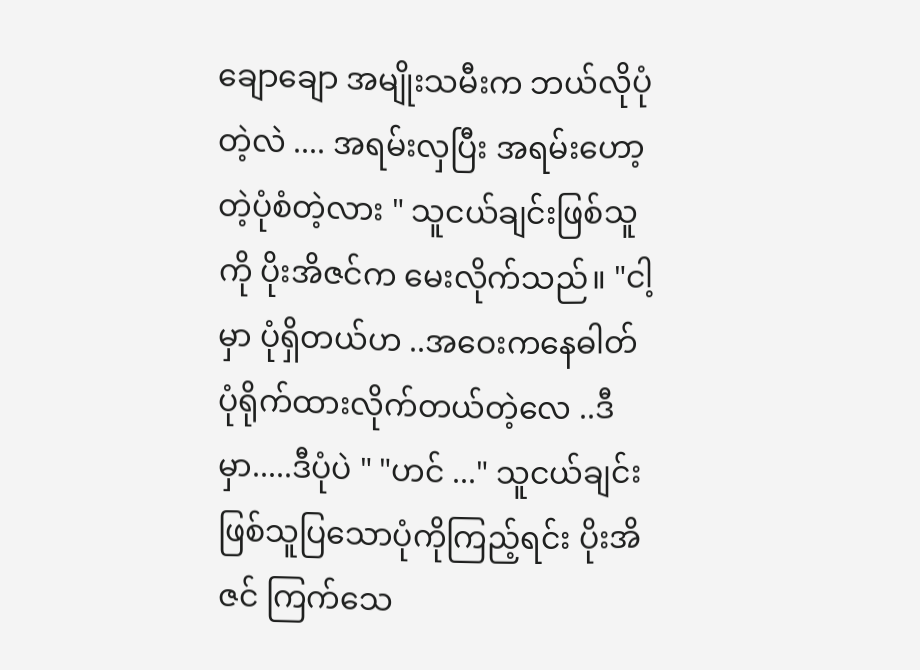ချောချော အမျိုးသမီးက ဘယ်လိုပုံတဲ့လဲ .... အရမ်းလှပြီး အရမ်းဟော့တဲ့ပုံစံတဲ့လား " သူငယ်ချင်းဖြစ်သူကို ပိုးအိဇင်က မေးလိုက်သည်။ "ငါ့မှာ ပုံရှိတယ်ဟ ..အဝေးကနေဓါတ်ပုံရိုက်ထားလိုက်တယ်တဲ့လေ ..ဒီမှာ.....ဒီပုံပဲ " "ဟင် ..." သူငယ်ချင်းဖြစ်သူပြသောပုံကိုကြည့်ရင်း ပိုးအိဇင် ကြက်သေ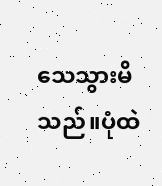သေသွားမိသည်။ပုံထဲ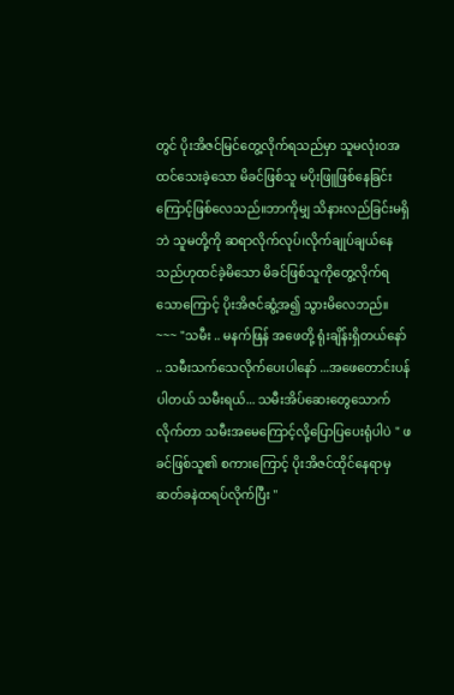တွင် ပိုးအိဇင်မြင်တွေ့လိုက်ရသည်မှာ သူမလုံး၀အထင်သေးခဲ့သော မိခင်ဖြစ်သူ မပိုးဖြူဖြစ်နေခြင်းကြောင့်ဖြစ်လေသည်။ဘာကိုမျှ သိနားလည်ခြင်းမရှိဘဲ သူမတို့ကို ဆရာလိုက်လုပ်၊လိုက်ချုပ်ချယ်နေသည်ဟုထင်ခဲ့မိသော မိခင်ဖြစ်သူကိုတွေ့လိုက်ရသောကြောင့် ပိုးအိဇင်ဆွံ့အ၍ သွားမိလေဘည်။ ~~~ "သမီး .. မနက်ဖြန် အဖေတို့ ရုံးချိန်းရှိတယ်နော် .. သမီးသက်သေလိုက်ပေးပါနော် ...အဖေတောင်းပန်ပါတယ် သမီးရယ်... သမီးအိပ်ဆေးတွေသောက်လိုက်တာ သမီးအမေကြောင့်လို့ပြောပြပေးရုံပါပဲ " ဖခင်ဖြစ်သူ၏ စကားကြောင့် ပိုးအိဇင်ထိုင်နေရာမှ ဆတ်ခနဲထရပ်လိုက်ပြီး "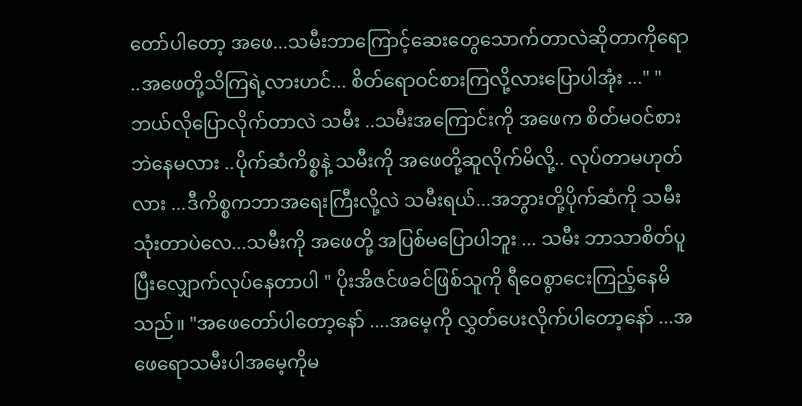တော်ပါတော့ အဖေ...သမီးဘာကြောင့်ဆေးတွေသောက်တာလဲဆိုတာကိုရော ..အဖေတို့သိကြရဲ့လားဟင်... စိတ်ရောဝင်စားကြလို့လားပြောပါအုံး ..." "ဘယ်လိုပြောလိုက်တာလဲ သမီး ..သမီးအကြောင်းကို အဖေက စိတ်မဝင်စားဘဲနေမလား ..ပိုက်ဆံကိစ္စနဲ့ သမီးကို အဖေတို့ဆူလိုက်မိလို့.. လုပ်တာမဟုတ်လား ...ဒီကိစ္စကဘာအရေးကြီးလို့လဲ သမီးရယ်...အဘွားတို့ပိုက်ဆံကို သမီးသုံးတာပဲလေ...သမီးကို အဖေတို့ အပြစ်မပြောပါဘူး ... သမီး ဘာသာစိတ်ပူပြီးလျှောက်လုပ်နေတာပါ " ပိုးအိဇင်ဖခင်ဖြစ်သူကို ရီဝေစွာငေးကြည့်နေမိသည်။ "အဖေတော်ပါတော့နော် ....အမေ့ကို လွှတ်ပေးလိုက်ပါတော့နော် ...အဖေရောသမီးပါအမေ့ကိုမ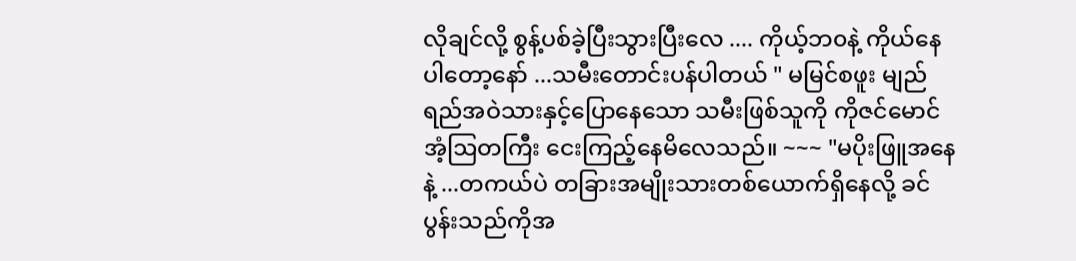လိုချင်လို့ စွန့်ပစ်ခဲ့ပြီးသွားပြီးလေ .... ကိုယ့်ဘ၀နဲ့ ကိုယ်နေပါတော့နော် ...သမီးတောင်းပန်ပါတယ် " မမြင်စဖူး မျည်ရည်အဝဲသားနှင့်ပြောနေသော သမီးဖြစ်သူကို ကိုဇင်မောင်အံ့ဩတကြီး ငေးကြည့်နေမိလေသည်။ ~~~ "မပိုးဖြူအနေနဲ့ ...တကယ်ပဲ တခြားအမျိုးသားတစ်ယောက်ရှိနေလို့ ခင်ပွန်းသည်ကိုအ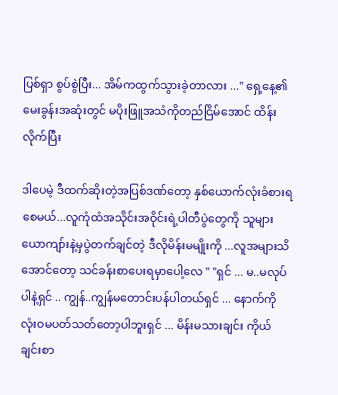ပြစ်ရှာ စွပ်စွဲပြီး... အိမ်ကထွက်သွားခဲ့တာလား ..." ရှေ့နေ့၏မေးခွန်းအဆုံးတွင် မပိုးဖြူအသံကိုတည်ငြိမ်အောင် ထိန်းလိုက်ပြီး

ဒါပေမဲ့ ဒီထက်ဆိုးတဲ့အပြစ်ဒဏ်တော့ နှစ်ယောက်လုံးခံစားရစေမယ်...လူကုံထံအသိုင်းအဝိုင်းရဲ့ပါတီပွဲတွေကို သူများယောကျာ်းနဲ့မှပွဲတက်ချင်တဲ့ ဒီလိုမိန်းမမျိုးကို ...လူအများသိအောင်တော့ သင်ခန်းစာပေးရမှာပေါ့လေ " "ရှင် ... မ..မလုပ်ပါနဲ့ရှင် .. ကျွန်..ကျွန်မတောင်းပန်ပါတယ်ရှင် ... နောက်ကို လုံးဝမပတ်သတ်တော့ပါဘူးရှင် ... မိန်းမသားချင်း ကိုယ်ချင်းစာ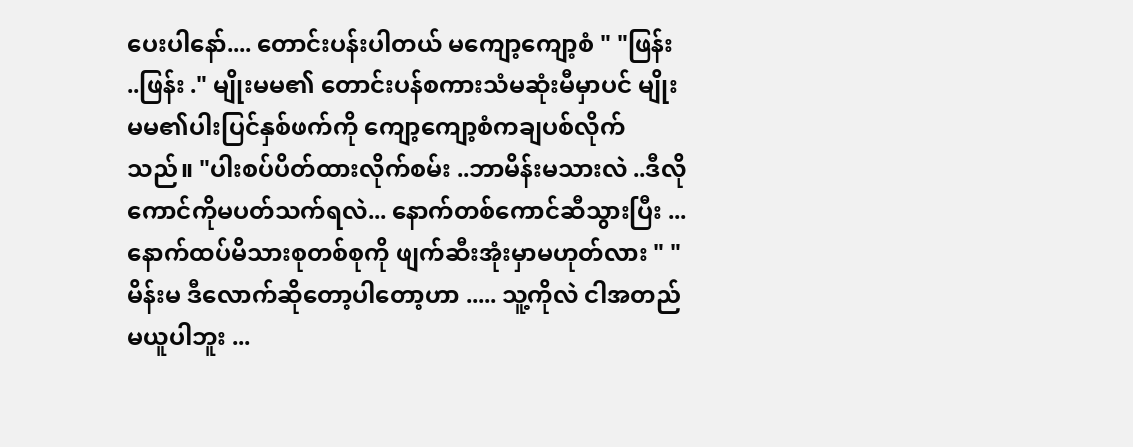ပေးပါနော်.... တောင်းပန်းပါတယ် မကျော့ကျော့စံ " "ဖြန်း ..ဖြန်း ." မျိုးမမ၏ တောင်းပန်စကားသံမဆုံးမီမှာပင် မျိုးမမ၏ပါးပြင်နှစ်ဖက်ကို ကျော့ကျော့စံကချပစ်လိုက်သည်။ "ပါးစပ်ပိတ်ထားလိုက်စမ်း ..ဘာမိန်းမသားလဲ ..ဒီလိုကောင်ကိုမပတ်သက်ရလဲ... နောက်တစ်ကောင်ဆီသွားပြီး ...နောက်ထပ်မိသားစုတစ်စုကို ဖျက်ဆီးအုံးမှာမဟုတ်လား " "မိန်းမ ဒီလောက်ဆိုတော့ပါတော့ဟာ ..... သူ့ကိုလဲ ငါအတည်မယူပါဘူး ...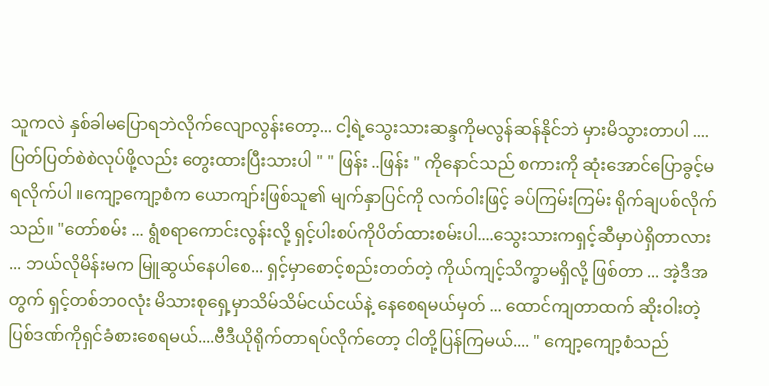သူကလဲ နှစ်ခါမပြောရဘဲလိုက်လျောလွန်းတော့... ငါ့ရဲ့သွေးသားဆန္ဒကိုမလွန်ဆန်နိုင်ဘဲ မှားမိသွားတာပါ ....ပြတ်ပြတ်စဲစဲလုပ်ဖို့လည်း တွေးထားပြီးသားပါ " " ဖြန်း ..ဖြန်း " ကိုနောင်သည် စကားကို ဆုံးအောင်ပြောခွင့်မရလိုက်ပါ ။ကျော့ကျော့စံက ယောကျာ်းဖြစ်သူ၏ မျက်နှာပြင်ကို လက်ဝါးဖြင့် ခပ်ကြမ်းကြမ်း ရိုက်ချပစ်လိုက်သည်။ "တော်စမ်း ... ရွံစရာကောင်းလွန်းလို့ ရှင့်ပါးစပ်ကိုပိတ်ထားစမ်းပါ....သွေးသားကရှင့်ဆီမှာပဲရှိတာလား ... ဘယ်လိုမိန်းမက မြူဆွယ်နေပါစေ... ရှင့်မှာစောင့်စည်းတတ်တဲ့ ကိုယ်ကျင့်သိက္ခာမရှိလို့ ဖြစ်တာ ... အဲ့ဒီအတွက် ရှင့်တစ်ဘ၀လုံး မိသားစုရှေ့မှာသိမ်သိမ်ငယ်ငယ်နဲ့ နေစေရမယ်မှတ် ... ထောင်ကျတာထက် ဆိုးဝါးတဲ့ပြစ်ဒဏ်ကိုရှင်ခံစားစေရမယ်....ဗီဒီယိုရိုက်တာရပ်လိုက်တော့ ငါတို့ပြန်ကြမယ်.... " ကျော့ကျော့စံသည်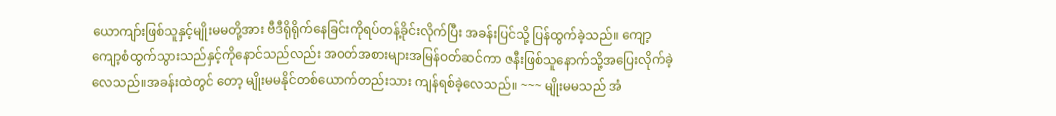ယောကျာ်းဖြစ်သူနှင့်မျိုးမမတို့အား ဗီဒီရိုရိုက်နေခြင်းကိုရပ်တန့်ခိုင်းလိုက်ပြီး အခန်းပြင်သို့ ပြန်ထွက်ခဲ့သည်။ ကျော့ကျော့စံထွက်သွားသည်နှင့်ကိုနောင်သည်လည်း အ၀တ်အစားများအမြန်ဝတ်ဆင်ကာ ဇနီးဖြစ်သူနောက်သို့အပြေးလိုက်ခဲ့လေသည်။အခန်းထဲတွင် တော့ မျိုးမမနိုင်တစ်ယောက်တည်းသား ကျန်ရစ်ခဲ့လေသည်။ ~~~ မျိုးမမသည် အံ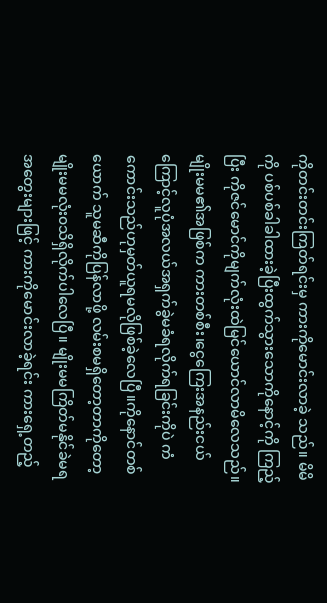ကိုတင်းတင်းကြတ်ရင်းမှ ကားကိုမောင်းလာခဲ့ သည်။ မိမိကို ပစ်ပစ်ခါခါထားခဲ့ပြီးထွက်သွားသောကိုနောင့်ကို ကြည့်ပြီး ကိုဇင်မောင်ကိုမျက်လုံးထဲမြင်ယောင်လာမိလေသည်။မျိုးမမ၏အဖြစ်က ကားတစ်စီး၊ငွေကြေးအနည်းငယ်ကြောင့်လူပုံအလယ်အရှက်ခွဲမခံရလိုက်ရခြင်းကိုပဲ ကံကောင်းသည်ဟုမှတ်ယူရမလိုဖြစ်ခဲ့လေပြီ။ကိုနောင်တစ်ယောက် သူမဆီကိုပြန်လာဖို့ လမ်းစမရှိတော့တာကိုတော့ မျိုးမမလုံး၀သိရှိလိုက်ပါလေပြီ။ မျိုးမမကြိတ်မနိုင်ခဲမရ အတွေးများဖြင့် ကားကိုမောင်းလာခဲ့ရင်း ကားရှေ့တည့်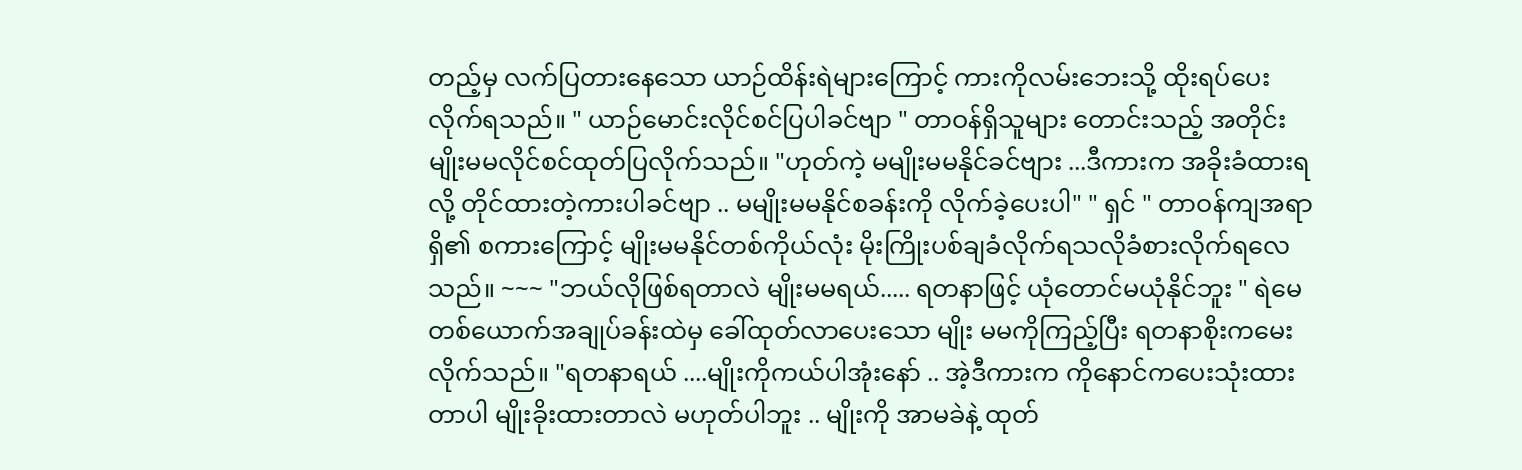တည့်မှ လက်ပြတားနေသော ယာဉ်ထိန်းရဲများကြောင့် ကားကိုလမ်းဘေးသို့ ထိုးရပ်ပေးလိုက်ရသည်။ " ယာဉ်မောင်းလိုင်စင်ပြပါခင်ဗျာ " တာဝန်ရှိသူများ တောင်းသည့် အတိုင်း မျိုးမမလိုင်စင်ထုတ်ပြလိုက်သည်။ "ဟုတ်ကဲ့ မမျိုးမမနိုင်ခင်ဗျား ...ဒီကားက အခိုးခံထားရလို့ တိုင်ထားတဲ့ကားပါခင်ဗျာ .. မမျိုးမမနိုင်စခန်းကို လိုက်ခဲ့ပေးပါ" " ရှင် " တာဝန်ကျအရာရှိ၏ စကားကြောင့် မျိုးမမနိုင်တစ်ကိုယ်လုံး မိုးကြိုးပစ်ချခံလိုက်ရသလိုခံစားလိုက်ရလေသည်။ ~~~ "ဘယ်လိုဖြစ်ရတာလဲ မျိုးမမရယ်..... ရတနာဖြင့် ယုံတောင်မယုံနိုင်ဘူး " ရဲမေတစ်ယောက်အချုပ်ခန်းထဲမှ ခေါ်ထုတ်လာပေးသော မျိုး မမကိုကြည့်ပြီး ရတနာစိုးကမေးလိုက်သည်။ "ရတနာရယ် ....မျိုးကိုကယ်ပါအုံးနော် .. အဲ့ဒီကားက ကိုနောင်ကပေးသုံးထားတာပါ မျိုးခိုးထားတာလဲ မဟုတ်ပါဘူး .. မျိုးကို အာမခဲနဲ့ ထုတ်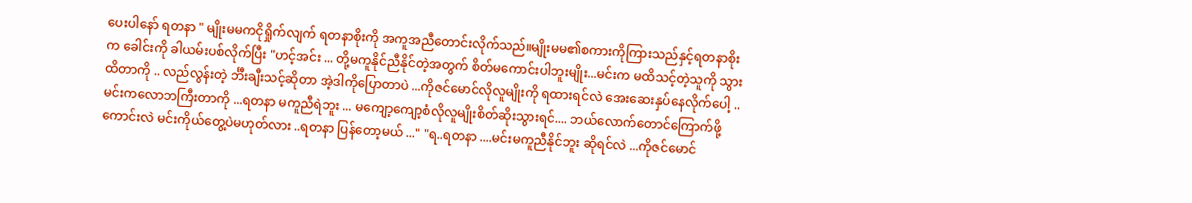ပေးပါနော် ရတနာ " မျိုးမမကငိုရှိုက်လျက် ရတနာစိုးကို အကူအညီတောင်းလိုက်သည်။မျိုးမမ၏စကားကိုကြားသည်နှင့်ရတနာစိုးက ခေါင်းကို ခါယမ်းပစ်လိုက်ပြီး "ဟင့်အင်း ... တို့မကူနိုင်ညီနိုင်တဲ့အတွက် စိတ်မကောင်းပါဘူးမျိုး...မင်းက မထိသင့်တဲ့သူကို သွားထိတာကို .. လည်လွန်းတဲ့ င်္ဘီးချီးသင့်ဆိုတာ အဲ့ဒါကိုပြောတာပဲ ...ကိုဇင်မောင်လိုလူမျိုးကို ရထားရင်လဲ အေးဆေးနှပ်နေလိုက်ပေါ့ ..မင်းကလောဘကြီးတာကို ...ရတနာ မကူညီရဲဘူး ... မကျော့ကျော့စံလိုလူမျိုးစိတ်ဆိုးသွားရင်.... ဘယ်လောက်တောင်ကြောက်ဖို့ကောင်းလဲ မင်းကိုယ်တွေ့ပဲမဟုတ်လား ..ရတနာ ပြန်တော့မယ် ..." "ရ..ရတနာ ....မင်းမကူညီနိုင်ဘူး ဆိုရင်လဲ ...ကိုဇင်မောင်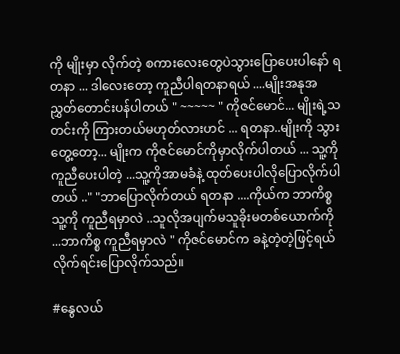ကို မျိုးမှာ လိုက်တဲ့ စကားလေးတွေပဲသွားပြောပေးပါနော် ရတနာ ... ဒါလေးတော့ ကူညီပါရတနာရယ် ....မျိုးအနုအညွှတ်တောင်းပန်ပါတယ် " ~~~~~ " ကိုဇင်မောင်... မျိုးရဲ့သတင်းကို ကြားတယ်မဟုတ်လားဟင် ... ရတနာ..မျိုးကို သွားတွေ့တော့... မျိုးက ကိုဇင်မောင်ကိုမှာလိုက်ပါတယ် ... သူ့ကိုကူညီပေးပါတဲ့ ...သူ့ကိုအာမခံနဲ့ ထုတ်ပေးပါလိုပြောလိုက်ပါတယ် .." "ဘာပြောလိုက်တယ် ရတနာ ....ကိုယ်က ဘာကိစ္စသူ့ကို ကူညီရမှာလဲ ..သူလိုအပျက်မသူခိုးမတစ်ယောက်ကို ...ဘာကိစ္စ ကူညီရမှာလဲ " ကိုဇင်မောင်က ခနဲ့တဲ့တဲ့ဖြင့်ရယ်လိုက်ရင်းပြောလိုက်သည်။

#နွေလယ်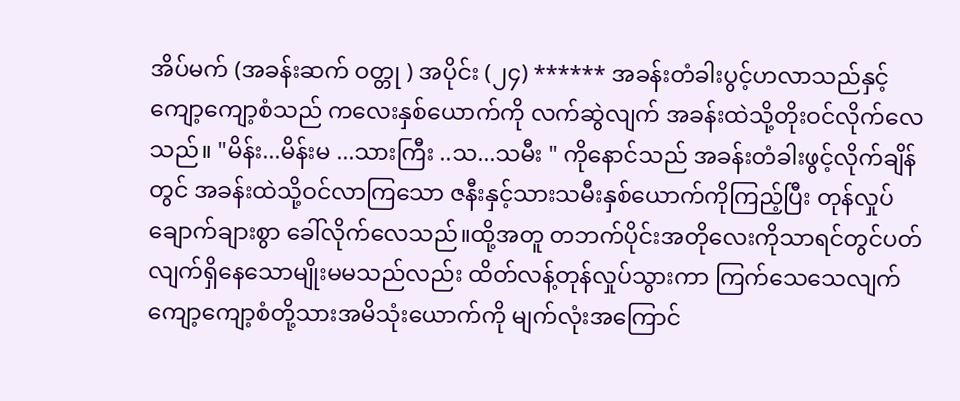အိပ်မက် (အခန်းဆက် ဝတ္တု ) အပိုင်း (၂၄) ****** အခန်းတံခါးပွင့်ဟလာသည်နှင့် ကျော့ကျော့စံသည် ကလေးနှစ်ယောက်ကို လက်ဆွဲလျက် အခန်းထဲသို့တိုးဝင်လိုက်လေသည်။ "မိန်း...မိန်းမ ...သားကြီး ..သ...သမီး " ကိုနောင်သည် အခန်းတံခါးဖွင့်လိုက်ချိန်တွင် အခန်းထဲသို့ဝင်လာကြသော ဇနီးနှင့်သားသမီးနှစ်ယောက်ကိုကြည့်ပြီး တုန်လှုပ်ချောက်ချားစွာ ခေါ်လိုက်လေသည်။ထို့အတူ တဘက်ပိုင်းအတိုလေးကိုသာရင်တွင်ပတ်လျက်ရှိနေသောမျိုးမမသည်လည်း ထိတ်လန့်တုန်လှုပ်သွားကာ ကြက်သေသေလျက် ကျော့ကျော့စံတို့သားအမိသုံးယောက်ကို မျက်လုံးအကြောင်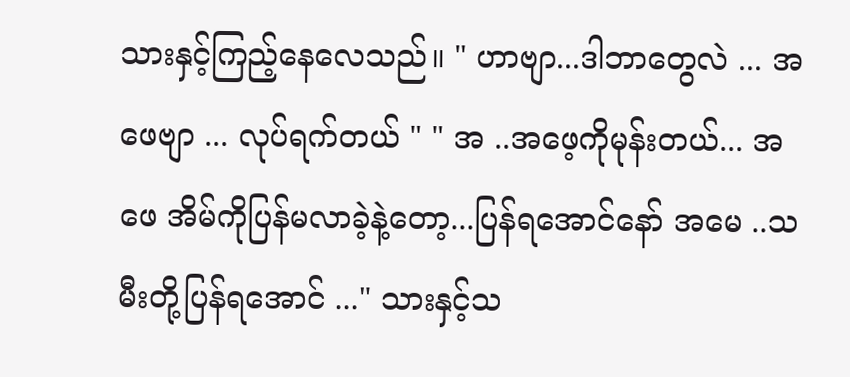သားနှင့်ကြည့်နေလေသည်။ " ဟာဗျာ...ဒါဘာတွေလဲ ... အဖေဗျာ ... လုပ်ရက်တယ် " " အ ..အဖေ့ကိုမုန်းတယ်... အဖေ အိမ်ကိုပြန်မလာခဲ့နဲ့တော့...ပြန်ရအောင်နော် အမေ ..သမီးတို့ပြန်ရအောင် ..." သားနှင့်သ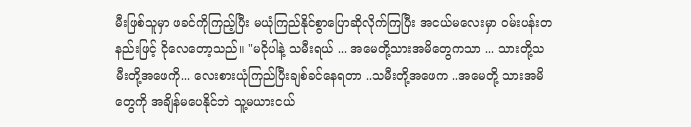မီးဖြစ်သူမှာ ဖခင်ကိုကြည့်ပြီး မယုံကြည်နိုင်စွာပြောဆိုလိုက်ကြပြီး အငယ်မလေးမှာ ဝမ်းပန်းတနည်းဖြင့် ငိုလေတော့သည်။ "မငိုပါနဲ့ သမီးရယ် ... အမေတို့သားအမိတွေကသာ ... သားတို့သမီးတို့အဖေကို... လေးစားယုံကြည်ပြီးချစ်ခင်နေရတာ ..သမီးတို့အဖေက ..အမေတို့ သားအမိတွေကို အချိန်မပေနိုင်ဘဲ သူ့မယားငယ်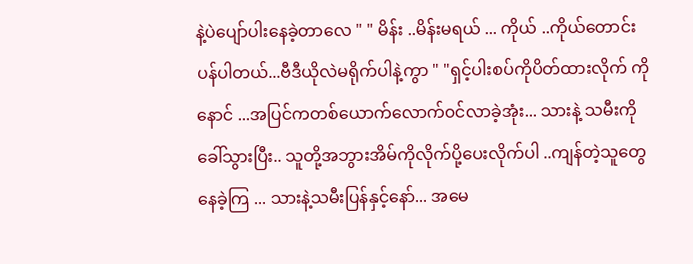နဲ့ပဲပျော်ပါးနေခဲ့တာလေ " " မိန်း ..မိန်းမရယ် ... ကိုယ် ..ကိုယ်တောင်းပန်ပါတယ်...ဗီဒီယိုလဲမရိုက်ပါနဲ့ကွာ " "ရှင့်ပါးစပ်ကိုပိတ်ထားလိုက် ကိုနောင် ...အပြင်ကတစ်ယောက်လောက်၀င်လာခဲ့အုံး... သားနဲ့ သမီးကိုခေါ်သွားပြီး.. သူတို့အဘွားအိမ်ကိုလိုက်ပို့ပေးလိုက်ပါ ..ကျန်တဲ့သူတွေနေခဲ့ကြ ... သားနဲ့သမီးပြန်နှင့်နော်... အမေ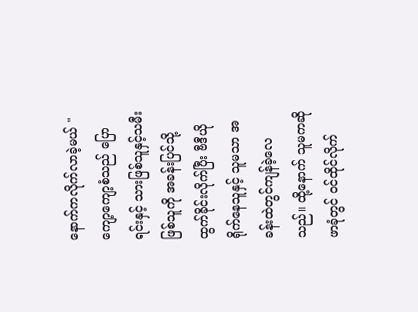နောက်ကလိုက်လာခဲ့မယ် " ကျော့ကျော့စံသည် ပြောရင်းနှင့် သားဖြစ်သူနှင့်သမီးဖြစ်သူကို အခန်းပြင်သို့ ထွက်ခိုင်းလိုက်ပြီး ဗီဒီယိုရိုက်နေသူနှင့် သူမသာ အခန်းထဲတွင်ကျန်ခဲ့လေသည်။ ထို့နောက် သူမကဆိုဖာခုံတွင် ဝင်ထိုင်လိုက်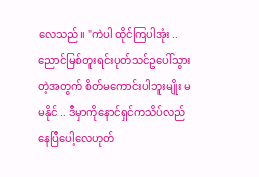လေသည်။ "ကဲပါ ထိုင်ကြပါအုံး .. ညောင်မြစ်တူးရင်းပုတ်သင်ဥပေါ်သွားတဲ့အတွက် စိတ်မကောင်းပါဘူးမျိုး မမနိုင် .. ဒီမှာကိုနောင်ရှင်ကသိပ်လည်နေပြီပေါ့လေဟုတ်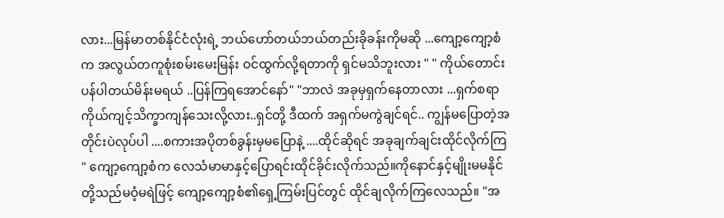လား...မြန်မာတစ်နိုင်ငံလုံးရဲ့ ဘယ်ဟော်တယ်ဘယ်တည်းခိုခန်းကိုမဆို ...ကျော့ကျော့စံက အလွယ်တကူစုံးစမ်းမေးမြန်း ဝင်ထွက်လို့ရတာကို ရှင်မသိဘူးလား " " ကိုယ်တောင်းပန်ပါတယ်မိန်းမရယ် ..ပြန်ကြရအောင်နော်" "ဘာလဲ အခုမှရှက်နေတာလား ...ရှက်စရာ ကိုယ်ကျင့်သိက္ခာကျန်သေးလို့လား..ရှင်တို့ ဒီထက် အရှက်မကွဲချင်ရင်.. ကျွန်မပြောတဲ့အတိုင်းပဲလုပ်ပါ ....စကားအပိုတစ်ခွန်းမှမပြောနဲ့ ....ထိုင်ဆိုရင် အခုချက်ချင်းထိုင်လိုက်ကြ " ကျော့ကျော့စံက လေသံမာမာနှင့်ပြောရင်းထိုင်ခိုင်းလိုက်သည်။ကိုနောင်နှင့်မျိုးမမနိုင်တို့သည်မဝံ့မရဲဖြင့် ကျော့ကျော့စံ၏ရှေ့ကြမ်းပြင်တွင် ထိုင်ချလိုက်ကြလေသည်။ "အ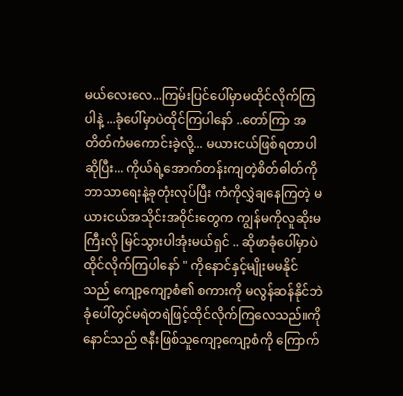မယ်လေးလေ...ကြမ်းပြင်ပေါ်မှာမထိုင်လိုက်ကြပါနဲ့ ...ခုံပေါ်မှာပဲထိုင်ကြပါနော် ..တော်ကြာ အတိတ်ကံမကောင်းခဲ့လို့... မယားငယ်ဖြစ်ရတာပါဆိုပြီး... ကိုယ်ရဲ့အောက်တန်းကျတဲ့စိတ်ဓါတ်ကို ဘာသာရေးနဲ့ခုတုံးလုပ်ပြီး ကံကိုလွှဲချနေကြတဲ့ မယားငယ်အသိုင်းအဝိုင်းတွေက ကျွန်မကိုလူဆိုးမကြီးလို မြင်သွားပါအုံးမယ်ရှင် .. ဆိုဖာခုံပေါ်မှာပဲ ထိုင်လိုက်ကြပါနော် " ကိုနောင်နှင့်မျိုးမမနိုင်သည် ကျော့ကျော့စံ၏ စကားကို မလွန်ဆန်နိုင်ဘဲ ခုံပေါ်တွင်မရဲတရဲဖြင့်ထိုင်လိုက်ကြလေသည်။ကိုနောင်သည် ဇနီးဖြစ်သူကျော့ကျော့စံကို ကြောက်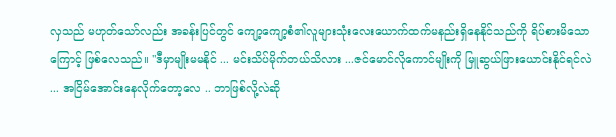လှသည် မဟုတ်သော်လည်း အခန်းပြင်တွင် ကျော့ကျော့စံ၏လူများသုံးလေးယောက်ထက်မနည်းရှိနေနိုင်သည်ကို ရိပ်စားမိသောကြောင့် ဖြစ်လေသည်။ "ဒီမှာမျိုးမမနိုင် ... မင်းသိပ်မိုက်တယ်သိလား ...ဇင်မောင်လိုကောင်မျိုးကို မြူဆွယ်ဖြားယောင်းနိုင်ရင်လဲ ... အငြိမ်အောင်းနေလိုက်တော့လေ .. ဘာဖြစ်လို့လဲဆို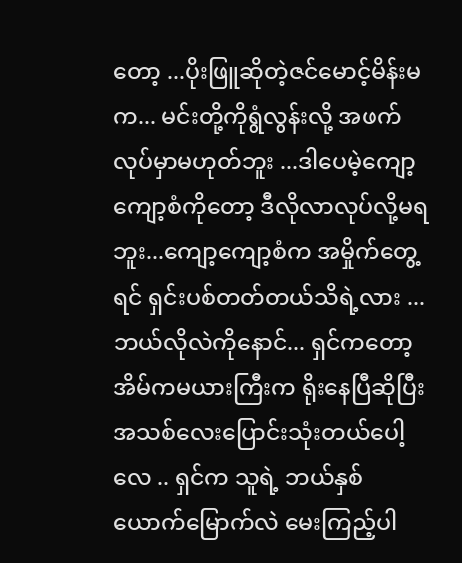တော့ ...ပိုးဖြူဆိုတဲ့ဇင်မောင့်မိန်းမက... မင်းတို့ကိုရွံလွန်းလို့ အဖက်လုပ်မှာမဟုတ်ဘူး ...ဒါပေမဲ့ကျော့ကျော့စံကိုတော့ ဒီလိုလာလုပ်လို့မရဘူး...ကျော့ကျော့စံက အမှိုက်တွေ့ရင် ရှင်းပစ်တတ်တယ်သိရဲ့လား ... ဘယ်လိုလဲကိုနောင်... ရှင်ကတော့ အိမ်ကမယားကြီးက ရိုးနေပြီဆိုပြီး အသစ်လေးပြောင်းသုံးတယ်ပေါ့လေ .. ရှင်က သူရဲ့ ဘယ်နှစ်ယောက်မြောက်လဲ မေးကြည့်ပါ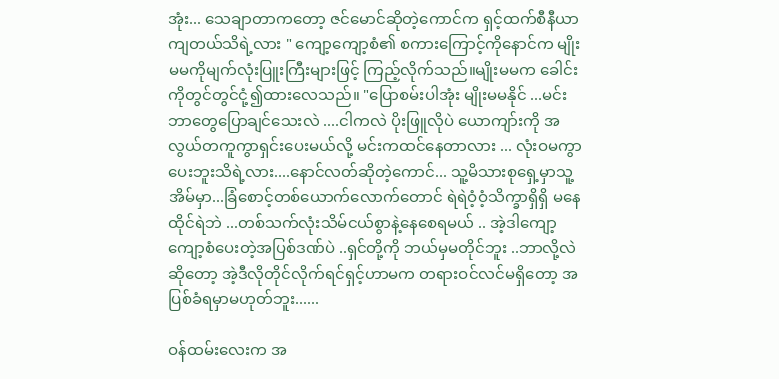အုံး... သေချာတာကတော့ ဇင်မောင်ဆိုတဲ့ကောင်က ရှင့်ထက်စီနီယာကျတယ်သိရဲ့လား " ကျော့ကျော့စံ၏ စကားကြောင့်ကိုနောင်က မျိုးမမကိုမျက်လုံးပြူးကြီးများဖြင့် ကြည့်လိုက်သည်။မျိုးမမက ခေါင်းကိုတွင်တွင်ငုံ့၍ထားလေသည်။ "ပြောစမ်းပါအုံး မျိုးမမနိုင် ...မင်းဘာတွေပြောချင်သေးလဲ ....ငါကလဲ ပိုးဖြူလိုပဲ ယောကျာ်းကို အလွယ်တကူကွာရှင်းပေးမယ်လို့ မင်းကထင်နေတာလား ... လုံးဝမကွာပေးဘူးသိရဲ့လား....နောင်လတ်ဆိုတဲ့ကောင်... သူ့မိသားစုရှေ့မှာသူ့အိမ်မှာ...ခြံစောင့်တစ်ယောက်လောက်တောင် ရဲရဲဝံ့ဝံ့သိက္ခာရှိရှိ မနေထိုင်ရဲဘဲ ...တစ်သက်လုံးသိမ်ငယ်စွာနဲ့နေစေရမယ် .. အဲ့ဒါကျော့ကျော့စံပေးတဲ့အပြစ်ဒဏ်ပဲ ..ရှင်တို့ကို ဘယ်မှမတိုင်ဘူး ..ဘာလို့လဲဆိုတော့ အဲ့ဒီလိုတိုင်လိုက်ရင်ရှင့်ဟာမက တရားဝင်လင်မရှိတော့ အပြစ်ခံရမှာမဟုတ်ဘူး......

ဝန်ထမ်းလေးက အ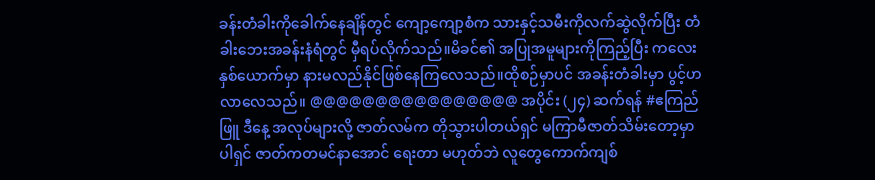ခန်းတံခါးကိုခေါက်နေချိန်တွင် ကျော့ကျော့စံက သားနှင့်သမီးကိုလက်ဆွဲလိုက်ပြီး တံခါးဘေးအခန်းနံရံတွင် မှီရပ်လိုက်သည်။မိခင်၏ အပြုအမူများကိုကြည့်ပြီး ကလေးနှစ်ယောက်မှာ နားမလည်နိုင်ဖြစ်နေကြလေသည်။ထိုစဉ်မှာပင် အခန်းတံခါးမှာ ပွင့်ဟလာလေသည်။ @@@@@@@@@@@@@@@@ အပိုင်း (၂၄) ဆက်ရန် #ဧကြည်ဖြူ ဒီနေ့ အလုပ်များလို့ ဇာတ်လမ်က တိုသွားပါတယ်ရှင် မကြာမီဇာတ်သိမ်းတော့မှာပါရှင် ဇာတ်ကတမင်နာအောင် ရေးတာ မဟုတ်ဘဲ လူတွေကောက်ကျစ်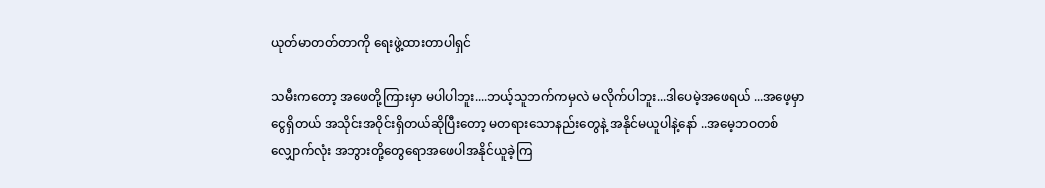ယုတ်မာတတ်တာကို ရေးဖွဲ့ထားတာပါရှင်

သမီးကတော့ အဖေတို့ကြားမှာ မပါပါဘူး....ဘယ့်သူဘက်ကမှလဲ မလိုက်ပါဘူး...ဒါပေမဲ့အဖေရယ် ...အဖေ့မှာ ငွေရှိတယ် အသိုင်းအဝိုင်းရှိတယ်ဆိုပြီးတော့ မတရားသောနည်းတွေနဲ့ အနိုင်မယူပါနဲ့နော် ..အမေ့ဘဝတစ်လျှောက်လုံး အဘွားတို့တွေရောအဖေပါအနိုင်ယူခဲ့ကြ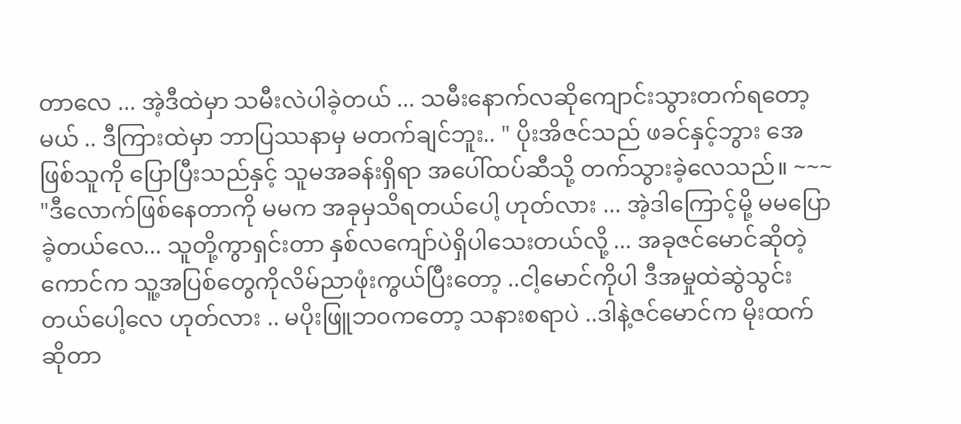တာလေ ... အဲ့ဒီထဲမှာ သမီးလဲပါခဲ့တယ် ... သမီးနောက်လဆိုကျောင်းသွားတက်ရတော့မယ် .. ဒီကြားထဲမှာ ဘာပြဿနာမှ မတက်ချင်ဘူး.. " ပိုးအိဇင်သည် ဖခင်နှင့်ဘွား အေဖြစ်သူကို ပြောပြီးသည်နှင့် သူမအခန်းရှိရာ အပေါ်ထပ်ဆီသို့ တက်သွားခဲ့လေသည်။ ~~~ "ဒီလောက်ဖြစ်နေတာကို မမက အခုမှသိရတယ်ပေါ့ ဟုတ်လား ... အဲ့ဒါကြောင့်မို့ မမပြောခဲ့တယ်လေ... သူတို့ကွာရှင်းတာ နှစ်လကျော်ပဲရှိပါသေးတယ်လို့ ... အခုဇင်မောင်ဆိုတဲ့ကောင်က သူ့အပြစ်တွေကိုလိမ်ညာဖုံးကွယ်ပြီးတော့ ..ငါ့မောင်ကိုပါ ဒီအမှုထဲဆွဲသွင်းတယ်ပေါ့လေ ဟုတ်လား .. မပိုးဖြူဘ၀ကတော့ သနားစရာပဲ ..ဒါနဲ့ဇင်မောင်က မိုးထက်ဆိုတာ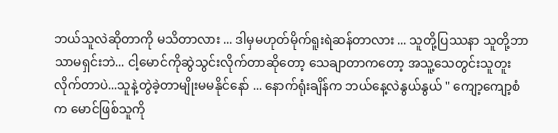ဘယ်သူလဲဆိုတာကို မသိတာလား ... ဒါမှမဟုတ်မိုက်ရူးရဲဆန်တာလား ... သူတို့ပြဿနာ သူတို့ဘာသာမရှင်းဘဲ... ငါ့မောင်ကိုဆွဲသွင်းလိုက်တာဆိုတော့ သေချာတာကတော့ အသူ့သေတွင်းသူတူးလိုက်တာပဲ...သူနဲ့တွဲခဲ့တာမျိုးမမနိုင်နော် ... နောက်ရုံးချိန်က ဘယ်နေ့လဲနွယ်နွယ် " ကျော့ကျော့စံက မောင်ဖြစ်သူကို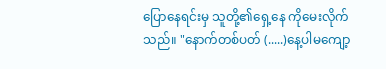ပြောနေရင်းမှ သူတို့၏ရှေ့နေ ကိုမေးလိုက်သည်။ "နောက်တစ်ပတ် (.....)နေ့ပါမကျော့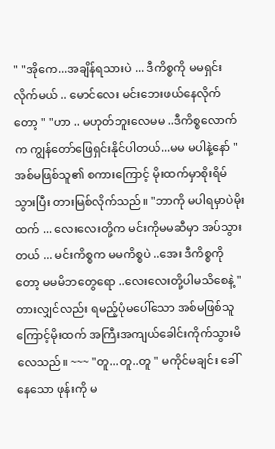" "အိုကေ...အချိန်ရသားပဲ ... ဒီကိစ္စကို မမရှင်းလိုက်မယ် .. မောင်လေး မင်းဘေးဖယ်နေလိုက်တော့ " "ဟာ .. မဟုတ်ဘူးလေမမ ..ဒီကိစ္စလောက်က ကျွန်တော်ဖြေရှင်းနိုင်ပါတယ်...မမ မပါနဲ့နော် " အစ်မဖြစ်သူ၏ စကားကြောင့် မိုးထက်မှာစိုးရိမ်သွားပြီး တားမြစ်လိုက်သည်။ "ဘာကို မပါရမှာပဲမိုးထက် ... လေးလေးတို့က မင်းကိုမမဆီမှာ အပ်သွားတယ် ... မင်းကိစ္စက မမကိစ္စပဲ ..အေး ဒီကိစ္စကိုတော့ မမမိဘတွေရော ..လေးလေးတို့ပါမသိစေနဲ့ " တားလျှင်လည်း ရမည့်ပုံမပေါ်သော အစ်မဖြစ်သူကြောင့်မိုးထက် အကြီးအကျယ်ခေါင်းကိုက်သွားမိလေသည်။ ~~~ "တူ...တူ..တူ " မကိုင်မချင်း ခေါ်နေသော ဖုန်းကို မ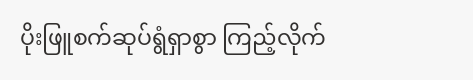ပိုးဖြူစက်ဆုပ်ရွံရှာစွာ ကြည့်လိုက်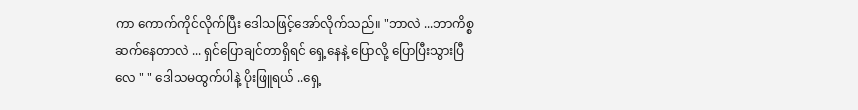ကာ ကောက်ကိုင်လိုက်ပြီး ဒေါသဖြင့်အော်လိုက်သည်။ "ဘာလဲ ...ဘာကိစ္စဆက်နေတာလဲ ... ရှင်ပြောချင်တာရှိရင် ရှေ့နေနဲ့ ပြောလို့ ပြောပြီးသွားပြီလေ " " ဒေါသမထွက်ပါနဲ့ ပိုးဖြူရယ် ..ရှေ့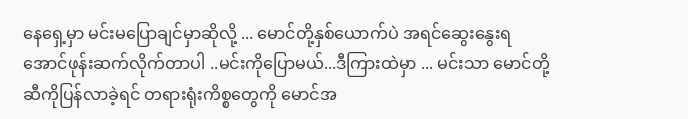နေရှေ့မှာ မင်းမပြောချင်မှာဆိုလို့ ... မောင်တို့နှစ်ယောက်ပဲ အရင်ဆွေးနွေးရအောင်ဖုန်းဆက်လိုက်တာပါ ..မင်းကိုပြောမယ်...ဒီကြားထဲမှာ ... မင်းသာ မောင်တို့ဆီကိုပြန်လာခဲ့ရင် တရားရုံးကိစ္စတွေကို မောင်အ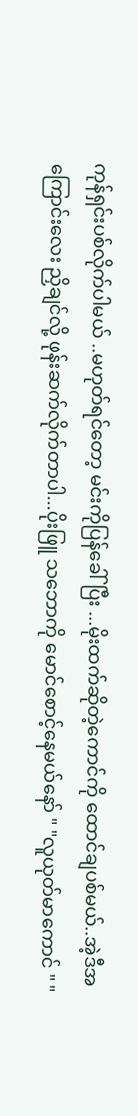ကုန်ရှင်းပစ်လိုက်ပါမယ် ..မဟုတ်ရင်တော့ မင်းကိုပြန်ခေါ်ပြီး ...မိုးထက်ဆိုတဲ့ကောင်ကို ထောင်ချပစ်မယ်..အဲ့ဒီအကြောင်းလေး ညှိချင်လို့ ဖုန်းဆက်လိုက်တာပါ...ပိုးဖြူ သဘောကို မောင်စောင့်နေမယ်နော် " "လူယုတ်မာကောင် " "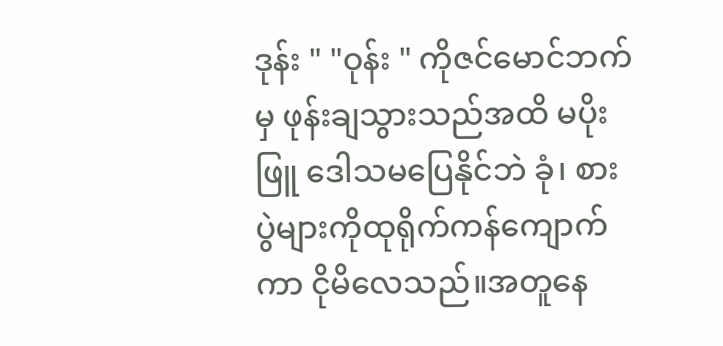ဒုန်း " "ဝုန်း " ကိုဇင်မောင်ဘက်မှ ဖုန်းချသွားသည်အထိ မပိုးဖြူ ဒေါသမပြေနိုင်ဘဲ ခုံ၊ စားပွဲများကိုထုရိုက်ကန်ကျောက်ကာ ငိုမိလေသည်။အတူနေ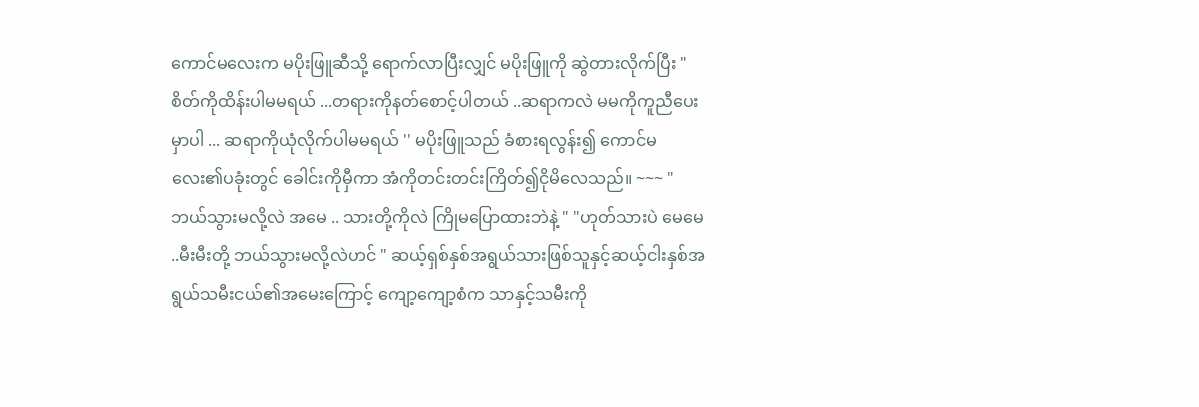ကောင်မလေးက မပိုးဖြူဆီသို့ ရောက်လာပြီးလျှင် မပိုးဖြူကို ဆွဲတားလိုက်ပြီး "စိတ်ကိုထိန်းပါမမရယ် ...တရားကိုနတ်စောင့်ပါတယ် ..ဆရာကလဲ မမကိုကူညီပေးမှာပါ ... ဆရာကိုယုံလိုက်ပါမမရယ် '' မပိုးဖြူသည် ခံစားရလွန်း၍ ကောင်မလေး၏ပခုံးတွင် ခေါင်းကိုမှီကာ အံကိုတင်းတင်းကြိတ်၍ငိုမိလေသည်။ ~~~ "ဘယ်သွားမလို့လဲ အမေ .. သားတို့ကိုလဲ ကြိုမပြောထားဘဲနဲ့ " "ဟုတ်သားပဲ မေမေ ..မီးမီးတို့ ဘယ်သွားမလို့လဲဟင် " ဆယ့်ရှစ်နှစ်အရွယ်သားဖြစ်သူနှင့်ဆယ့်ငါးနှစ်အရွယ်သမီးငယ်၏အမေးကြောင့် ကျော့ကျော့စံက သာနှင့်သမီးကို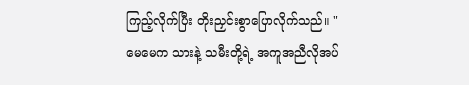ကြည့်လိုက်ပြီး တိုးညှင်းစွာပြောလိုက်သည်။ "မေမေက သားနဲ့ သမီးတို့ရဲ့ အကူအညီလိုအပ်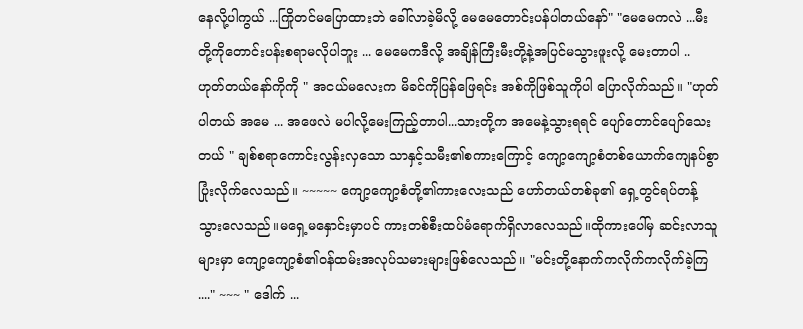နေလို့ပါကွယ် ...ကြိုတင်မပြောထားဘဲ ခေါ်လာခဲ့မိလို့ မေမေတောင်းပန်ပါတယ်နော်" "မေမေကလဲ ...မီးတို့ကိုတောင်းပန်းစရာမလိုပါဘူး ... မေမေကဒီလို့ အချိန်ကြီးမီးတို့နဲ့အပြင်မသွားဖူးလို့ မေးတာပါ .. ဟုတ်တယ်နော်ကိုကို " အငယ်မလေးက မိခင်ကိုပြန်ဖြေရင်း အစ်ကိုဖြစ်သူကိုပါ ပြောလိုက်သည်။ "ဟုတ်ပါတယ် အမေ ... အဖေလဲ မပါလို့မေးကြည့်တာပါ...သားတို့က အမေနဲ့သွားရရင် ပျော်တောင်ပျော်သေးတယ် " ချစ်စရာကောင်းလွန်းလှသော သာနှင့်သမီး၏စကားကြောင့် ကျော့ကျော့စံတစ်ယောက်ကျေနပ်စွာပြုံးလိုက်လေသည်။ ~~~~~ ကျော့ကျော့စံတို့၏ကားလေးသည် ဟော်တယ်တစ်ခု၏ ရှေ့တွင်ရပ်တန့်သွားလေသည်။မရှေ့မနှောင်းမှာပင် ကားတစ်စီးထပ်မံရောက်ရှိလာလေသည်။ထိုကားပေါ်မှ ဆင်းလာသူများမှာ ကျော့ကျော့စံ၏ဝန်ထမ်းအလုပ်သမားများဖြစ်လေသည်၊၊ "မင်းတို့နောက်ကလိုက်ကလိုက်ခဲ့ကြ ...." ~~~ " ဒေါက် ...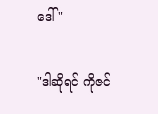ဒေါ် "

"ဒါဆိုရင် ကိုဇင်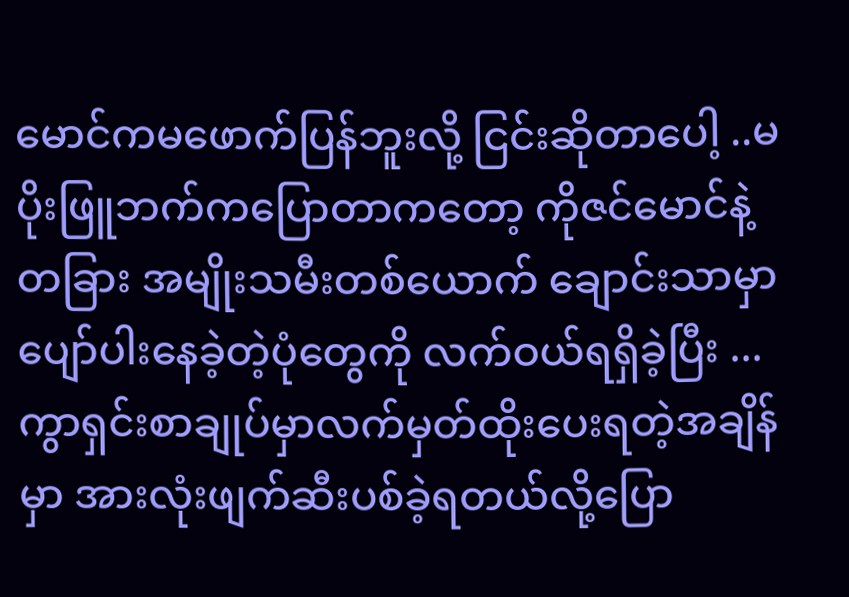မောင်ကမဖောက်ပြန်ဘူးလို့ ငြင်းဆိုတာပေါ့ ..မပိုးဖြူဘက်ကပြောတာကတော့ ကိုဇင်မောင်နဲ့ တခြား အမျိုးသမီးတစ်ယောက် ချောင်းသာမှာပျော်ပါးနေခဲ့တဲ့ပုံတွေကို လက်ဝယ်ရရှိခဲ့ပြီး ...ကွာရှင်းစာချုပ်မှာလက်မှတ်ထိုးပေးရတဲ့အချိန်မှာ အားလုံးဖျက်ဆီးပစ်ခဲ့ရတယ်လို့ပြော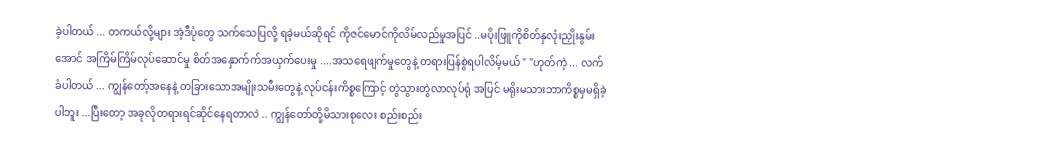ခဲ့ပါတယ် ... တကယ်လို့များ အဲ့ဒီပုံတွေ သက်သေပြလို့ ရခဲ့မယ်ဆိုရင် ကိုဇင်မောင်ကိုလိမ်လည်မှုအပြင် ..မပိုးဖြူကိုစိတ်နှလုံးညှိုးနွမ်းအောင် အကြိမ်ကြိမ်လုပ်ဆောင်မှု စိတ်အနှောက်က်အယှက်ပေးမှု ....အသရေဖျက်မှုတွေနဲ့ တရားပြန်စွဲရပါလိမ့်မယ် " "ဟုတ်ကဲ့ ... လက်ခံပါတယ် ... ကျွန်တော့်အနေနဲ့ တခြားသောအမျိုးသမီးတွေနဲ့ လုပ်ငန်းကိစ္စကြောင့် တွဲသွားတွဲလာလုပ်ရုံ အပြင် မရိုးမသားဘာကိစ္စမှမရှိခဲ့ပါဘူး ...ပြီးတော့ အခုလိုတရားရင်ဆိုင်နေရတာလဲ .. ကျွန်တော်တို့မိသားစုလေး စည်းစည်း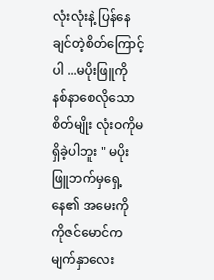လုံးလုံးနဲ့ ပြန်နေချင်တဲ့စိတ်ကြောင့်ပါ ...မပိုးဖြူကို နစ်နာစေလိုသောစိတ်မျိုး လုံးဝကိုမရှိခဲ့ပါဘူး " မပိုးဖြူဘက်မှရှေ့နေ၏ အမေးကို ကိုဇင်မောင်ကမျက်နှာလေး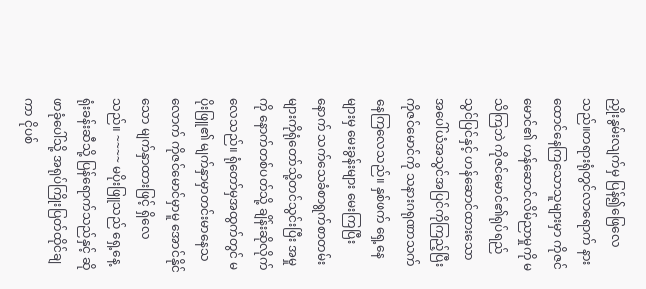ညှိုးနွမ်းလျက်မှ ပြန်၍ဖြေလေသည်။တရားရုံတွင်လာရောက် နားထောင်နေကြသောသူများမှာ ကိုဇင်မောင်၏ ဟန်ဆောင်လိမ်ညာမှုကို မသိကြဘဲ ကိုဇင်မောင်၏ရုပ်ရည်သွင်ပြင်နှင့် ဟန်ဆောင်ထားသော အပေါ်ယံအသွင်အပြင်ကိုကြည့်ပြီး ကိုဇင်မောင်ကို သနားဂရုဏာသက်နေကြလေသည်။ နှစ်ဖက် ရှေ့နေများမှ မေးခွန်းများ မေးကြပြီးနောက် သက်သေခံစာရွက်စာတမ်းများကိုရုံတော်သို့တင်သွင်းပြီး အမှုကို နောက်တစ်ပတ်သို့ ချိန်းဆိုလိုက်လေသည်။ ရုံတော်မှအထွက်တွင် မပိုးဖြူ၏ မျက်နှာမှာတင်းမာနေသလောက် ကိုဇင်မောင်မှာမူ အောင်နိုင်သော မျက်နှာထားဖြင့် ရှိလေသည်။ ~~~~ မပိုးဖြူသည် ရှေ့နေ့ရုံးခန်းဆီသို့ ပြန်ရောက်သည်နှင့် ဆိုဖာခုံပေါ်သို့ အရုပ်ကြိုးပြတ်ထိုင်ချကာ ငိုပစ်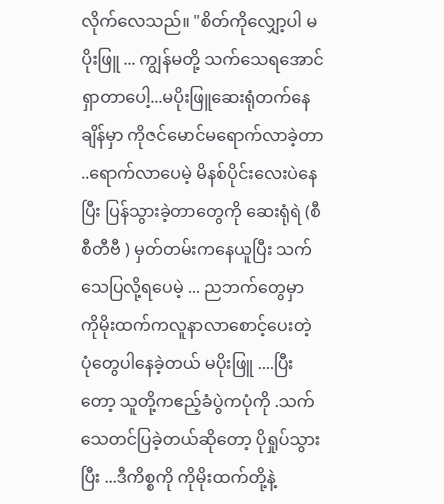လိုက်လေသည်။ "စိတ်ကိုလျှော့ပါ မပိုးဖြူ ... ကျွန်မတို့ သက်သေရအောင်ရှာတာပေါ့...မပိုးဖြူဆေးရုံတက်နေချိန်မှာ ကိုဇင်မောင်မရောက်လာခဲ့တာ ..ရောက်လာပေမဲ့ မိနစ်ပိုင်းလေးပဲနေပြီး ပြန်သွားခဲ့တာတွေကို ဆေးရုံရဲ (စီစီတီဗီ ) မှတ်တမ်းကနေယူပြီး သက်သေပြလို့ရပေမဲ့ ... ညဘက်တွေမှာ ကိုမိုးထက်ကလူနာလာစောင့်ပေးတဲ့ ပုံတွေပါနေခဲ့တယ် မပိုးဖြူ ....ပြီးတော့ သူတို့ကဧည့်ခံပွဲကပုံကို .သက်သေတင်ပြခဲ့တယ်ဆိုတော့ ပိုရှုပ်သွားပြီး ...ဒီကိစ္စကို ကိုမိုးထက်တို့နဲ့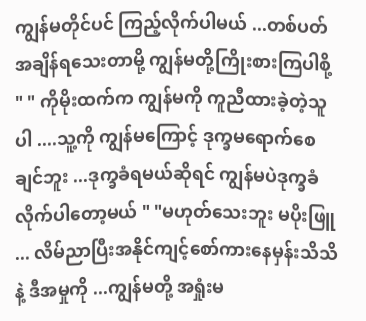ကျွန်မတိုင်ပင် ကြည့်လိုက်ပါမယ် ...တစ်ပတ်အချိန်ရသေးတာမို့ ကျွန်မတို့ကြိုးစားကြပါစို့ " " ကိုမိုးထက်က ကျွန်မကို ကူညီထားခဲ့တဲ့သူပါ ....သူ့ကို ကျွန်မကြောင့် ဒုက္ခမရောက်စေချင်ဘူး ...ဒုက္ခခံရမယ်ဆိုရင် ကျွန်မပဲဒုက္ခခံလိုက်ပါတော့မယ် " "မဟုတ်သေးဘူး မပိုးဖြူ ... လိမ်ညာပြီးအနိုင်ကျင့်စော်ကားနေမှန်းသိသိနဲ့ ဒီအမှုကို ...ကျွန်မတို့ အရှုံးမ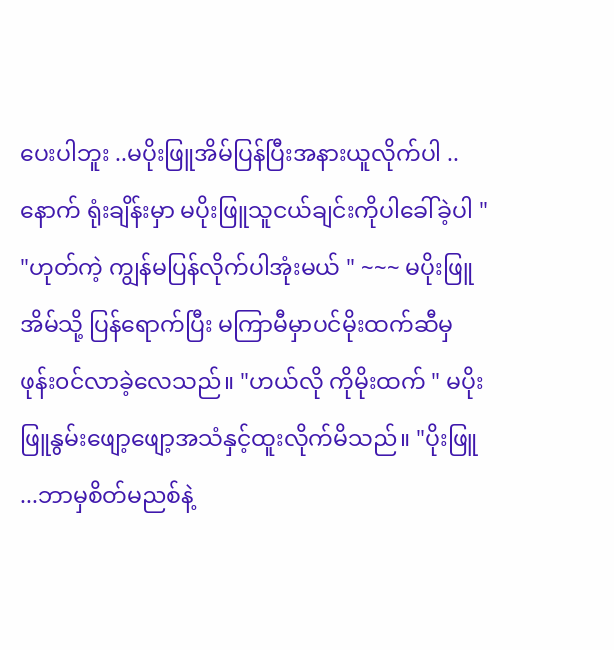ပေးပါဘူး ..မပိုးဖြူအိမ်ပြန်ပြီးအနားယူလိုက်ပါ ..နောက် ရုံးချိန်းမှာ မပိုးဖြူသူငယ်ချင်းကိုပါခေါ်ခဲ့ပါ " "ဟုတ်ကဲ့ ကျွန်မပြန်လိုက်ပါအုံးမယ် " ~~~ မပိုးဖြူ အိမ်သို့ ပြန်ရောက်ပြီး မကြာမီမှာပင်မိုးထက်ဆီမှ ဖုန်း၀င်လာခဲ့လေသည်။ "ဟယ်လို ကိုမိုးထက် " မပိုးဖြူနွမ်းဖျော့ဖျော့အသံနှင့်ထူးလိုက်မိသည်။ "ပိုးဖြူ ...ဘာမှစိတ်မညစ်နဲ့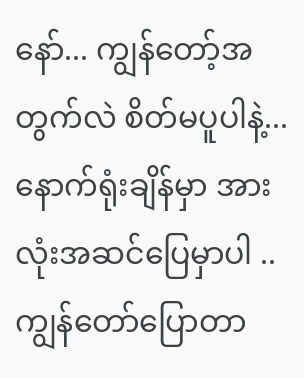နော်... ကျွန်တော့်အတွက်လဲ စိတ်မပူပါနဲ့...နောက်ရုံးချိန်မှာ အားလုံးအဆင်ပြေမှာပါ .. ကျွန်တော်ပြောတာ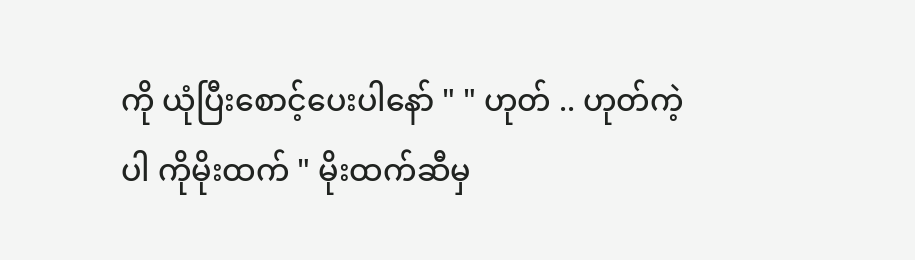ကို ယုံပြီးစောင့်ပေးပါနော် " " ဟုတ် .. ဟုတ်ကဲ့ပါ ကိုမိုးထက် " မိုးထက်ဆီမှ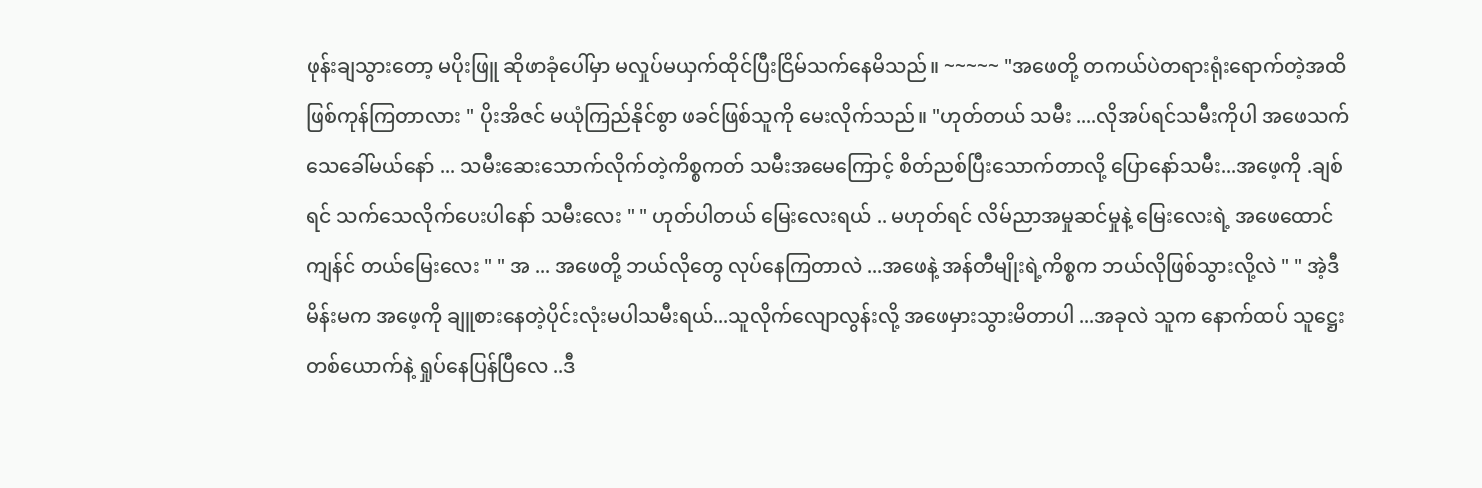ဖုန်းချသွားတော့ မပိုးဖြူ ဆိုဖာခုံပေါ်မှာ မလှုပ်မယှက်ထိုင်ပြီးငြိမ်သက်နေမိသည်။ ~~~~~ "အဖေတို့ တကယ်ပဲတရားရုံးရောက်တဲ့အထိ ဖြစ်ကုန်ကြတာလား " ပိုးအိဇင် မယုံကြည်နိုင်စွာ ဖခင်ဖြစ်သူကို မေးလိုက်သည်။ "ဟုတ်တယ် သမီး ....လိုအပ်ရင်သမီးကိုပါ အဖေသက်သေခေါ်မယ်နော် ... သမီးဆေးသောက်လိုက်တဲ့ကိစ္စကတ် သမီးအမေကြောင့် စိတ်ညစ်ပြီးသောက်တာလို့ ပြောနော်သမီး...အဖေ့ကို .ချစ်ရင် သက်သေလိုက်ပေးပါနော် သမီးလေး " " ဟုတ်ပါတယ် မြေးလေးရယ် .. မဟုတ်ရင် လိမ်ညာအမှုဆင်မှုနဲ့ မြေးလေးရဲ့ အဖေထောင်ကျန်င် တယ်မြေးလေး " " အ ... အဖေတို့ ဘယ်လိုတွေ လုပ်နေကြတာလဲ ...အဖေနဲ့ အန်တီမျိုးရဲ့ကိစ္စက ဘယ်လိုဖြစ်သွားလို့လဲ " " အဲ့ဒီမိန်းမက အဖေ့ကို ချူစားနေတဲ့ပိုင်းလုံးမပါသမီးရယ်...သူလိုက်လျောလွန်းလို့ အဖေမှားသွားမိတာပါ ...အခုလဲ သူက နောက်ထပ် သူဋ္ဌေးတစ်ယောက်နဲ့ ရှုပ်နေပြန်ပြီလေ ..ဒီ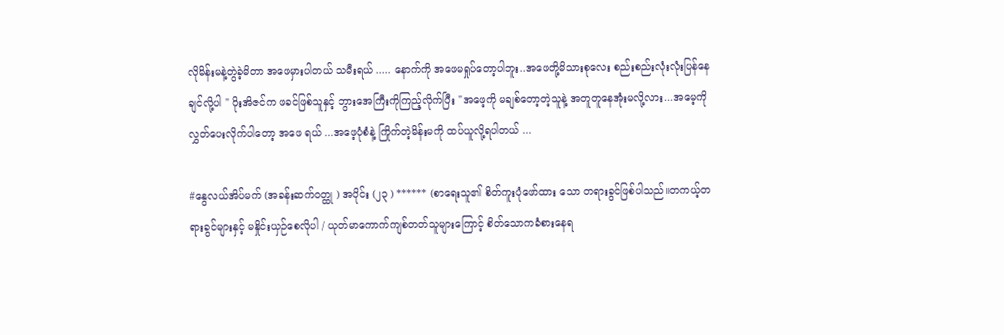လိုမိန်းမနဲ့တွဲခဲ့မိတာ အဖေမှားပါတယ် သမီးရယ် ..... နောက်ကို အဖေမရှုပ်တော့ပါဘူး..အဖေတို့မိသားစုလေး စည်းစည်းလုံးလုံးပြန်နေချင်လို့ပါ " ပိုးအိဇင်က ဖခင်ဖြစ်သူနှင့် ဘွားအေကြီးကိုကြည့်လိုက်ပြီး "အဖေ့ကို မချစ်တော့တဲ့သူနဲ့ အတူတူနေအုံးမလို့လား...အမေ့ကို လွှတ်ပေးလိုက်ပါတော့ အဖေ ရယ် ...အဖေ့ပုံစံနဲ့ ကြိုက်တဲ့မိန်းမကို ထပ်ယူလို့ရပါတယ် ...

#နွေလယ်အိပ်မက် (အခန်းဆက်ဝတ္ထု ) အပိုင်း (၂၃ ) ****** (စာရေးသူ၏ စိတ်ကူးပုံဖော်ထား သော တရားခွင်ဖြစ်ပါသည်။တကယ့်တရားခွင်များနှင့် မနှိုင်းယှဉ်စေလိုပါ / ယုတ်မာကောက်ကျစ်တတ်သူများကြောင့် စိတ်သောကခံစားနေရ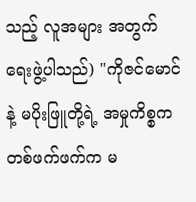သည့် လူအများ အတွက် ရေးဖွဲ့ပါသည်) "ကိုဇင်မောင်နဲ့ မပိုးဖြူတို့ရဲ့ အမှုကိစ္စက တစ်ဖက်ဖက်က မ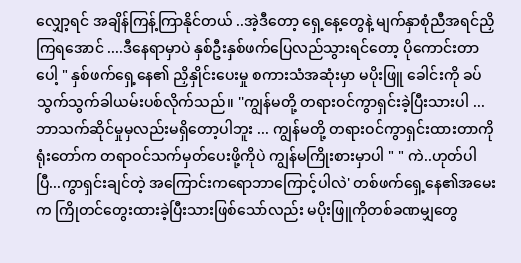လျှော့ရင် အချိန်ကြန့်ကြာနိုင်တယ် ..အဲ့ဒီတော့ ရှေ့နေ့တွေနဲ့ မျက်နှာစုံညီအရင်ညှိကြရအောင် ....ဒီနေရာမှာပဲ နှစ်ဦးနှစ်ဖက်ပြေလည်သွားရင်တော့ ပိုကောင်းတာပေါ့ " နှစ်ဖက်ရှေ့နေ၏ ညှိနှိုင်းပေးမှု စကားသံအဆုံးမှာ မပိုးဖြူ ခေါင်းကို ခပ်သွက်သွက်ခါယမ်းပစ်လိုက်သည်။ ''ကျွန်မတို့ တရားဝင်ကွာရှင်းခဲ့ပြီးသားပါ ... ဘာသက်ဆိုင်မှုမှလည်းမရှိတော့ပါဘူး ... ကျွန်မတို့ တရားဝင်ကွာရှင်းထားတာကို ရုံးတော်က တရာဝင်သက်မှတ်ပေးဖို့ကိုပဲ ကျွန်မကြိုးစားမှာပါ " " ကဲ..ဟုတ်ပါပြီ...ကွာရှင်းချင်တဲ့ အကြောင်းကရောဘာကြောင့်ပါလဲ' တစ်ဖက်ရှေ့နေ၏အမေးက ကြိုတင်တွေးထားခဲ့ပြီးသားဖြစ်သော်လည်း မပိုးဖြူကိုတစ်ခဏမျှတွေ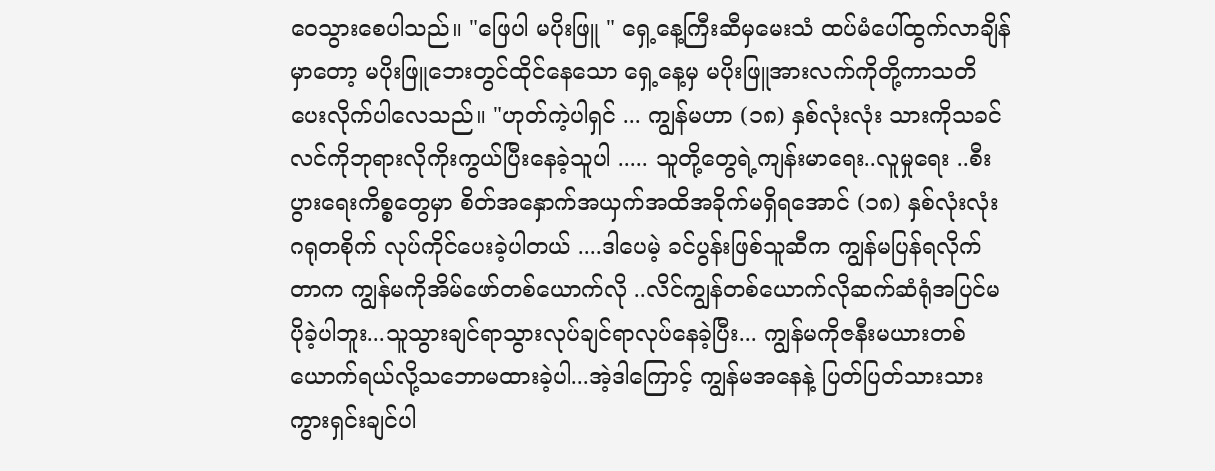ဝေသွားစေပါသည်။ "ဖြေပါ မပိုးဖြူ " ရှေ့နေ့ကြီးဆီမှမေးသံ ထပ်မံပေါ်ထွက်လာချိန်မှာတော့ မပိုးဖြူဘေးတွင်ထိုင်နေသော ရှေ့နေ့မှ မပိုးဖြူအားလက်ကိုတို့ကာသတိပေးလိုက်ပါလေသည်။ "ဟုတ်ကဲ့ပါရှင် ... ကျွန်မဟာ (၁၈) နှစ်လုံးလုံး သားကိုသခင်လင်ကိုဘုရားလိုကိုးကွယ်ပြီးနေခဲ့သူပါ ..... သူတို့တွေရဲ့ကျန်းမာရေး..လူမှုရေး ..စီးပွားရေးကိစ္စတွေမှာ စိတ်အနှောက်အယှက်အထိအခိုက်မရှိရအောင် (၁၈) နှစ်လုံးလုံး ဂရုတစိုက် လုပ်ကိုင်ပေးခဲ့ပါတယ် ....ဒါပေမဲ့ ခင်ပွန်းဖြစ်သူဆီက ကျွန်မပြန်ရလိုက်တာက ကျွန်မကိုအိမ်ဖော်တစ်ယောက်လို ..လိင်ကျွန်တစ်ယောက်လိုဆက်ဆံရုံအပြင်မပိုခဲ့ပါဘူး...သူသွားချင်ရာသွားလုပ်ချင်ရာလုပ်နေခဲ့ပြီး... ကျွန်မကိုဇနီးမယားတစ်ယောက်ရယ်လို့သဘောမထားခဲ့ပါ...အဲ့ဒါကြောင့် ကျွန်မအနေနဲ့ ပြတ်ပြတ်သားသား ကွားရှင်းချင်ပါ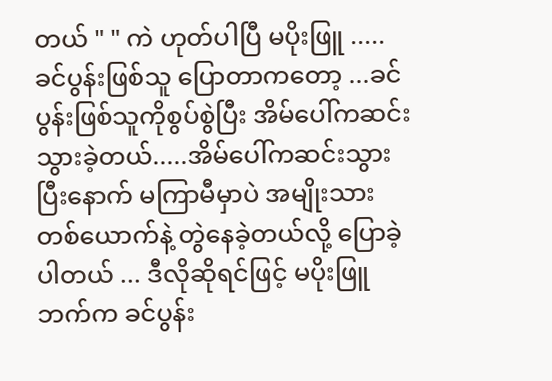တယ် " " ကဲ ဟုတ်ပါပြီ မပိုးဖြူ ..... ခင်ပွန်းဖြစ်သူ ပြောတာကတော့ ...ခင်ပွန်းဖြစ်သူကိုစွပ်စွဲပြီး အိမ်ပေါ်ကဆင်းသွားခဲ့တယ်.....အိမ်ပေါ်ကဆင်းသွားပြီးနောက် မကြာမီမှာပဲ အမျိုးသားတစ်ယောက်နဲ့ တွဲနေခဲ့တယ်လို့ ပြောခဲ့ပါတယ် ... ဒီလိုဆိုရင်ဖြင့် မပိုးဖြူဘက်က ခင်ပွန်း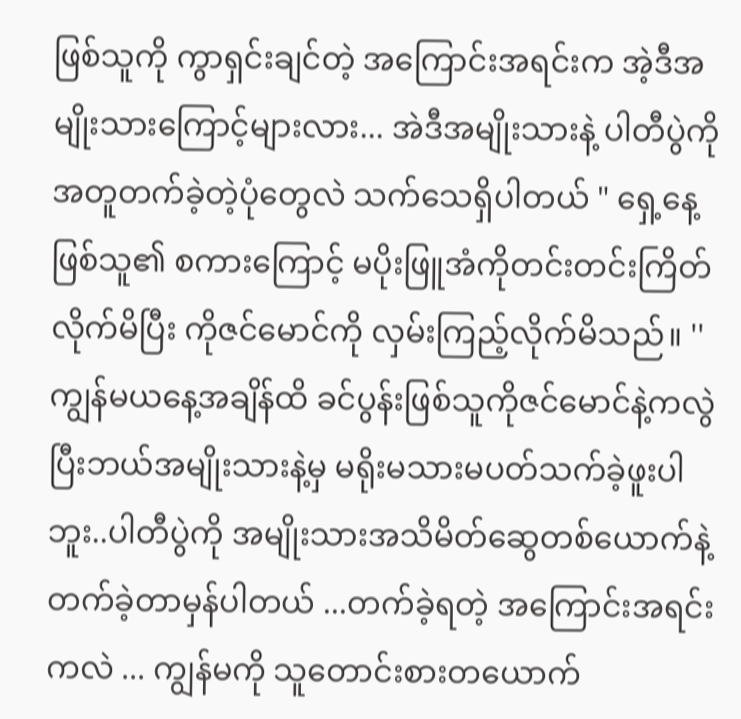ဖြစ်သူကို ကွာရှင်းချင်တဲ့ အကြောင်းအရင်းက အဲ့ဒီအမျိုးသားကြောင့်များလား... အဲဒီအမျိုးသားနဲ့ ပါတီပွဲကို အတူတက်ခဲ့တဲ့ပုံတွေလဲ သက်သေရှိပါတယ် " ရှေ့နေ့ ဖြစ်သူ၏ စကားကြောင့် မပိုးဖြူအံကိုတင်းတင်းကြိတ်လိုက်မိပြီး ကိုဇင်မောင်ကို လှမ်းကြည့်လိုက်မိသည်။ ''ကျွန်မယနေ့အချိန်ထိ ခင်ပွန်းဖြစ်သူကိုဇင်မောင်နဲ့ကလွဲပြီးဘယ်အမျိုးသားနဲ့မှ မရိုးမသားမပတ်သက်ခဲ့ဖူးပါဘူး..ပါတီပွဲကို အမျိုးသားအသိမိတ်ဆွေတစ်ယောက်နဲ့တက်ခဲ့တာမှန်ပါတယ် ...တက်ခဲ့ရတဲ့ အကြောင်းအရင်းကလဲ ... ကျွန်မကို သူတောင်းစားတယောက်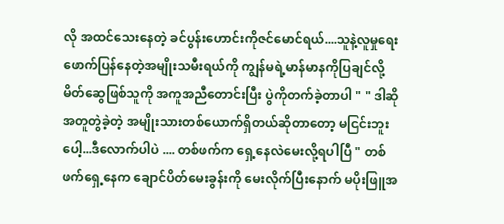လို အထင်သေးနေတဲ့ ခင်ပွန်းဟောင်းကိုဇင်မောင်ရယ်....သူနဲ့လူမှုရေးဖောက်ပြန်နေတဲ့အမျိုးသမီးရယ်ကို ကျွန်မရဲ့မာန်မာနကိုပြချင်လို့ မိတ်ဆွေဖြစ်သူကို အကူအညီတောင်းပြီး ပွဲကိုတက်ခဲ့တာပါ " " ဒါဆို အတူတွဲခဲ့တဲ့ အမျိုးသားတစ်ယောက်ရှိတယ်ဆိုတာတော့ မငြင်းဘူးပေါ့...ဒီလောက်ပါပဲ .... တစ်ဖက်က ရှေ့နေလဲမေးလို့ရပါပြီ " တစ်ဖက်ရှေ့နေက ချောင်ပိတ်မေးခွန်းကို မေးလိုက်ပြီးနောက် မပိုးဖြူအ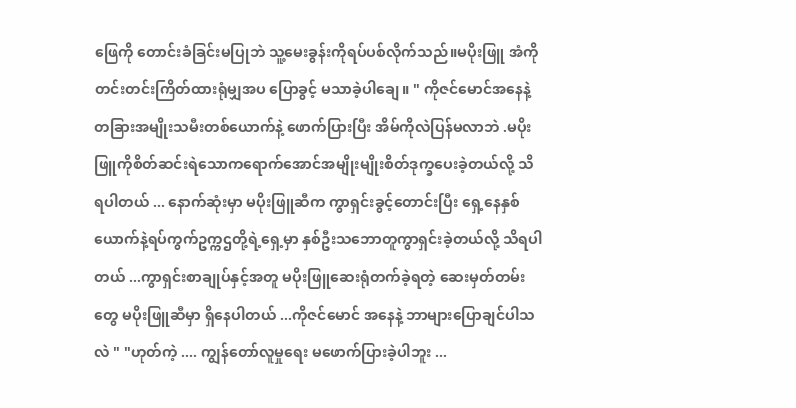ဖြေကို တောင်းခံခြင်းမပြုဘဲ သူ့မေးခွန်းကိုရပ်ပစ်လိုက်သည်။မပိုးဖြူ အံကိုတင်းတင်းကြိတ်ထားရုံမျှအပ ပြောခွင့် မသာခဲ့ပါချေ။ " ကိုဇင်မောင်အနေနဲ့ တခြားအမျိုးသမီးတစ်ယောက်နဲ့ ဖောက်ပြားပြီး အိမ်ကိုလဲပြန်မလာဘဲ .မပိုးဖြူကိုစိတ်ဆင်းရဲသောကရောက်အောင်အမျိုးမျိုးစိတ်ဒုက္ခပေးခဲ့တယ်လို့ သိရပါတယ် ... နောက်ဆုံးမှာ မပိုးဖြူဆီက ကွာရှင်းခွင့်တောင်းပြီး ရှေ့နေနှစ်ယောက်နဲ့ရပ်ကွက်ဥက္ကဌတို့ရဲ့ရှေ့မှာ နှစ်ဦးသဘောတူကွာရှင်းခဲ့တယ်လို့ သိရပါတယ် ...ကွာရှင်းစာချုပ်နှင့်အတူ မပိုးဖြူဆေးရုံတက်ခဲ့ရတဲ့ ဆေးမှတ်တမ်းတွေ မပိုးဖြူဆီမှာ ရှိနေပါတယ် ...ကိုဇင်မောင် အနေနဲ့ ဘာများပြောချင်ပါသလဲ " "ဟုတ်ကဲ့ .... ကျွန်တော်လူမှုရေး မဖောက်ပြားခဲ့ပါဘူး ...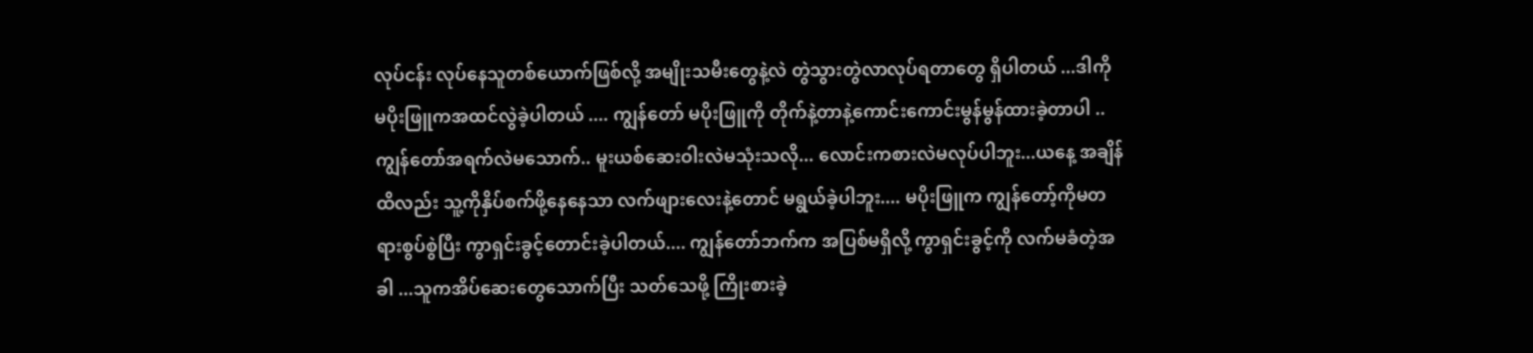လုပ်ငန်း လုပ်နေသူတစ်ယောက်ဖြစ်လို့ အမျိုးသမီးတွေနဲ့လဲ တွဲသွားတွဲလာလုပ်ရတာတွေ ရှိပါတယ် ...ဒါကို မပိုးဖြူကအထင်လွဲခဲ့ပါတယ် .... ကျွန်တော် မပိုးဖြူကို တိုက်နဲ့တာနဲ့ကောင်းကောင်းမွန်မွန်ထားခဲ့တာပါ .. ကျွန်တော်အရက်လဲမသောက်.. မူးယစ်ဆေးဝါးလဲမသုံးသလို... လောင်းကစားလဲမလုပ်ပါဘူး...ယနေ့ အချိန်ထိလည်း သူ့ကိုနှိပ်စက်ဖို့နေနေသာ လက်ဖျားလေးနဲ့တောင် မရွယ်ခဲ့ပါဘူး.... မပိုးဖြူက ကျွန်တော့်ကိုမတရားစွပ်စွဲပြီး ကွာရှင်းခွင့်တောင်းခဲ့ပါတယ်.... ကျွန်တော်ဘက်က အပြစ်မရှိလို့ ကွာရှင်းခွင့်ကို လက်မခံတဲ့အခါ ...သူကအိပ်ဆေးတွေသောက်ပြီး သတ်သေဖို့ ကြိုးစားခဲ့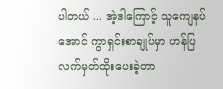ပါတယ် ... အဲ့ဒါကြောင့် သူကျေနပ်အောင် ကွာရှင်းစာချုပ်မှာ ဟန်ပြလက်မှတ်ထိုးပေးခဲ့တာ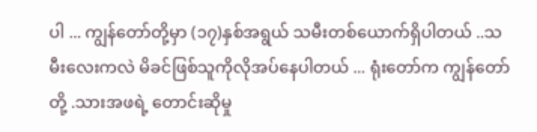ပါ ... ကျွန်တော်တို့မှာ (၁၇)နှစ်အရွယ် သမီးတစ်ယောက်ရှိပါတယ် ..သမီးလေးကလဲ မိခင်ဖြစ်သူကိုလိုအပ်နေပါတယ် ... ရုံးတော်က ကျွန်တော်တို့ .သားအဖရဲ့ တောင်းဆိုမှု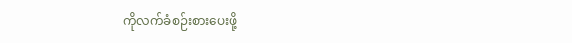ကိုလက်ခံစဉ်းစားပေးဖို့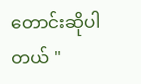တောင်းဆိုပါတယ် "